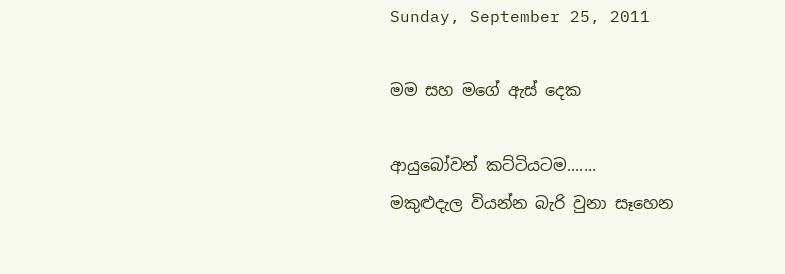Sunday, September 25, 2011

මම සහ මගේ ඇස් දෙක

ආයුබෝවන් කට්ටියටම.......
මකුළුදැල වියන්න බැරි වුනා සෑහෙන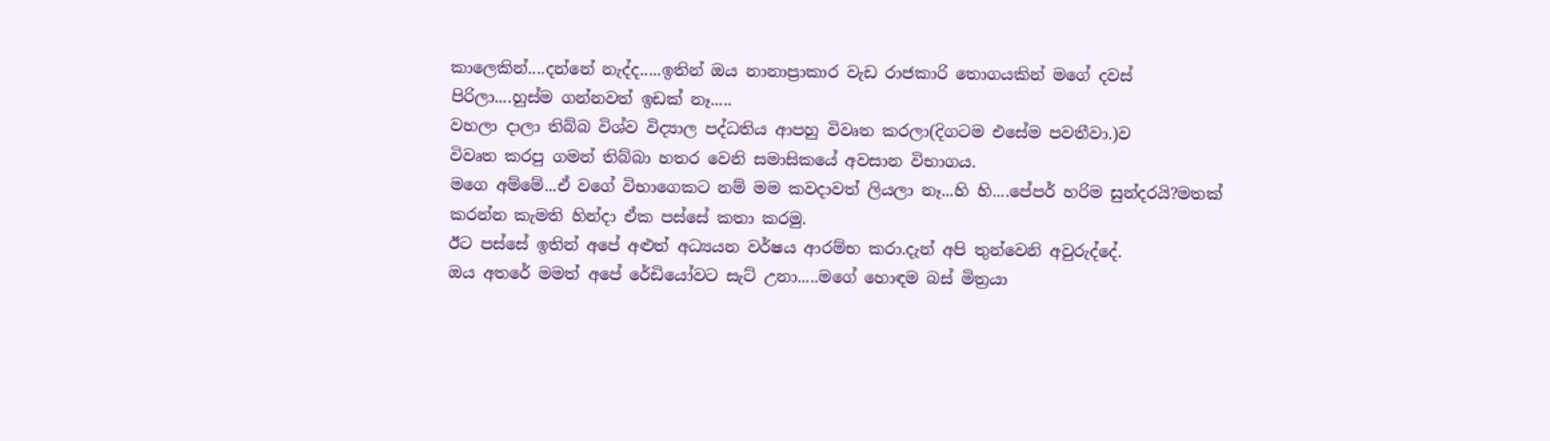කාලෙකින්....දන්නේ නැද්ද.....ඉතින් ඔය නානාප්‍රාකාර වැඩ රාජකාරි තොගයකින් මගේ දවස් පිරිලා....හුස්ම ගන්නවත් ඉඩක් නෑ.....
වහලා දාලා තිබ්බ විශ්ව විද්‍යාල පද්ධතිය ආපහු විවෘත කරලා(දිගටම එසේම පවතීවා.)ව
විවෘත කරපු ගමන් තිබ්බා හතර වෙනි සමාසිකයේ අවසාන විභාගය.
මගෙ අම්මේ...ඒ වගේ විභාගෙකට නම් මම කවදාවත් ලියලා නෑ...හි හි....පේපර් හරිම සුන්දරයි?මතක් කරන්න කැමති හින්දා ඒක පස්සේ කතා කරමු.
ඊට පස්සේ ඉතින් අපේ අළුත් අධ්‍යයන වර්ෂය ආරම්භ කරා.දැන් අපි තුන්වෙනි අවුරුද්දේ.
ඔය අතරේ මමත් අපේ රේඩියෝවට සැට් උනා.....මගේ හොඳම බස් මිත්‍රයා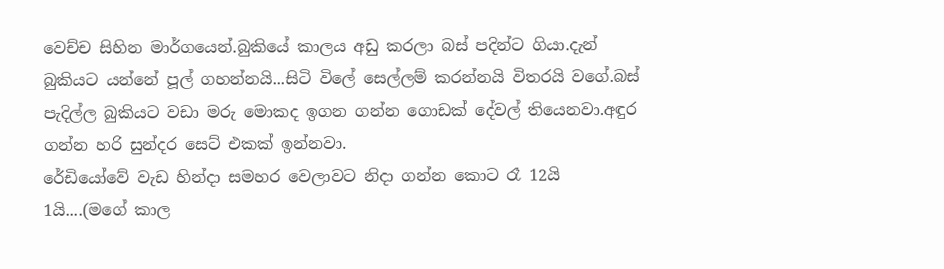වෙච්ච සිහින මාර්ගයෙන්.බුකි‍යේ කාලය අඩු කරලා බස් පදින්ට ගියා.දැන් බුකියට යන්නේ පූල් ගහන්නයි...සිටි විලේ සෙල්ලම් කරන්නයි විතරයි වගේ.බස් පැදිල්ල බුකියට වඩා මරු මොකද ඉගන ගන්න ගොඩක් දේවල් තියෙනවා.අඳුර ගන්න හරි සුන්දර සෙට් එකක් ඉන්නවා.
රේඩියෝවේ වැඩ හින්දා සමහර වෙලාවට නිදා ගන්න කොට රෑ 12යි 1යි....(මගේ කාල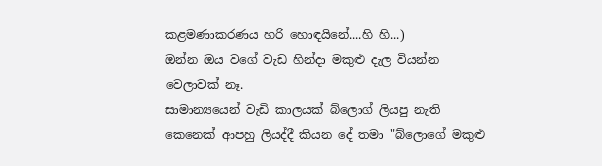කළමණාකරණය හරි හොඳයිනේ....හි හි...)
ඔන්න ඔය වගේ වැඩ හින්දා මකුළු දැල වියන්න වෙලාවක් නෑ.
සාමාන්‍යයෙන් වැඩි කාලයක් බ්ලොග් ලියපු නැති කෙනෙක් ආපහු ලියද්දී කියන දේ තමා "බ්ලොගේ මකුළු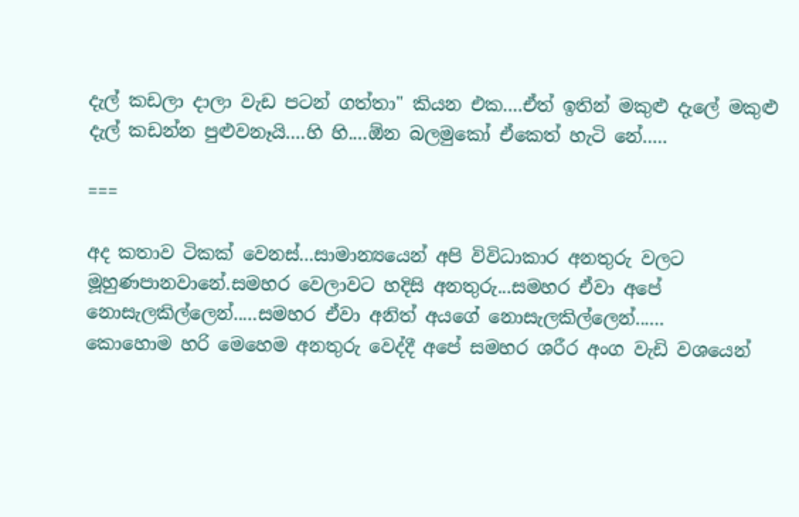දැල් කඩලා දාලා වැඩ පටන් ගත්තා" කියන එක....ඒත් ඉතින් මකුළු දැලේ මකුළු දැල් කඩන්න පුළුවනෑයි....හි හි....ඕන බලමු‍කෝ ඒකෙත් හැටි නේ.....

===

අද කතාව ටිකක් වෙනස්...සාමාන්‍යයෙන් අපි විවිධාකාර අනතුරු වලට මූහුණපානවානේ.සමහර වෙලාවට හදිසි අනතුරු...සමහර ඒවා අපේ නොසැලකිල්ලෙන්.....සමහර ඒවා අනිත් අයගේ නොසැලකිල්ලෙන්......
කොහොම හරි මෙහෙම අනතුරු වෙද්දී අපේ සමහර ශරීර අංග වැඩි වශයෙන්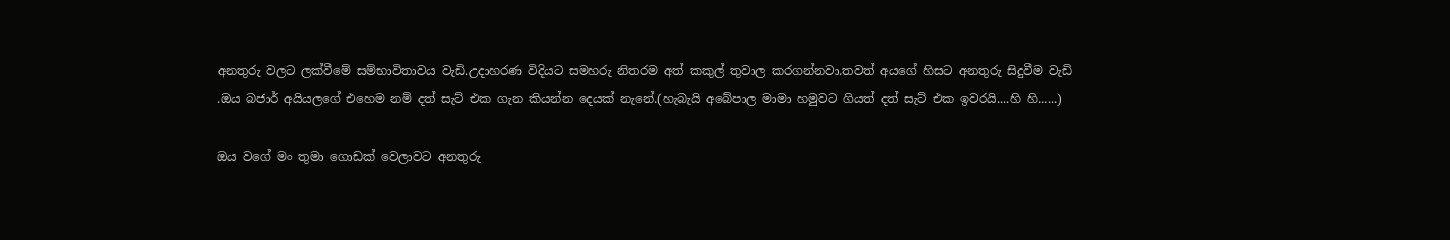අනතුරු වලට ලක්වීමේ සම්භාවිතාවය වැඩි.උදාහරණ විදියට සමහරු නිතරම අත් කකුල් තුවාල කරගන්නවා.තවත් අයගේ හිසට අනතුරු සිදුවීම වැඩි
.ඔය බජාර් අයියලගේ එහෙම නම් දත් සැට් එක ගැන කියන්න දෙයක් නැනේ.(හැබැයි අබේපාල මාමා හමුවට ගියත් දත් සැට් එක ඉවරයි....හි හි......)

ඔය වගේ මං තුමා ගොඩක් වෙලාවට අනතුරු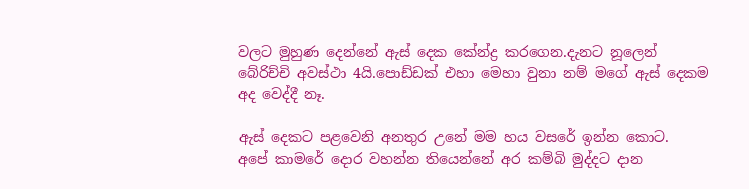වලට මුහුණ දෙන්නේ ඇස් දෙක කේන්ද්‍ර කර‍ගෙන.දැනට නූලෙන් බේරිච්චි අවස්ථා 4යි.පොඩ්ඩක් එහා මෙහා වුනා නම් මගේ ඇස් දෙකම අද වෙද්දී නෑ.

ඇස් දෙකට පළවෙනි අනතුර උනේ මම හය වසරේ ඉන්න කොට.
අපේ කාමරේ දොර වහන්න තියෙන්නේ අර කම්බි මුද්දට දාන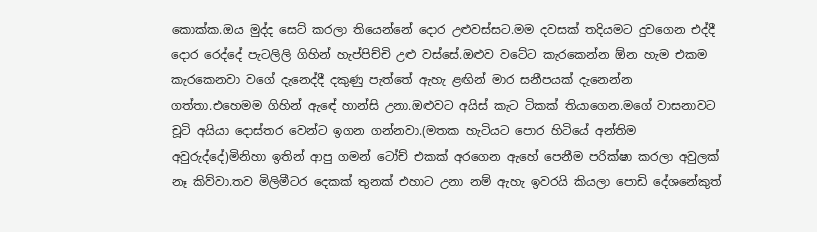කොක්ක.ඔය මුද්ද සෙට් කරලා තියෙන්නේ දොර උළුවස්සට.මම දවසක් තදියමට දුවගෙන එද්දී දොර රෙද්දේ පැටලිලි ගිහින් හැප්පිච්චි උළු වස්සේ.ඔළුව වටේට කැරකෙන්න ඕන හැම එකම කැරකෙනවා වගේ දැනෙද්දී දකුණු පැත්තේ ඇහැ ළඟින් මාර සනීපයක් දැනෙන්න ගත්තා.එහෙමම ගිහින් ඇඳේ හාන්සි උනා.ඔළුවට අයිස් කැට ටිකක් තියාගෙන.මගේ වාසනාවට චූටි අයියා දොස්තර වෙන්ට ඉගන ගන්නවා.(මතක හැටියට පොර හිටියේ අන්තිම අවුරුද්දේ)මිනිහා ඉතින් ආපු ගමන් ටෝච් එකක් අරගෙන ඇහේ පෙනීම පරික්ෂා කරලා අවුලක් නෑ කිව්වා.තව මිලිමීටර දෙකක් තුනක් එහාට උනා නම් ඇහැ ඉවරයි කියලා පොඩි දේශනේකුත්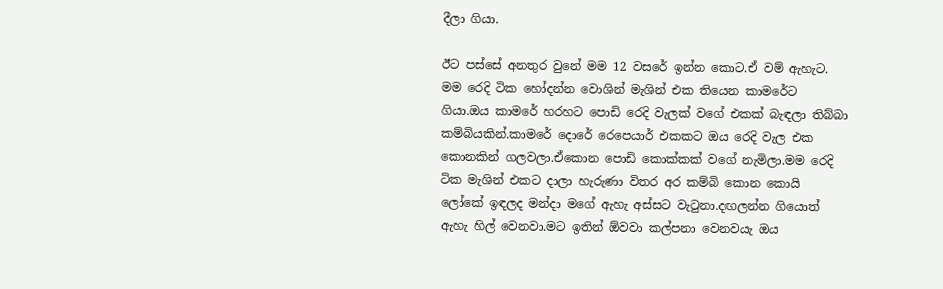දීලා ගියා.

ඊට පස්සේ අනතුර වුනේ මම 12 වසරේ ඉන්න කොට.ඒ වම් ඇහැට.
මම රෙදි ටික හෝදන්න වොශින් මැශින් එක තියෙන කාමරේට ගියා.ඔය කාමරේ හරහට පොඩි රෙදි වැලක් වගේ එකක් බැඳලා තිබ්බා කම්බියකින්.කාමරේ දොරේ රෙපෙයාර් එකකට ඔය රෙදි වැල එක කොනකින් ගලවලා.ඒකොන පොඩි කොක්කක් වගේ නැමිලා.මම රෙදි ටික මැශින් එකට දාලා හැරුණා විතර අර කම්බි කොන කොයි ලෝකේ ඉඳලද මන්දා මගේ ඇහැ අස්සට වැටුනා.දඟලන්න ගියොත් ඇහැ හිල් වෙනවා.මට ඉතින් ඕවවා කල්පනා වෙනවයැ ඔය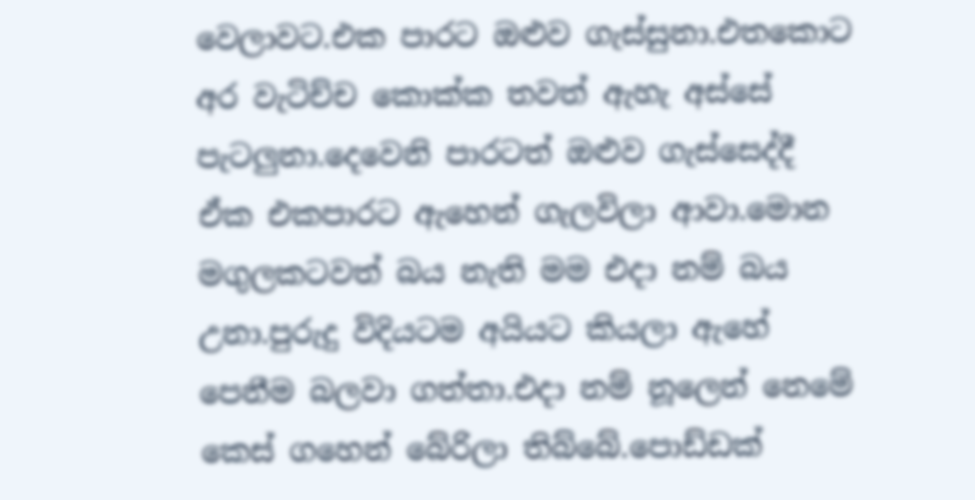වෙලාවට.එක පාරට ඔළුව ගැස්සුනා.එතකොට අර වැටිච්ච කොක්ක තවත් ඇහැ අස්සේ පැටලුනා.දෙවෙනි පාරටත් ඔළුව ගැස්සෙද්දී ඒක එකපාරට ඇහෙන් ගැලවිලා ආවා.මොන මගුලකටවත් බය නැති මම එදා නම් බය උනා.පුරුදු විදියටම අයියට කියලා ඇහේ පෙනීම බලවා ගත්තා.එදා නම් නූලෙන් නෙමේ කෙස් ගහෙන් බේරිලා තිබ්බේ.පොඩ්ඩක්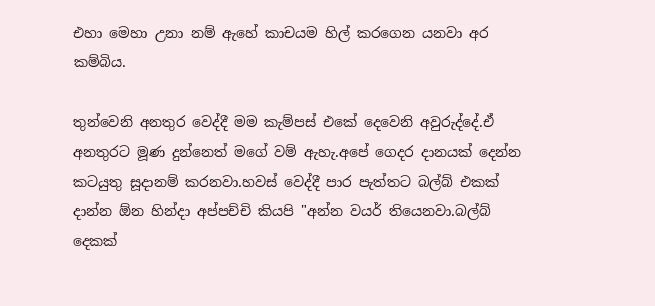එහා මෙහා උනා නම් ඇහේ කාචයම හිල් කරගෙන යනවා අර කම්බිය.

තුන්වෙනි අනතුර වෙද්දී මම කැම්පස් එකේ දෙවෙනි අවුරුද්දේ.ඒ අනතුරට මූණ දුන්නෙත් මගේ වම් ඇහැ.අපේ ගෙදර දානයක් දෙන්න කටයුතු සූදානම් කරනවා.හවස් වෙද්දී පාර පැත්තට බල්බ් එකක් දාන්න ඕන හින්දා අප්පච්චි කියපි "අන්න වයර් තියෙනවා.බල්බ් දෙකක්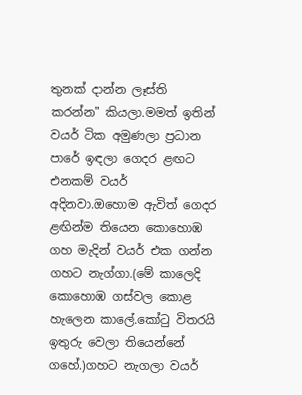තුනක් දාන්න ලෑස්ති කරන්න" කියලා.මමත් ඉතින් වයර් ටික අමුණලා ප්‍රධාන පාරේ ඉඳලා ගෙදර ළඟට එනකම් වයර් අදිනවා.ඔහොම ඇවිත් ගෙදර ළඟින්ම තියෙන කොහොඹ ගහ මැදින් වයර් එක ගන්න ගහට නැග්ගා.(මේ කාලෙදි කොහොඹ ගස්වල කොළ හැලෙන කාලේ.කෝටු විතරයි ඉතුරු වෙලා තියෙන්නේ ගහේ.)ගහට නැගලා වයර්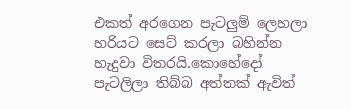එකත් අරගෙන පැටලුම් ලෙහලා හරියට සෙට් කරලා බහින්න හැදුවා විතරයි.කොහේදෝ පැටලිලා තිබ්බ අත්තක් ඇවිත්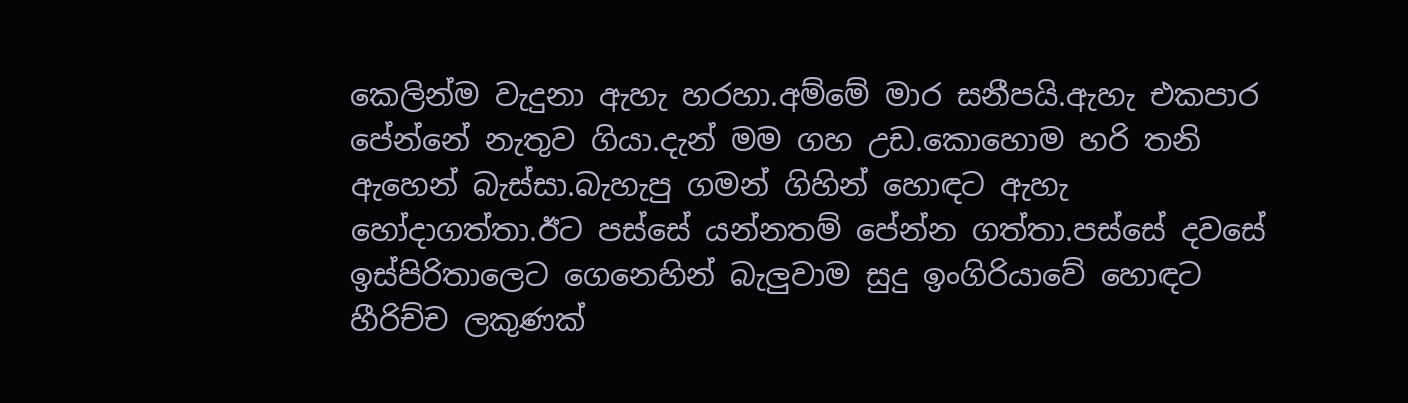කෙලින්ම වැදුනා ඇහැ හරහා.අම්මේ මාර සනීපයි.ඇහැ එකපාර පේන්නේ නැතුව ගියා.දැන් මම ගහ උඩ.කොහොම හරි තනි ඇහෙන් බැස්සා.බැහැපු ගමන් ගිහින් හොඳට ඇහැ හෝදාගත්තා.ඊට පස්සේ යන්නතම් පේන්න ගත්තා.පස්සේ දවසේ ඉස්පිරිතාලෙට ගෙනෙහින් බැලුවාම සුදු ඉංගිරියාවේ හොඳට හීරිච්ච ලකුණක්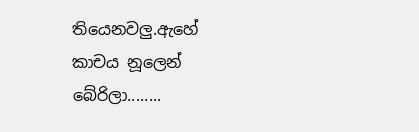තියෙනවලු.ඇහේ කාචය නූලෙන් බේරිලා........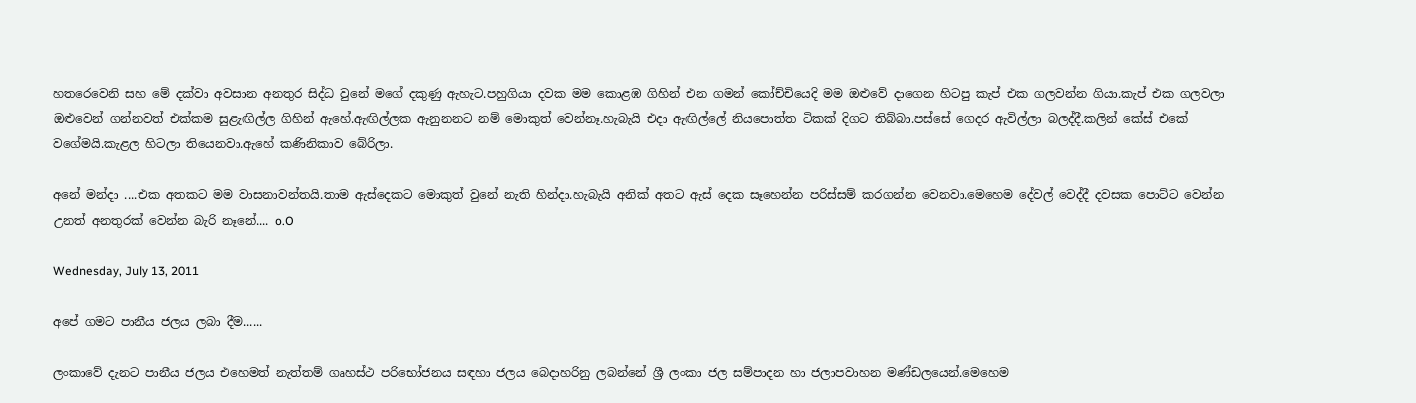හතරෙවෙනි සහ මේ දක්වා අවසාන අනතුර සිද්ධ වුනේ මගේ දකුණු ඇහැට.පහුගියා දවක මම කොළඹ ගිහින් එන ගමන් කෝච්චියෙදි මම ඔළුවේ දාගෙන හිටපු කැප් ‍එක ගලවන්න ගියා.කැප් එක ගලවලා ඔළුවෙන් ගන්නවත් එක්කම සුළැඟිල්ල ගිහින් ඇහේ.ඇඟිල්ලක ඇනුනනට නම් මොකුත් වෙන්නෑ.හැබැයි එදා ඇඟිල්ලේ නියපොත්ත ටිකක් දිගට තිබ්බා.පස්සේ ගෙදර ඇවිල්ලා බලද්දී.කලින් කේස් එකේ වගේමයි.කැළල හිටලා තියෙනවා.ඇහේ කණිනිකාව බේරිලා.

අනේ මන්දා ....එක අතකට මම වාසනාවන්තයි.තාම ඇස්දෙකට මොකුත් වුනේ නැති හින්දා.හැබැයි අනික් අතට ඇස් දෙක සෑහෙන්න පරිස්සම් කරගන්න වෙනවා.මෙහෙම දේවල් වෙද්දී දවසක පොට්ට වෙන්න උනත් අනතුරක් වෙන්න බැරි නෑනේ.... o.O

Wednesday, July 13, 2011

අපේ ගමට පානීය ජලය ලබා දීම......

ලංකාවේ දැනට පානීය ජලය එහෙමත් නැත්තම් ගෘහස්ථ පරිභෝජනය සඳහා ජලය බෙදාහරිනු ලබන්නේ ශ්‍රී ලංකා ජල සම්පාදන හා ජලාපවාහන මණ්ඩලයෙන්.මෙහෙම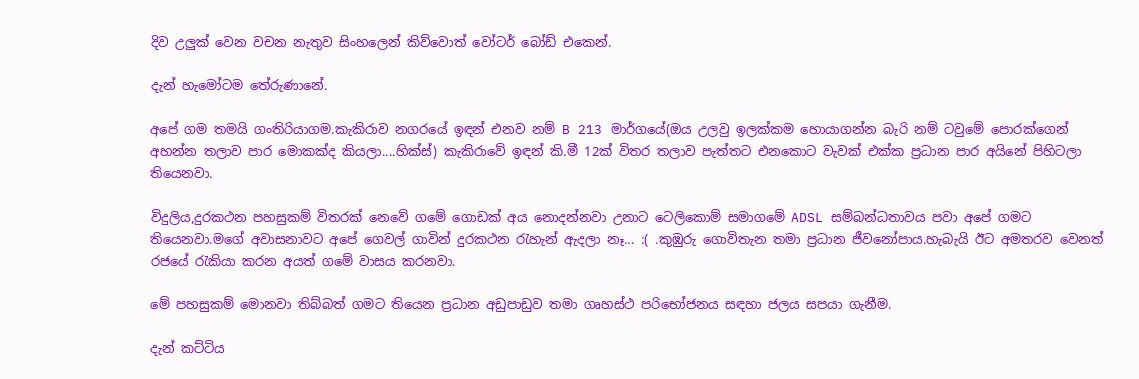දිව උලුක් වෙන වචන නැතුව සිංහලෙන් කිව්වොත් වෝටර් ‍‍බෝඩ් එකෙන්.

දැන් හැමෝටම තේරුණානේ.

අපේ ගම තමයි ගංති‍රියාගම.කැකිරාව නගරයේ ඉඳන් එනව නම් B 213 මාර්ගයේ(ඔය උලවු ඉලක්කම‍ හොයාගන්න බැරි නම් ටවුමේ පොරක්ගෙන් අහන්න තලාව පාර මොකක්ද කියලා....හික්ස්) කැකිරාවේ ඉඳන් කි.මී 12ක් විතර තලාව පැත්තට එනකොට වැවක් එක්ක ප්‍රධාන පාර අයිනේ පිහිටලා තියෙනවා.

විදුලිය,දුරකථන පහසුකම් විතරක් නෙවේ ගමේ ගොඩක් අය නොදන්නවා උනාට ටෙලිකොම් සමාගමේ ADSL සම්බන්ධතාවය පවා අපේ ගමට තියෙනවා.මගේ අවාසනාවට අපේ ගෙවල් ගාවින් දුරකථන රැහැන් ඇදලා නෑ... :( .කුඹුරු ගොවිතැන තමා ප්‍රධාන ජීවනෝපාය.හැබැයි ඊට අමතරව වෙනත් රජයේ රැකියා කරන අයත් ගමේ වාසය කරනවා.

මේ පහසුකම් මොනවා තිබ්බත් ගමට තියෙන ප්‍රධාන අඩුපාඩුව තමා ගෘහස්ථ පරිභෝජනය සඳහා ජලය සපයා ගැ‍නීම.

දැන් කට්ටිය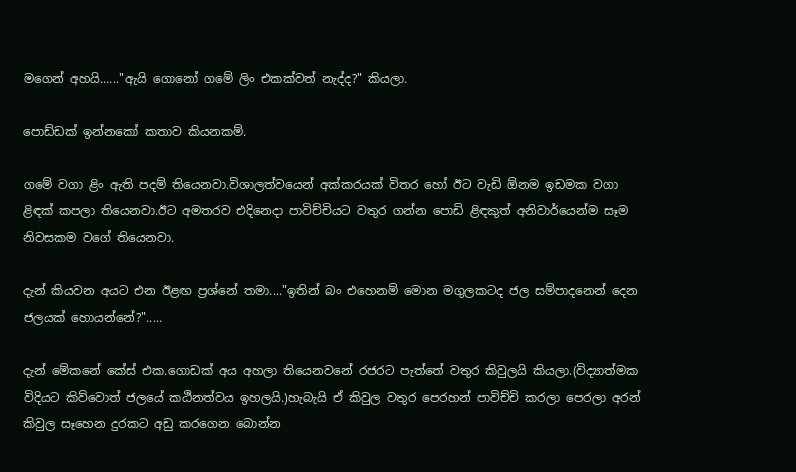මගෙන් අහයි......"ඇයි ගොනෝ ගමේ ලිං එකක්වත් නැද්ද?" කියලා.

පොඩ්ඩක් ඉන්නකෝ කතාව කියනකම්.

ගමේ වගා ළිං ඇති පදම් තියෙනවා.විශාලත්වයෙන් අක්කරයක් විතර හෝ ඊට වැඩි ඕනම ඉඩමක වගා ළිඳක් කපලා තියෙනවා.ඊට අමතරව එදිනෙදා පාවිච්චියට වතුර ගන්න පොඩි ළිඳකුත් අනිවාර්යෙන්ම සෑම නිවසකම වගේ තියෙනවා.

දැන් කියවන අයට එන ඊළඟ ප්‍රශ්නේ තමා...."ඉතින් බං එහෙනම් මොන මගුලකටද ජල සම්පාදනෙන් දෙන ජලයක් හොයන්නේ?".....

දැන් මේකනේ කේස් එක.ගොඩක් අය අහලා තියෙනවනේ රජරට පැත්තේ වතුර කිවුලයි කියලා.(විද්‍යාත්මක විදියට කිව්වොත් ජලයේ කඨිනත්වය ඉහලයි.)හැබැයි ඒ කිවුල වතුර පෙරහන් පාවිච්චි කරලා පෙරලා අරන් කිවුල සෑහෙන දුරකට අඩු කරගෙන බොන්න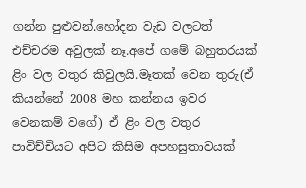ගන්න පුළුවන්.හෝදන වැඩ වලටත් එච්චරම අවුලක් නෑ.අපේ ගමේ බහුතරයක් ළිං වල වතුර කිවුලයි.මෑතක් වෙන තුරු(ඒ කියන්නේ 2008 මහ කන්නය ඉවර වෙනකම් වගේ) ඒ ළිං වල වතුර පාවිච්චියට අපිට කිසිම අපහසුතාවයක්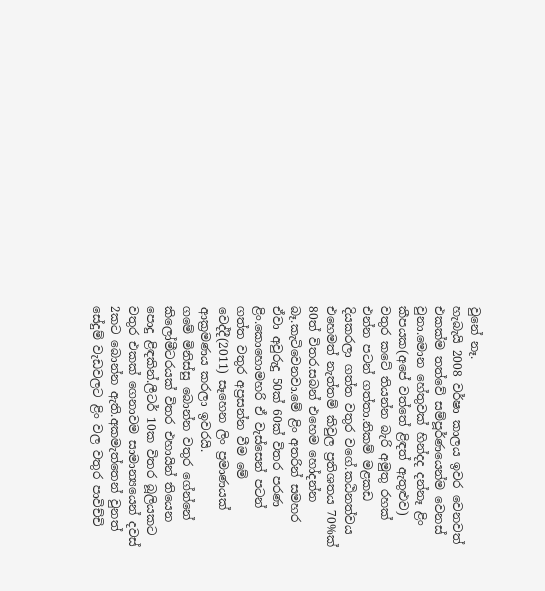වුනේ නෑ.
හැබැයි 2008 වර්ෂා කාලය ඉවර වෙනවත් එකක්ම තත්වේ සම්පූර්ණයෙන්ම වෙනස් වුනා.මොන හේතුවක් හින්දද දන්නෑ ළිං කීපයක(අපේ වත්තේ ළිඳත් ඇතුළුව) වතුර කටේ තියන්න බැරි අමුතු රහක් එන්න පටන් ගත්තා.නිකම් මළකඩ දියකරලා ගත්ත වතුර වගේ.කඨිනත්වය එහෙමත් නැත්තම් කිවුල ප්‍රතිශතය 70%ක් 80ත් විතර.සබන් එහෙම හෝදන්න බෑ.කැටිවෙනවා.මේ ළිං අතරින් සමහර ඒවා අවුරුදු 50ක් 60ක් විතර පරණ ළිං.කොහොමහරි ඒ වැස්සෙන් පටන් ගත්ත වතුර අප්‍රසන්න වීම මේ වෙද්දී(2011) සෑහෙන ලිං ප්‍රමාණයක් ආක්‍රමණය කරලා ඉවරයි.
ගමේ මිනිස්සු බොන්න වතුර ගේන්නේ කිලෝමීටරයක් විතර එහායින් තියෙන පොදු ළිඳකින්.ලීටර් 10ක විතර බූලියකට වතුර එකක් ගෙනාවම සාමාන්‍යයෙන් දවස් 2කට බොන්න ඇති.අකමැත්තෙන් වුනත් සේදුම් වැඩවලට ළිං වල වතුර පාවිච්චි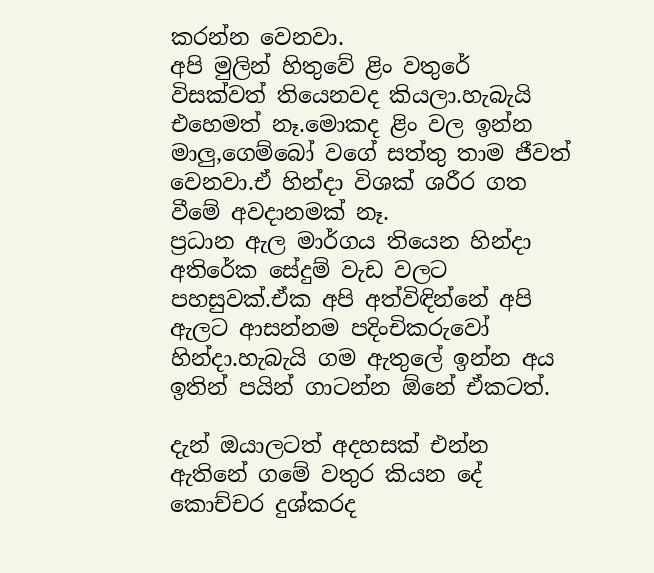කරන්න වෙනවා.
අපි මුලින් හිතුවේ ළිං වතුරේ විසක්වත් තියෙනවද කියලා.හැබැයි එහෙමත් නෑ.මොකද ළිං වල ඉන්න මාලු,ගෙම්බෝ වගේ සත්තු තාම ජීවත් වෙනවා.ඒ හින්දා විශක් ශරීර ගත වීමේ අවදානමක් නෑ.
ප්‍රධාන ඇල මාර්ගය තියෙන හින්දා අතිරේක සේදුම් වැඩ වලට පහසුවක්.ඒක අපි අත්විඳින්නේ අපි ඇලට ආසන්නම පදිංචිකරුවෝ හින්දා.හැබැයි ගම ඇතුලේ ඉන්න අය ඉතින් පයින් ගාටන්න ඕනේ ඒකටත්.

දැන් ඔයාලටත් අදහසක් එන්න ඇතිනේ ගමේ වතුර කියන දේ කොච්චර දුශ්කරද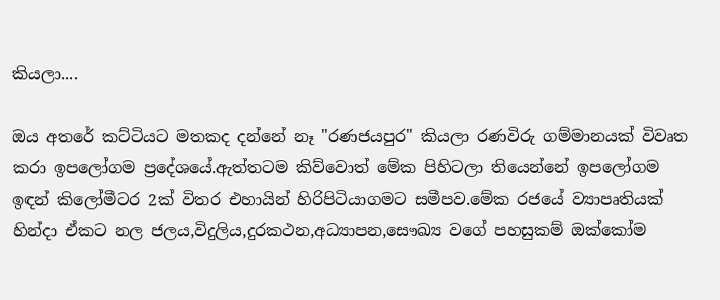කියලා....

ඔය අතරේ කට්ටියට මතකද දන්නේ නෑ "රණජයපුර" කියලා රණවිරු ගම්මානයක් විවෘත කරා ඉපලෝගම ප්‍රදේශයේ.ඇත්තටම කිව්වොත් මේක පිහිටලා තියෙන්නේ ඉපලෝගම ඉඳන් කිලෝමීටර 2ක් විතර එහායින් හිරිපිටියාගමට සමීපව.මේක රජයේ ව්‍යාපෘතියක් හින්දා ඒකට නල ජලය,විදුලිය,දුරකථන,අධ්‍යාපන,සෞඛ්‍ය වගේ පහසුකම් ඔක්කෝම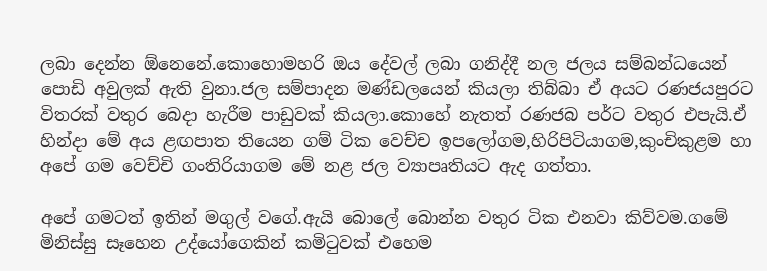ලබා දෙන්න ඕනෙනේ.කොහොමහරි ඔය දේවල් ලබා ගනිද්දී නල ජලය සම්බන්ධයෙන් පොඩි අවුලක් ඇති වුනා.ජල සම්පාදන මණ්ඩලයෙන් කියලා තිබ්බා ඒ අයට රණජයපුරට විතරක් වතුර බෙදා හැරීම පාඩුවක් කියලා.කොහේ නැතත් රණජබ පර්ට වතුර එපැයි.ඒ හින්දා මේ අය ළඟපාත තියෙන ගම් ටික වෙච්ච ඉපලෝගම,හිරිපිටියාගම,කුංචිකුළම හා අපේ ගම වෙච්චි ගංතිරියාගම ‍මේ නළ ජල ව්‍යාපෘතියට ඇද ගත්තා.

අපේ ගමටත් ඉතින් මගුල් ‍වගේ.ඇයි බොලේ බොන්න වතුර ටික එනවා කිව්වම.ගමේ මිනිස්සු සෑහෙන උද්යෝගෙකින් කමිටුවක් එහෙම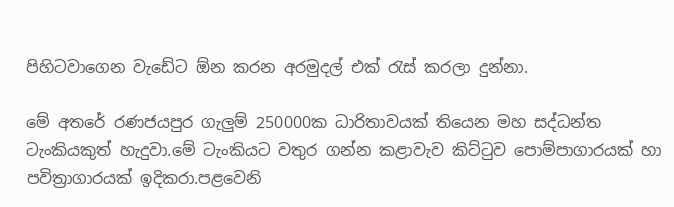පිහිටවාගෙන වැඩේට ඕන කරන අරමුදල් එක් රැස් කරලා දුන්නා.

මේ අතරේ රණජයපුර ගැලුම් 250000ක ධාරිතාවයක් තියෙන මහ සද්ධන්ත ටැංකියකුත් හැදුවා.මේ ටැංකියට වතුර ගන්න කළාවැව කිට්ටුව පොම්පාගාරයක් හා පවිත්‍රාගාරයක් ඉදිකරා.පළවෙනි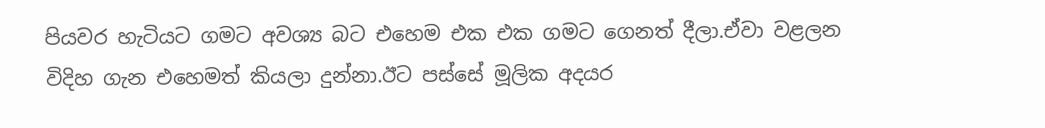පියවර හැටියට ගමට අවශ්‍ය බට එහෙම එක එක ගමට ගෙනත් දීලා.ඒවා වළලන විදිහ ගැන එහෙමත් කියලා දුන්නා.ඊට පස්සේ මූලික අදයර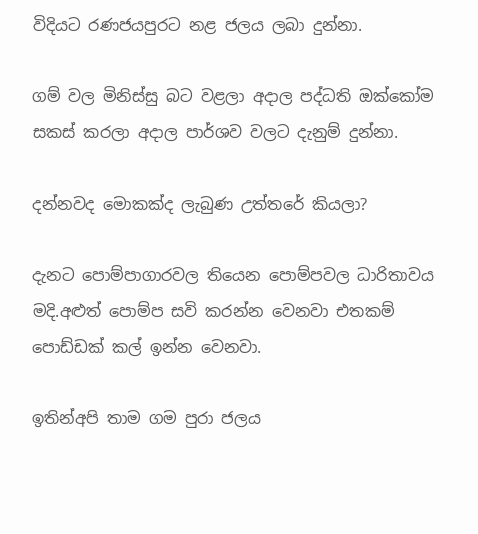විදියට රණජයපුරට නළ ජලය ලබා දුන්නා.

ගම් වල මිනිස්සු බට වළලා අදාල පද්ධති ඔක්කෝම සකස් කරලා අදාල පාර්ශව වලට දැනුම් දුන්නා.

දන්නවද මොකක්ද ලැබුණ උත්තරේ කියලා?

දැනට පොම්පාගාරවල තියෙන පොම්පවල ධාරිතාවය මදි.අළුත් පොම්ප සවි කරන්න ‍වෙනවා එතකම් පොඩ්ඩක් කල් ඉන්න වෙනවා.

ඉතින්අපි තාම ගම පුරා ජලය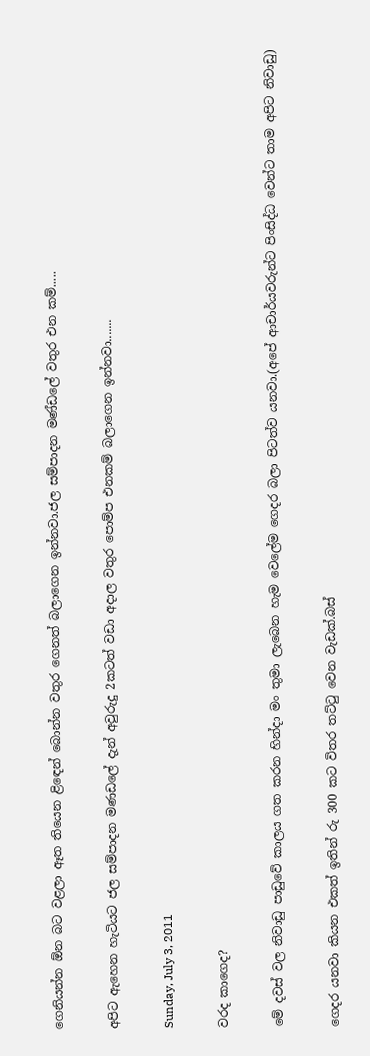ගෙනියන්න ඕන බට වළලා ඈත තියෙන ළිඳෙන් බොන්න වතුර ගෙනත් බලාගෙන ඉන්නවා.ජල සම්පාදන මණ්ඩලේ වතුර එන කම්.....

අපිට ඇහෙන හැටියට ජල සම්පාද‍න මණඩ‍ලේ දැන් අවුරුදු 2කටත් වඩා අදාල වතුර පොම්ප එනකම් බලාගෙන ඉන්නවා.......

Sunday, July 3, 2011

වරද කාගෙද?

මේ දවස් වල නිවාඩු පාඩුවේ කාලය ගත කරන හින්දා මං තුමා ලැබෙන හැම වෙලේම ගෙදර බලා පිටත්ව යනවා.(අපේ ආචාර්යවරුන්ට පිංසිද්ධ වෙන්ට තාම අපිට නිවාඩු)

ගෙදර යනවා කියන එකත් ඉතින් රු 300 කට විතර තට්ටු වෙන වැඩක්.බස්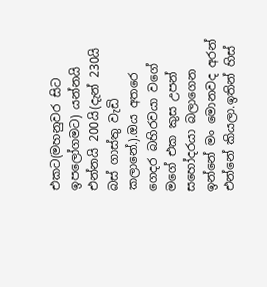එකට(මහනුවර සිට ඉපලෝගමට) යන්නයි එන්නයි 200යි(දැන් 230යි බස් ගාස්තු වැඩි කලානේ.).ඔය අතරෙ ගෙදර බහිරවයා වගේ මගේ එක කුස උපන් සහෝදරයා බලාගෙන ඉන්නේ මං මොනවද අරන් එන්නේ කියලා.ඉතින් හිස්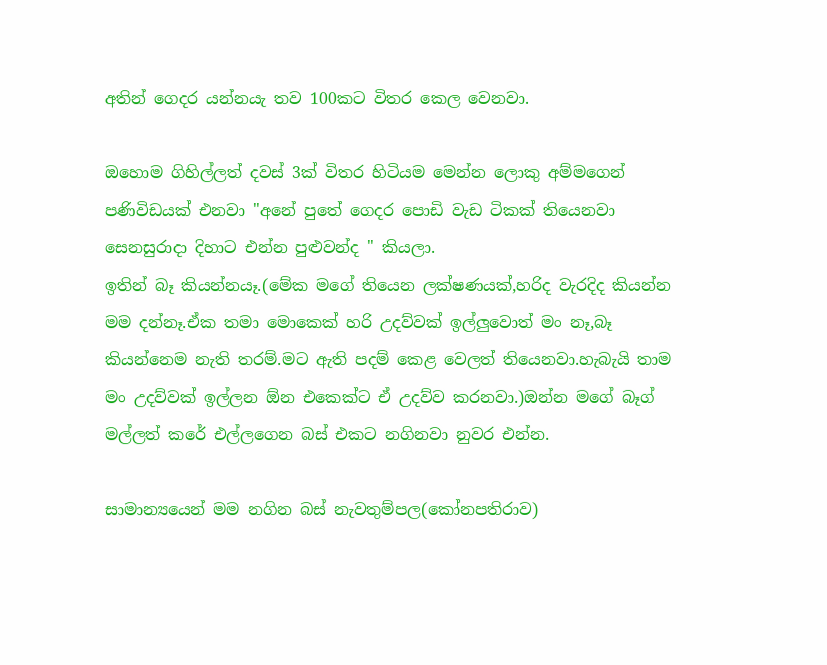අතින් ගෙදර යන්නයැ තව 100කට විතර කෙල වෙනවා.

ඔහොම ගිහිල්ලත් දවස් 3ක් විතර හිටියම මෙන්න ලොකු අම්මගෙන් පණිවිඩයක් එනවා "අනේ පුතේ ගෙදර පොඩි වැඩ ටිකක් තියෙනවා සෙනසුරාදා දිහාට එන්න පුළුවන්ද " කියලා.
ඉතින් බෑ කියන්නයෑ.(මේක මගේ තියෙන ලක්ෂණයක්,හරිද වැරදිද කියන්න මම දන්නෑ.ඒක තමා මොකෙක් හරි උදව්වක් ඉල්ලුවොත් මං නෑ,බෑ කියන්නෙම නැති තරම්.මට ඇති පදම් කෙළ වෙලත් තියෙනවා.හැබැයි තාම මං උදව්වක් ඉල්ලන ඕන එකෙක්ට ඒ උදව්ව කරනවා.)ඔන්න මගේ බෑග් මල්ලත් කරේ එල්ලගෙන බස් එ‍කට නගිනවා නුවර එන්න.

සාමාන්‍යයෙන් මම නගින බස් නැවතුම්පල(කෝනපතිරා‍ව)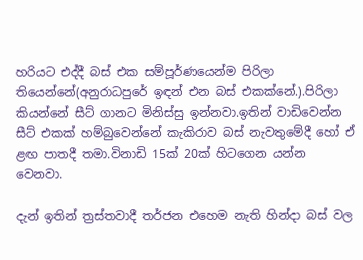හරියට එද්දී බස් එක සම්පූර්ණයෙන්ම පිරිලා තියෙන්නේ(අනුරාධපුරේ ඉඳන් එන බස් එකක්නේ.).පිරිලා කියන්නේ සීට් ගානට මිනිස්සු ඉන්නවා.ඉතින් වාඩිවෙන්න සීට් එකක් හම්බුවෙන්නේ කැකිරාව බස් නැවතුමේදී හෝ ඒ ළඟ පාතදී තමා.විනාඩි 15ක් 20ක් හිටගෙන යන්න වෙනවා.

දැන් ඉතින් ත්‍රස්තවාදී තර්ජන එහෙම නැති හින්දා බස් වල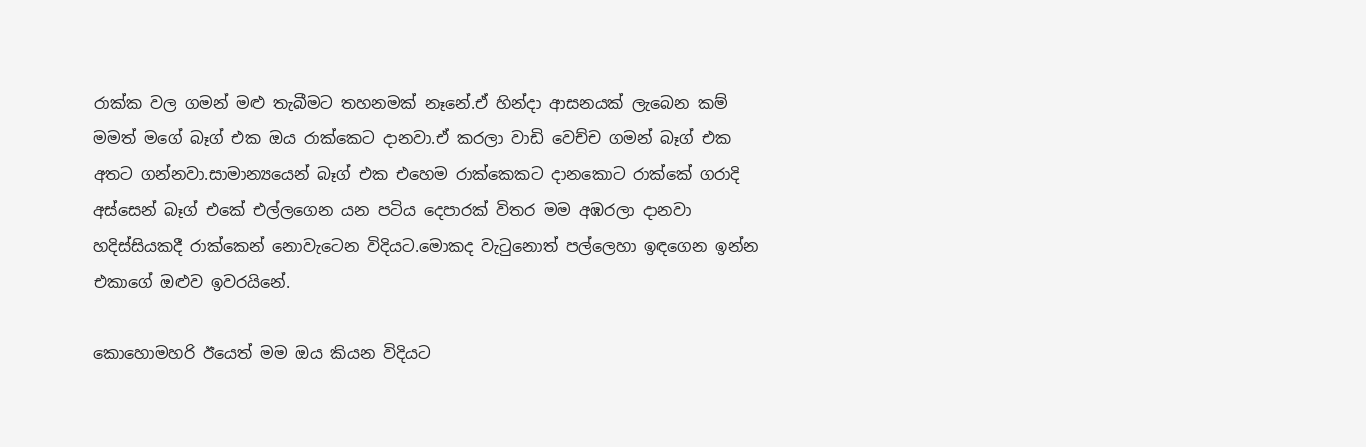රාක්ක වල ගමන් මළු තැබීමට තහනමක් නෑනේ.ඒ හින්දා ආසනයක් ලැබෙන කම් මමත් මගේ බෑග් එක ඔය රාක්කෙට දානවා.ඒ කරලා වාඩි වෙච්ච ගමන් බෑග් එක අතට ගන්නවා.සාමාන්‍යයෙන් බෑග් එක එහෙම රාක්කෙකට දානකොට රාක්කේ ගරාදි අස්සෙන් බෑග් එකේ එල්ලගෙන යන පටිය දෙපාරක් විතර මම අඹරලා දානවා හදිස්සියකදී රාක්කෙන් නොවැටෙන විදියට.මොකද වැටුනොත් පල්ලෙහා ඉඳගෙන ඉන්න එකාගේ ඔළුව ඉවරයිනේ.

කොහොමහරි ඊයෙත් මම ඔය කියන විදියට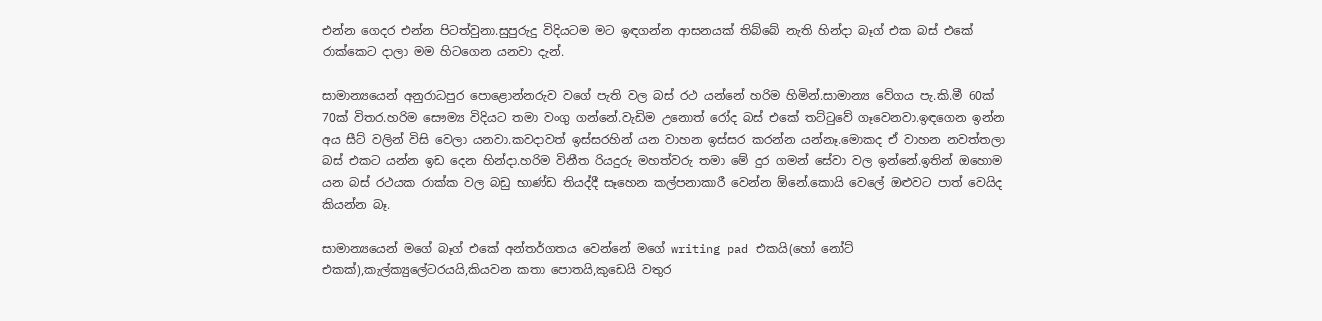එන්න ගෙදර එන්න පිටත්වුනා.සුපුරුදු විදියටම මට ඉඳගන්න ආසනයක් තිබ්බේ නැති හින්දා බෑග් එක බස් එකේ රාක්කෙට දාලා මම හිටගෙන යනවා දැන්.

සාමාන්‍යයෙන් අනුරාධපුර පොළොන්නරුව වගේ පැති වල බස් රථ යන්නේ හරිම හිමින්.සාමාන්‍ය වේගය පැ.කි.මී 60ක් 70ක් විතර.හරිම සෞම්‍ය විදියට තමා වංගු ගන්නේ.වැඩිම උනොත් රෝද බස් එකේ තට්ටුවේ ගෑවෙනවා.ඉඳගෙන ඉන්න අය සීට් වලින් විසි වෙලා යනවා.කවදාවත් ඉස්සරහින් යන වාහන ඉස්සර කරන්න යන්නෑ.මොකද ඒ වාහන නවත්තලා බස් එකට යන්න ඉඩ දෙන හින්දා.හරිම විනීත රියදුරු මහත්වරු තමා මේ දුර ගමන් සේවා වල ඉන්නේ.ඉතින් ඔහොම යන බස් රථයක රාක්ක වල බඩු භාණ්ඩ තියද්දී සෑහෙන කල්පනාකාරී වෙන්න ඕනේ.කොයි වෙලේ ඔළුවට පාත් වෙයිද කියන්න බෑ.

සාමාන්‍යයෙන් මගේ බෑග් එකේ අන්තර්ගතය වෙන්නේ මගේ writing pad එකයි(හෝ නෝට් එකක්),කැල්ක්‍යුලේටරයයි,කියවන කතා පොතයි,කුඩෙයි වතුර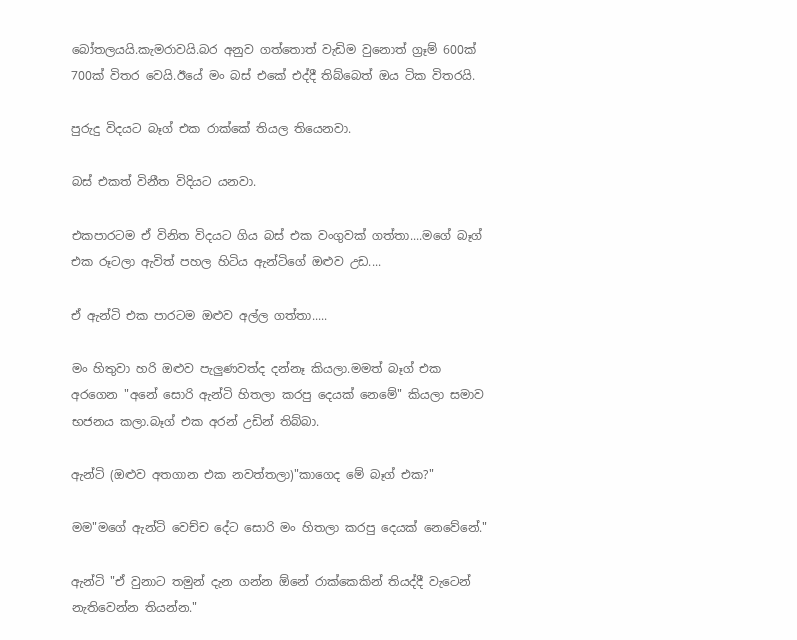බෝතලයයි.කැමරාවයි.බර අනුව ගත්තොත් වැඩිම වුනොත් ග්‍රෑම් 600ක් 700ක් විතර වෙයි.ඊයේ මං බස් එකේ එද්දී තිබ්බෙත් ඔය ටික විතරයි.

පුරුදු විදයට බෑග් එක රාක්කේ තියල තියෙනවා.

බස් එකත් විනීත විදියට යනවා.

එකපාරටම ඒ විනිත විදයට ගිය බස් එක වංගුවක් ගත්තා....මගේ බෑග් එක රූටලා ඇවිත් පහල හිටිය ඇන්ටිගේ ඔළුව උඩ....

ඒ ඇන්ටි එක පාරටම ඔළුව අල්ල ගත්තා.....

මං හිතුවා හරි ඔළුව පැලුණවත්ද දන්නෑ කියලා.මමත් බෑග් එක අරගෙන "අනේ සොරි ඇන්ටි හිතලා කරපු දෙයක් ‍නෙමේ" කියලා සමාව භජනය කලා.බෑග් එක අරන් උඩින් තිබ්බා.

ඇන්ටි (ඔළුව අතගාන එක නවත්තලා)"කාගෙද මේ බෑග් එක?"

මම"මගේ ඇන්ටි වෙච්ච දේට සොරි මං හිතලා කරපු දෙයක් නෙවේනේ."

ඇන්ටි "ඒ වුනාට තමුන් දැන ගන්න ඕනේ රාක්කෙකින් තියද්දී වැටෙන් නැතිවෙන්න තියන්න."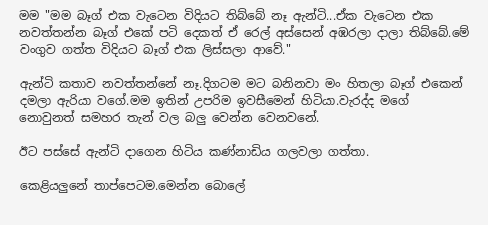මම "මම බෑග් එක වැටෙන විදියට තිබ්බේ නෑ ඇන්ටි...ඒක වැටෙන එක නවත්තන්න බෑග් එකේ පටි දෙකත් ඒ රෙල් අස්සෙන් අඹරලා දාලා තිබ්බේ.මේ වංගුව ගත්ත විදියට බෑග් එක ලිස්සලා ආවේ."

ඇන්ටි කතාව නවත්තන්නේ නෑ.දිගටම මට බනිනවා මං හිතලා බෑග් එකෙන් දමලා ඇරියා වගේ.මම ඉතින් උපරිම ඉවසීමෙන් හිටියා.වැරද්ද මගේ නොවුනත් සමහර තැන් වල බලු වෙන්න වෙනවනේ.

ඊට පස්සේ ඇන්ටි දාගෙන හිටිය කණ්නාඩිය ගලවලා ගත්තා.

කෙළියලුනේ තාප්පෙටම.මෙන්න බොලේ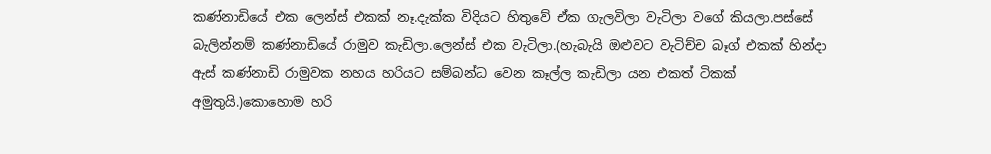කණ්නාඩියේ එක ලෙන්ස් එකක් නෑ.දැක්ක විදියට හිතුවේ ඒක ගැලවිලා වැටිලා වගේ කියලා.පස්සේ බැලින්නම් කණ්නාඩියේ රාමුව කැඩිලා.ලෙන්ස් එක වැටිලා.(හැබැයි ඔළුවට වැටිච්ච බෑග් එකක් හින්දා ඇස් කණ්නාඩි රාමුවක නහය හරියට සම්බන්ධ වෙන කෑල්ල කැඩිලා යන එකත් ටිකක් අමුතුයි.)කොහොම හරි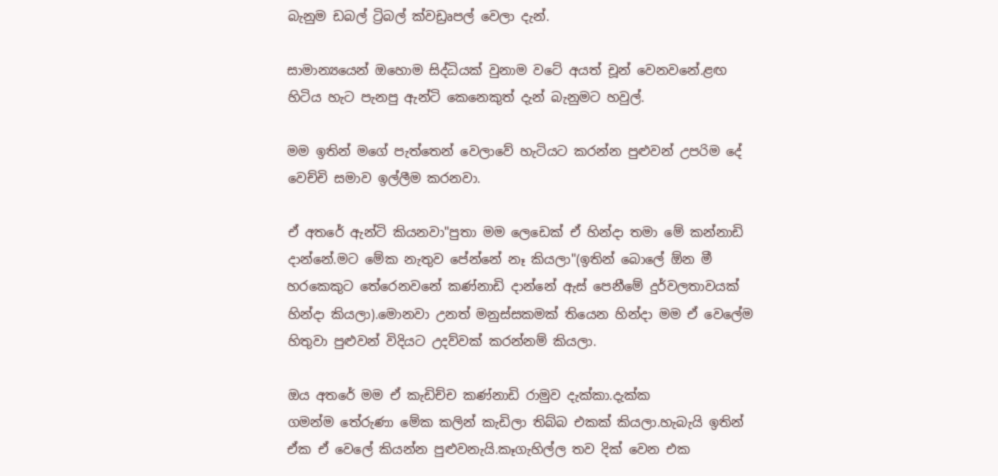බැනුම ඩබල් ට්‍රිබල් ක්වඩ්‍රෘපල් වෙලා දැන්.

සාමාන්‍යයෙන් ඔහොම සිද්ධියක් වුනාම වටේ අයත් චූන් වෙනවනේ.ළඟ හිටිය හැට පැනපු ඇන්ටි කෙනෙකුත් දැන් බැනුමට හවුල්.

මම ඉතින් මගේ පැත්‍‍තෙන් වෙලාවේ හැටියට කරන්න පුළුවන් උපරිම දේ වෙච්චි සමාව ඉල්ලීම කරනවා.

ඒ අතරේ ඇන්ටි කියනවා"පුතා මම ලෙඩෙක් ඒ හින්දා තමා මේ කන්නාඩි දාන්නේ.මට මේක නැතුව පේන්නේ නෑ කියලා"(ඉතින් බොලේ ඕන මී හරකෙකුට තේරෙනවනේ කණ්නාඩි දාන්නේ ඇස් පෙනීමේ දුර්වලතාවයක් හින්දා කියලා).මොනවා උනත් මනුස්සකමක් තියෙන හින්දා මම ඒ වෙලේම හිතුවා පුළුවන් විදියට උදව්වක් කරන්නම් කියලා.

ඔය අතරේ මම ඒ කැඩිච්ච කණ්නාඩි රාමුව දැක්කා.දැක්ක ගමන්ම ‍තේරුණා මේක කලින් කැඩිලා තිබ්බ එකක් කියලා.හැබැයි ඉතින් ඒක ඒ වෙලේ කියන්න පුළුවනැයි.කෑගැහිල්ල තව දික් වෙන එක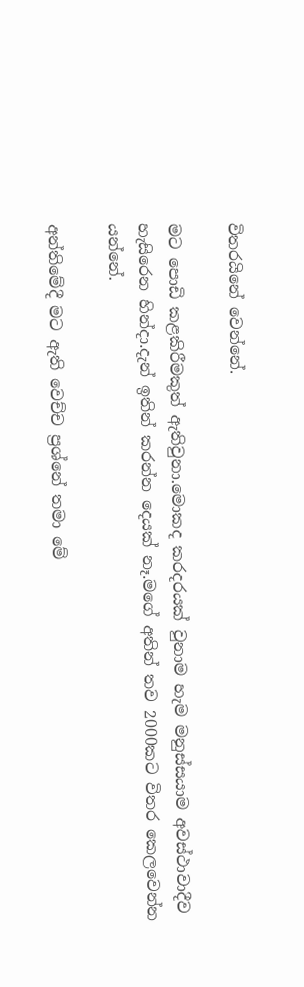විතරයිනේ වෙන්නේ.

මට පොඩි කළකිරීමකුත් ඇතිවුනා.මොකද කරදරයක් වුනාම හැම මනුස්සයාම අවස්ථාවාදීව හැසිරෙන හින්දා.දැන් ඉතින් කරන්න දෙයක් නෑ.මගේ අතින් තව 2000කට විතර කෙලවෙන්න යන්නේ.

අන්තිමේදී මට ඇති වෙච්ච ප්‍රශ්නේ තමා මේ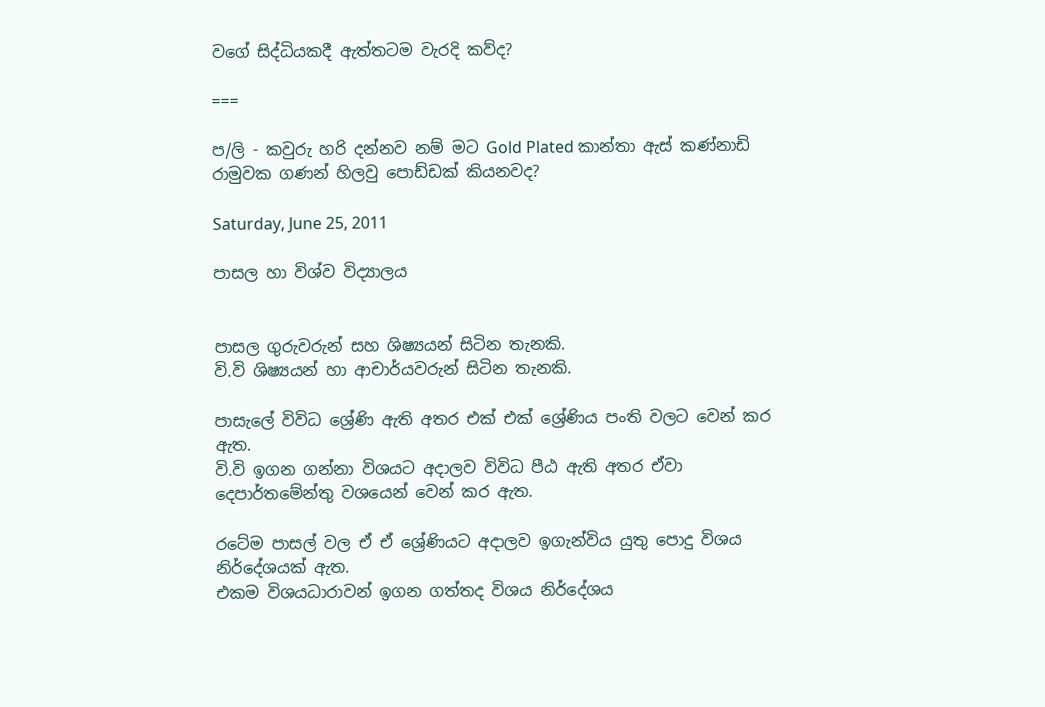වගේ සිද්ධියකදී ඇත්තටම වැරදි කව්ද?

===

ප/ලි - කවුරු හරි දන්නව නම් මට Gold Plated කාන්තා ඇස් කණ්නාඩි රාමුවක ගණන් හිලවු පොඩ්ඩක් කියනවද?

Saturday, June 25, 2011

පාසල හා විශ්ව විද්‍යාලය


පාසල ගුරුවරුන් සහ ශිෂ්‍යයන් සිටින තැනකි.
වි.වි ශිෂ්‍යයන් හා ආචාර්යවරුන් සිටින තැනකි.

පාසැලේ විවිධ ශ්‍රේණි ඇති අතර එක් එක් ශ්‍රේණිය පංති වලට වෙන් කර ඇත.
වි.වි ඉගන ගන්නා විශයට අදාලව විවිධ පීඨ ඇති අතර ඒවා දෙපාර්තමේන්තු වශයෙන් වෙන් කර ඇත.

රටේම පාසල් වල ඒ ඒ ශ්‍රේණියට අදාලව ඉගැන්විය යුතු පොදු විශය නිර්දේශයක් ඇත.
එකම විශයධාරාවන් ඉගන ගත්තද විශය නිර්දේශය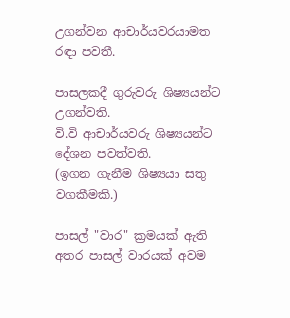උගන්වන ආචාර්යවරයාමත රඳා පවතී.

පාසලකදී ගුරුවරු ශිෂ්‍යයන්ට උගන්වති.
වි.වි ආචාර්යවරු ශිෂ්‍යයන්ට දේශන පවත්වති.
(ඉගන ගැනීම ශිෂ්‍යයා සතු වගකීමකි.)

පාසල් "වාර" ක්‍රමයක් ඇති අතර පාසල් වාරයක් අවම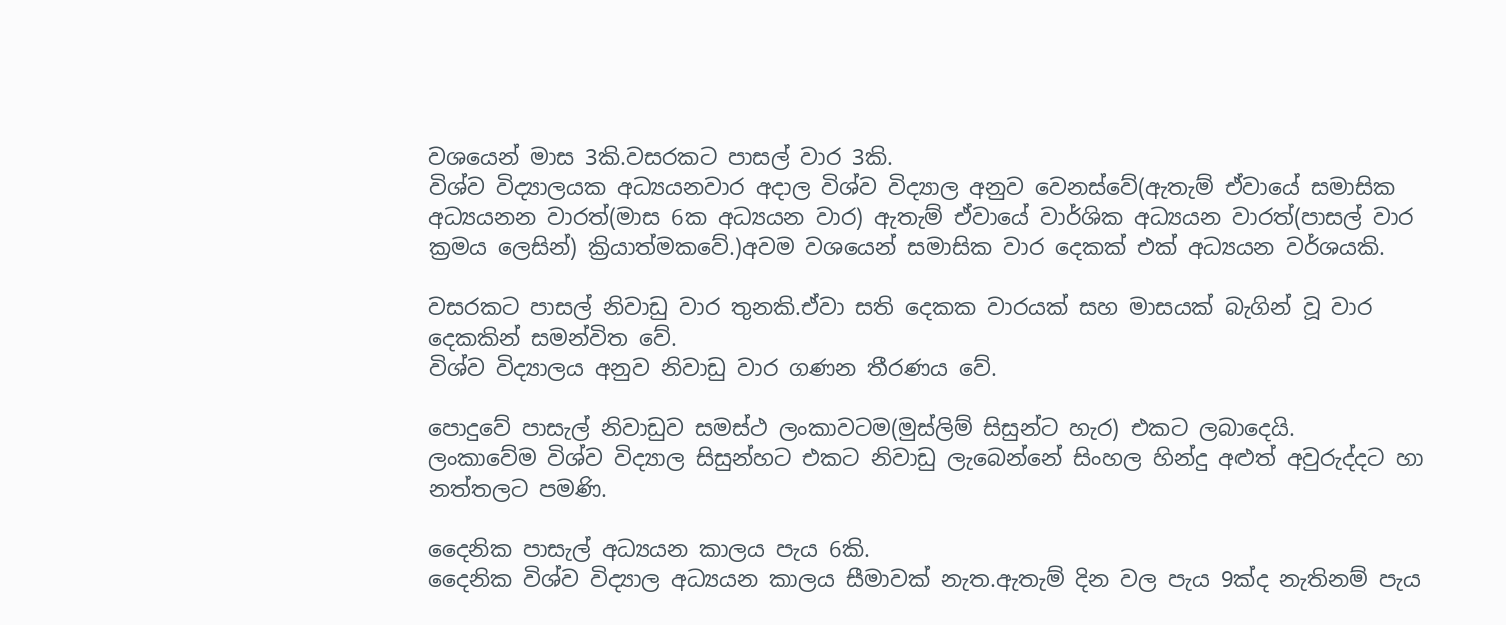වශයෙන් මාස 3කි.වසරකට පාසල් වාර 3කි.
විශ්ව විද්‍යාලයක අධ්‍යයනවාර අදාල විශ්ව විද්‍යාල අනුව වෙනස්වේ(ඇතැම් ඒවායේ සමාසික අධ්‍යයනන වාරත්(මාස 6ක අධ්‍යයන වාර) ඇතැම් ඒවායේ වාර්ශික අධ්‍යයන වාරත්(පාසල් වාර ක්‍රමය ලෙසින්) ක්‍රියාත්මකවේ.)අවම වශයෙන් සමාසික වාර දෙකක් එක් අධ්‍යයන වර්ශයකි.

වසරකට පාසල් නිවාඩු වාර තුනකි.ඒවා සති දෙකක වාරයක් සහ මාසයක් බැගින් වූ වාර දෙකකින් සමන්විත වේ.
විශ්ව විද්‍යාලය අනුව නිවාඩු වාර ගණන තීරණය වේ.

පොදුවේ පාසැල් නිවාඩුව සමස්ථ ලංකාවටම(මුස්ලිම් සිසුන්ට හැර) එකට ලබාදෙයි.
ලංකාවේම විශ්ව විද්‍යාල සිසුන්හට එකට නිවාඩු ලැබෙන්නේ සිංහල හින්දු අළුත් අවුරුද්දට හා නත්තලට පමණි.

දෛනික පාසැල් අධ්‍යයන කාලය පැය 6කි.
දෛනික විශ්ව විද්‍යාල අධ්‍යයන කාලය සීමාවක් නැත.ඇතැම් දින වල පැය 9ක්ද නැතිනම් පැය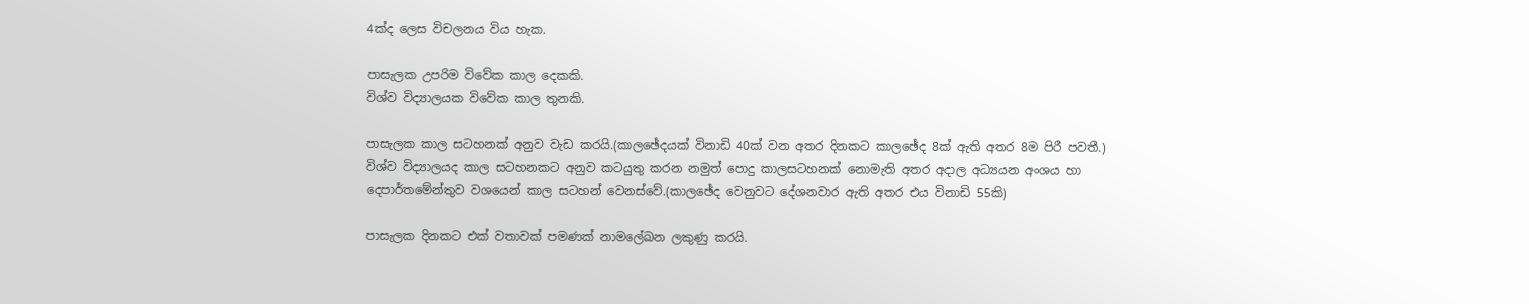4ක්ද ලෙස විචලනය විය හැක.

පාසැලක උපරිම විවේක කාල දෙකකි.
විශ්ව විද්‍යාලයක විවේක කාල තුනකි.

පාසැලක කාල සටහනක් අනුව වැඩ කරයි.(කාලඡේදයක් විනාඩි 40ක් වන අතර දිනකට කාල‍ඡේද 8ක් ඇති අතර 8ම පිරී පවතී.)
විශ්ව විද්‍යාලයද කාල සටහනකට අනුව කටයුතු කරන නමුත් පොදු කාලසටහනක් නොමැති අතර අදාල අධ්‍යයන අංශය හා දෙපාර්තමේන්තුව වශයෙන් කාල සටහන් වෙනස්වේ.(කාලඡේද වෙනුවට දේශනවාර ඇති අතර එය විනාඩි 55කි)

පාසැලක දිනකට එක් වතාවක් පමණක් නාමලේඛන ලකුණු කරයි.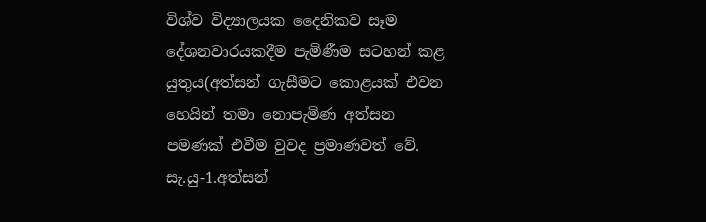විශ්ව විද්‍යාලයක දෛනිකව සෑම දේශනවාරයකදීම පැමිණීම සටහන් කළ යුතුය(අත්සන් ගැසීමට කොළයක් එවන හෙයින් තමා නොපැමිණ අත්සන පමණක් එවීම වුවද ප්‍රමාණවත් වේ.
සැ.යු-1.අත්සන්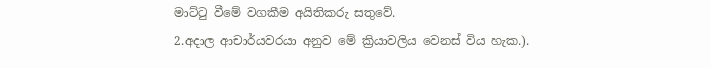මාට්ටු වීමේ වගකීම අයිතිකරු සතුවේ.
2.අදාල ආචාර්යවරයා අනුව මේ ක්‍රියාවලිය වෙනස් විය හැක.).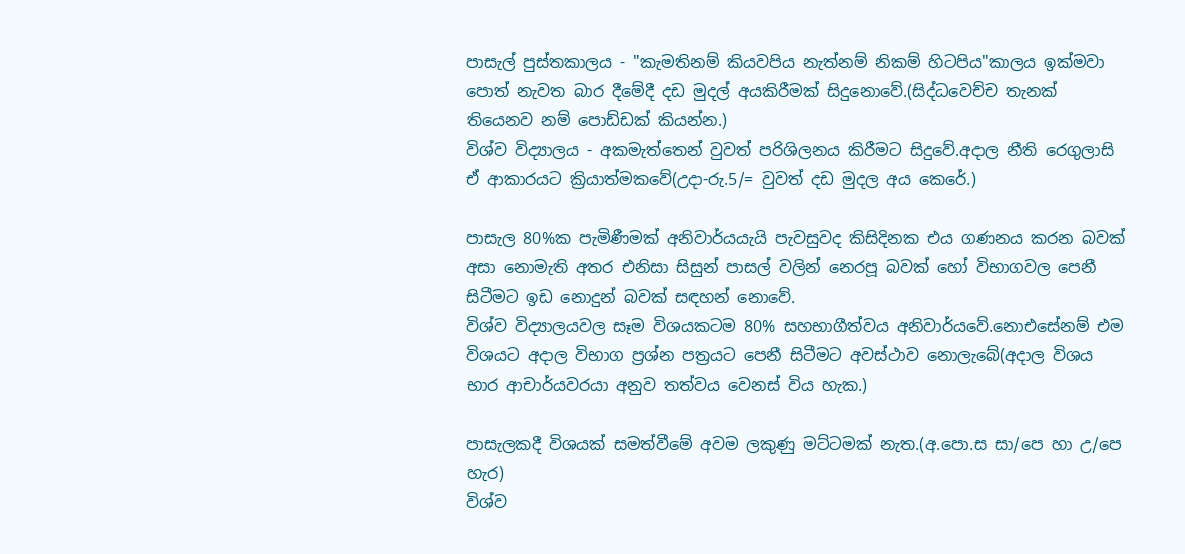පාසැල් පුස්තකාලය - "කැමතිනම් කියවපිය නැත්නම් නිකම් හිටපිය"කාලය ඉක්මවා පොත් නැවත බාර දීමේදී දඩ මුදල් අයකිරීමක් සිදුනොවේ.(සිද්ධවෙච්ච තැනක් තියෙනව නම් පොඩ්ඩක් කියන්න.)
විශ්ව විද්‍යාලය - අකමැත්තෙන් වුවත් පරිශිලනය කිරීමට සිදුවේ.අදාල නීති රෙගුලාසි ඒ ආකාරයට ක්‍රියාත්මකවේ(උදා-රු.5/= වුවත් දඩ මුදල අය කෙරේ.)

පාසැල 80%ක පැමිණීමක් අනිවාර්යයැයි පැවසුවද කිසිදිනක එය ගණනය කරන බවක් අසා නොමැති අතර එනිසා සිසුන් පාසල් වලින් නෙරපූ බවක් හෝ විභාගවල පෙනී සිටීමට ඉඩ නොදුන් බවක් සඳහන් නොවේ.
විශ්ව විද්‍යාලයවල සෑම විශයකටම 80% සහභාගීත්වය අනිවාර්යවේ.නොඑසේනම් එම විශයට අදාල විභාග ප්‍රශ්න පත්‍රයට පෙනී සිටීමට අවස්ථාව නොලැබේ(අදාල විශය භාර ආචාර්යවරයා අනුව තත්වය වෙනස් විය හැක.)

පාසැලකදී විශයක් සමත්වීමේ අවම ලකුණු මට්ටමක් නැත.(අ.පො.ස සා/පෙ හා උ/පෙ හැර)
විශ්ව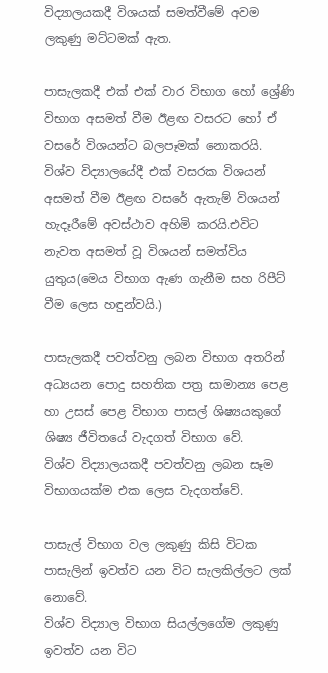විද්‍යාලයකදී විශයක් සමත්වීමේ අවම ලකුණු මට්ටමක් ඇත.

පාසැලකදී එක් එක් වාර විභාග හෝ ශ්‍රේණි විභාග අසමත් වීම ඊළඟ වසරට හෝ ඒ වසරේ විශයන්ට බලපෑමක් නොකරයි.
විශ්ව විද්‍යාලයේදී එක් වසරක විශයන් අසමත් වීම ඊළඟ වසරේ ඇතැම් විශයන් හැදෑරීමේ අවස්ථාව අහිමි කරයි.එවිට නැවත අසමත් වූ විශයන් සමත්විය යුතුය(මෙය විභාග ඇණ ගැනීම සහ රිපීට් වීම ලෙස හඳුන්වයි.)

පාසැලකදී පවත්වනු ලබන විභාග අතරින් අධ්‍යයන පොදු සහතික පත්‍ර සාමාන්‍ය පෙළ හා උසස් පෙළ විභාග පාසල් ශිෂ්‍යයකුගේ ශිෂ්‍ය ජීවිතයේ වැදගත් විභාග වේ.
විශ්ව විද්‍යාලයකදී පවත්වනු ලබන සෑම විභාගයක්ම එක ලෙස වැදගත්වේ.

පාසැල් විභාග වල ලකුණු කිසි විටක පාසැලින් ඉවත්ව යන විට සැලකිල්ලට ලක් නොවේ.
විශ්ව විද්‍යාල විභාග සියල්ලගේම ලකුණු ඉවත්ව යන විට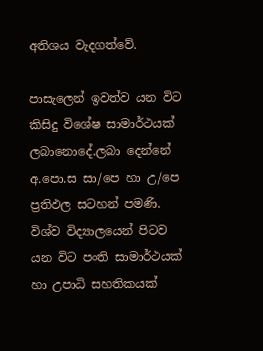අතිශය වැදගත්වේ.

පාසැලෙන් ඉවත්ව යන විට කිසිදු විශේෂ සාමාර්ථයක් ලබානොදේ.ලබා දෙන්නේ අ.පො.ස සා/පෙ හා උ/පෙ ප්‍රතිඵල සටහන් පමණි.
විශ්ව විද්‍යාලයෙන් පිටව යන විට පංති සාමාර්ථයක් හා උපාධි සහතිකයක්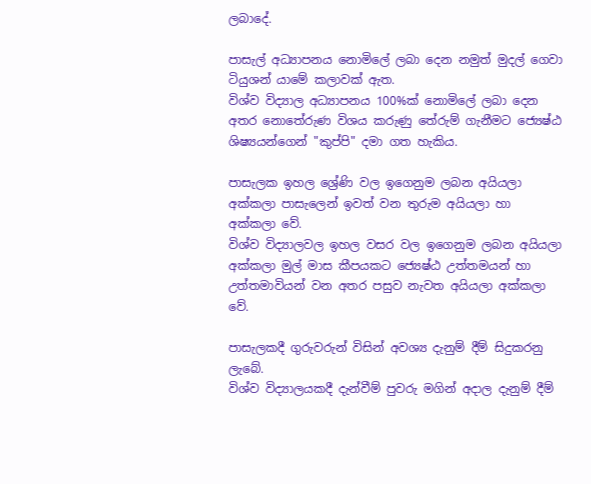ලබාදේ.

පාසැල් අධ්‍යාපනය නොමිලේ ලබා දෙන නමුත් මුදල් ගෙවා ටියුශන් යාමේ කලාවක් ඇත.
විශ්ව විද්‍යාල අධ්‍යාපනය 100%ක් නොමිලේ ලබා දෙන අතර නොතේරුණ විශය කරුණු තේරුම් ගැනීමට ‍ජ්‍යෙෂ්ඨ ශිෂ්‍යයන්ගෙන් "කුප්පි" දමා ගත හැකිය.

පාසැලක ඉහල ශ්‍රේණි වල ඉගෙනුම ලබන අයියලා අක්කලා පාසැලෙන් ඉවත් වන තුරුම අයියලා හා අක්කලා වේ.
විශ්ව විද්‍යාලවල ඉහල වසර වල ඉගෙනුම ලබන අයියලා අක්කලා මුල් මාස කීපයකට ජ්‍යෙෂ්ඨ උත්තමයන් හා උත්තමාවියන් වන අතර පසුව නැවත අයියලා අක්කලා වේ.

පාසැලකදී ගුරුවරුන් විසින් අවශ්‍ය දැනුම් දීම් සිදුකරනු ලැබේ.
විශ්ව විද්‍යාලයකදී දැන්වීම් පුවරු මගින් අදාල දැනුම් දීම්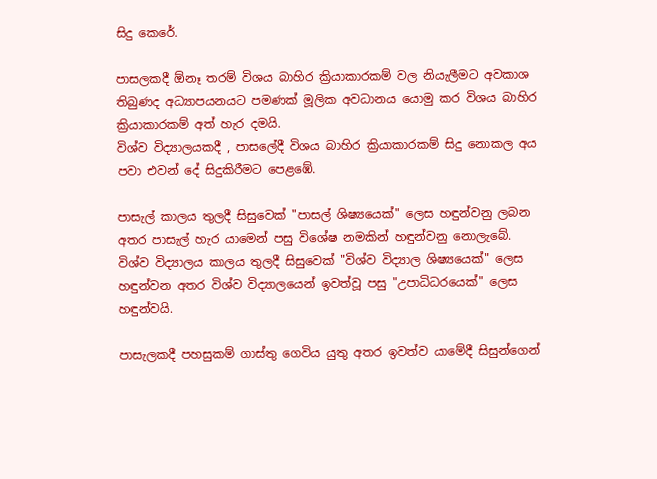සිදු කෙරේ.

පාසලකදී ඕනෑ තරම් විශය බාහිර ක්‍රියාකාරකම් වල නියැලීමට අවකාශ තිබුණද අධ්‍යාපයනය‍ට පමණක් මූලික අවධානය යොමු කර විශය බාහිර ක්‍රියාකාරකම් අත් හැර දමයි.
විශ්ව විද්‍යාලයකදී , පාසලේදී විශය බාහිර ක්‍රියාකාරකම් සිදු නොකල අය පවා එවන් දේ සිදුකිරීමට පෙළඹේ.

පාසැල් කාලය තුලදී සිසුවෙක් "පාසල් ශිෂ්‍යයෙක්" ලෙස හඳුන්වනු ලබන අතර පාසැල් හැර යාමෙන් පසු විශේෂ නමකින් හඳුන්වනු නො‍ලැබේ.
විශ්ව විද්‍යාලය කාලය තුලදී සිසුවෙක් "විශ්ව විද්‍යාල ශිෂ්‍යයෙක්" ලෙස හඳුන්වන අතර විශ්ව විද්‍යාලයෙන් ඉවත්වූ පසු "උපාධිධරයෙක්" ලෙස හඳුන්වයි.

පාසැලකදී පහසුකම් ගාස්තු ගෙවිය යුතු අතර ඉවත්ව යාමේදී සිසුන්ගෙන්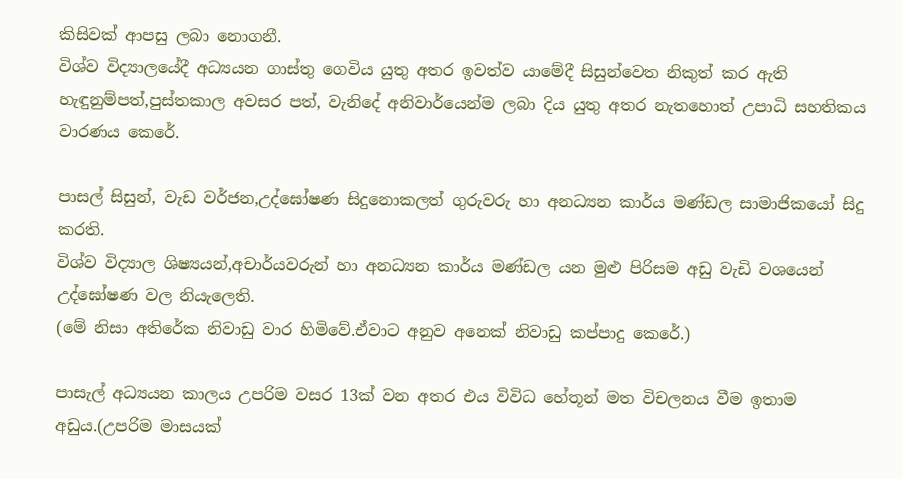කිසිවක් ආපසු ලබා නොගනී.
විශ්ව විද්‍යාල‍යේදී අධ්‍යයන ගාස්තු ගෙවිය යුතු අතර ඉවත්ව යාමේදී සිසුන්වෙත නිකුත් කර ඇති හැඳුනුම්පත්,පුස්තකාල අවසර පත්, වැනිදේ අනිවාර්යෙන්ම ලබා දිය යුතු අතර නැතහොත් උපාධි සහතිකය වාරණය කෙරේ.

පාසල් සිසුන්, වැඩ වර්ජන,උද්ඝෝෂණ සිදුනොකලත් ගුරුවරු හා අනධ්‍යන කාර්ය මණ්ඩල සාමාජිකයෝ සිදු කරති.
විශ්ව විද්‍යාල ශිෂ්‍යයන්,අචාර්යවරුන් හා අනධ්‍යන කාර්ය මණ්ඩල යන මුළු පිරිසම අඩු වැඩි වශයෙන් උද්ඝෝෂණ වල නියැලෙති.
(මේ නිසා අතිරේක නිවාඩු වාර හිමිවේ.ඒවාට අනුව අනෙක් නිවාඩු කප්පාදු කෙරේ.)

පාසැල් අධ්‍යයන කාලය උපරිම වසර 13ක් වන අතර එය විවිධ හේතූන් මත විචලනය වීම ඉතාම අඩුය.(උපරිම මාසයක්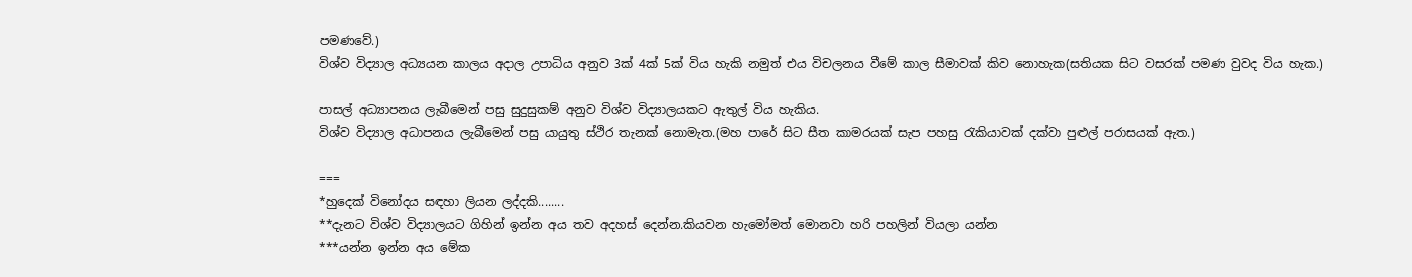පමණවේ.)
විශ්ව විද්‍යාල අධ්‍යයන කාලය අදාල උපාධිය අනුව 3ක් 4ක් 5ක් විය හැකි නමුත් එය විචලනය වීමේ කාල සීමාවක් කිව නොහැක(සතියක සිට වසරක් පමණ වුවද විය හැක.)

පාසල් අධ්‍යාපනය ලැබීමෙන් පසු සුදුසුකම් අනුව විශ්ව විද්‍යාලයකට ඇතුල් විය හැකිය.
විශ්ව විද්‍යාල අධාපනය ලැබීමෙන් පසු යායුතු ස්ථිර තැනක් නොමැත.(මහ පාරේ සිට සීත කාමරයක් සැප පහසු රැකියාවක් දක්වා පුළුල් පරාසයක් ඇත.)

===
*හුදෙක් විනෝදය සඳහා ලියන ලද්දකි........
**දැනට විශ්ව විද්‍යාලයට ගිහින් ඉන්න අය තව අදහස් දෙන්න.කියවන හැමෝමත් මොනවා හරි පහලින් වියලා යන්න
***යන්න ඉන්න අය මේක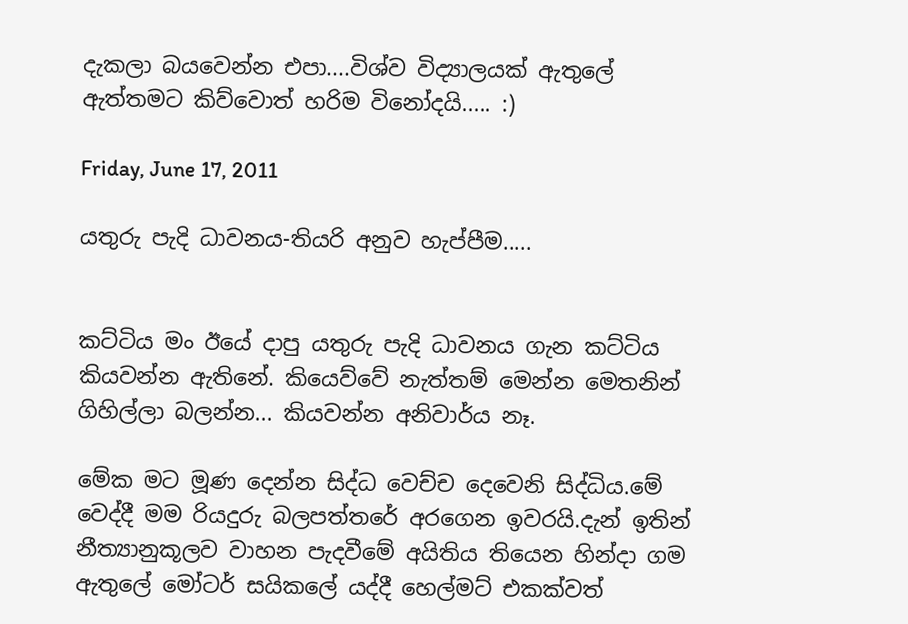දැකලා බයවෙන්න එපා....විශ්ව විද්‍යාලයක් ඇතුලේ ඇත්තමට කිව්වොත් හරිම විනෝදයි..... :)

Friday, June 17, 2011

යතුරු පැදි ධාවනය-තියරි අනුව හැප්පීම.....


කට්ටිය මං ඊයේ දාපු යතුරු පැදි ධාවනය ගැන කට්ටිය කියවන්න ඇතිනේ. කියෙව්වේ නැත්තම් මෙන්න මෙතනින් ගිහිල්ලා බලන්න... කියවන්න අනිවාර්ය නෑ.

මේක මට මූණ දෙන්න සිද්ධ වෙච්ච දෙවෙනි සිද්ධිය.මේ වෙද්දී මම රියදුරු බලපත්තරේ අරගෙන ඉවරයි.දැන් ඉතින් නීත්‍යානුකූලව වාහන පැදවීමේ අයිතිය තියෙන හින්දා ගම ඇතුලේ මෝටර් සයිකලේ යද්දී හෙල්මට් එකක්වත්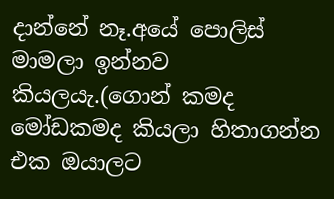දාන්නේ නෑ.අයේ පොලිස් මාමලා ඉන්නව කියලයැ.(ගොන් කමද මෝඩකමද කියලා හිතාගන්න එක ඔයාලට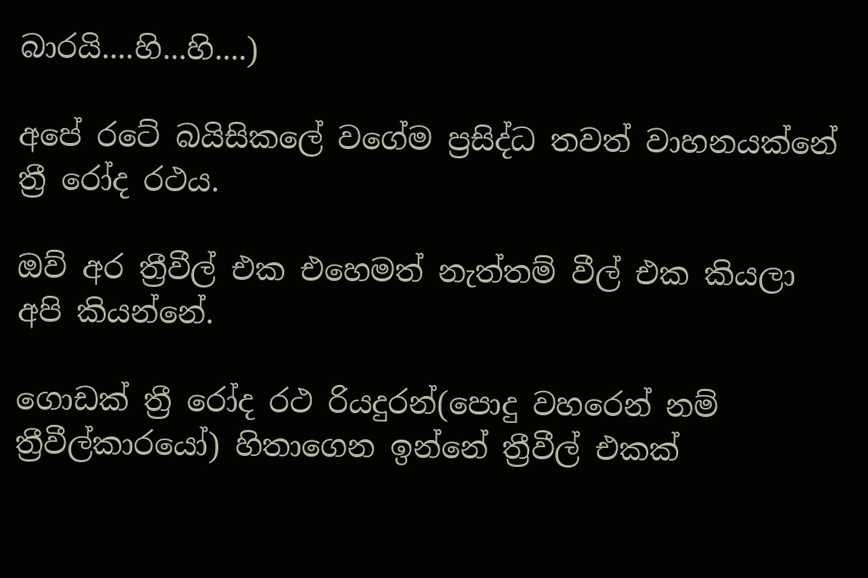බාරයි....හි...හි....)

අපේ රටේ බයිසිකලේ වගේම ප්‍රසිද්ධ තවත් වාහනයක්නේ ත්‍රී රෝද ර‍ථය.

ඔව් අර ත්‍රීවීල් එක එහෙමත් නැත්තම් වීල් එක කියලා අපි කියන්නේ.

ගොඩක් ත්‍රී රෝද රථ රියදුරන්(පොදු වහරෙන් නම් ත්‍රීවීල්කාරයෝ) හිතාගෙන ඉන්නේ ත්‍රීවීල් එකක්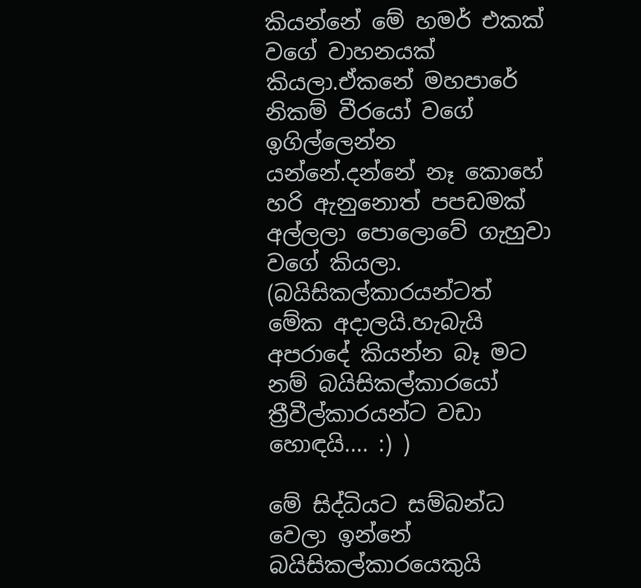කියන්නේ මේ හමර් එකක් වගේ වාහනයක් කියලා.ඒකනේ මහපාරේ නිකම් වීරයෝ වගේ ඉගිල්ලෙන්න යන්නේ.දන්නේ නෑ කොහේ හරි ඇනු‍නොත් පපඩමක් අල්ලලා පොලොවේ ගැහුවා වගේ කියලා.
(බයිසිකල්කාරයන්ටත් මේක අදාලයි.හැබැයි අප‍රාදේ කියන්න බෑ මට නම් බයිසිකල්කාරයෝ ත්‍රීවීල්කාරයන්ට වඩා හොඳයි.... :) )

මේ සිද්ධියට සම්බන්ධ වෙලා ඉන්නේ බයිසිකල්කාරයෙකුයි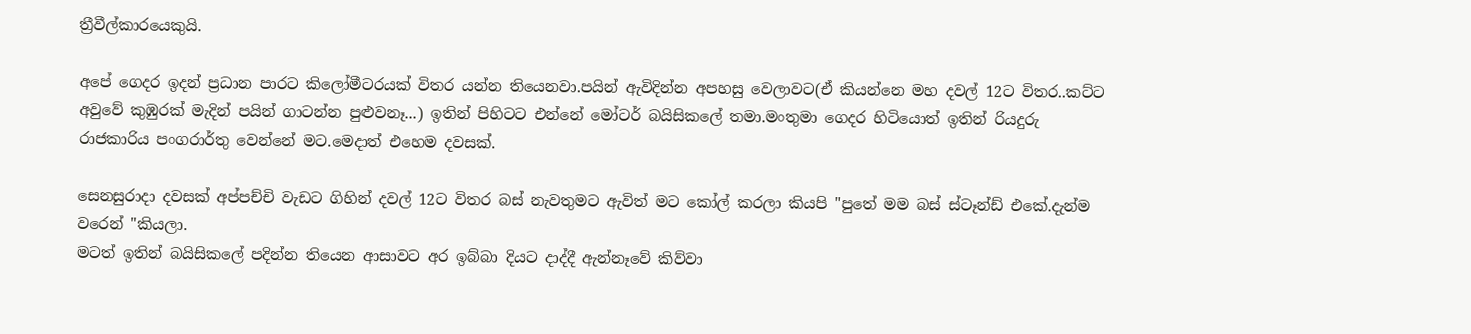ත්‍රීවීල්කාරයෙකුයි.

අපේ ගෙදර ඉදන් ප්‍රධාන පාරට කිලෝමීටරයක් විතර යන්න තියෙනවා.පයින් ඇවිදින්න අපහසු වෙලාවට(ඒ කියන්නෙ මහ දවල් 12ට විතර..කට්ට අවුවේ කුඹුරක් මැදින් පයින් ගාටන්න පුළුවනෑ...) ඉතින් පිහිටට එන්නේ මෝටර් බයිසිකලේ තමා.මංතුමා ගෙදර හිටියොත් ඉතින් රියදුරු රාජකාරිය පංගරාර්තු වෙන්නේ මට.මෙදාත් එහෙම දවසක්.

සෙනසුරාදා දවසක් අප්පච්චි වැඩට ගිහින් දවල් 12ට විතර බස් නැවතුමට ඇවිත් මට කෝල් කරලා කියපි "පුතේ මම බස් ස්ටෑන්ඩ් එකේ.දැන්ම වරෙන් "කියලා.
මටත් ඉතින් බයිසිකලේ පදින්න තියෙන ආසාවට අර ඉබ්බා දියට දාද්දී ඇන්නෑවේ කිව්වා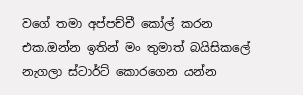වගේ තමා අප්පච්චී කෝල් කරන එක.ඔන්න ඉතින් මං තුමාත් බයිසිකලේ නැගලා ස්ටාර්ට් කොරගෙන යන්න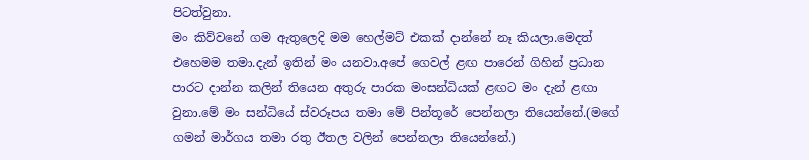පිටත්වුනා.
මං කිව්වනේ ගම ඇතුලෙදි මම හෙල්මට් එකක් දාන්නේ නෑ කියලා.මෙදත් එහෙමම තමා.දැන් ඉතින් මං යනවා.අපේ ගෙවල් ළඟ පාරෙන් ගිහින් ප්‍රධාන පාරට දාන්න කලින් තියෙන අතුරු පාරක මංසන්ධියක් ළඟට මං දැන් ළඟා වුනා.මේ මං සන්ධියේ ස්වරූපය තමා මේ පින්තූරේ පෙන්නලා තියෙන්නේ.(මගේ ගමන් මාර්ගය තමා රතු ඊතල වලින් පෙන්නලා තියෙන්නේ.)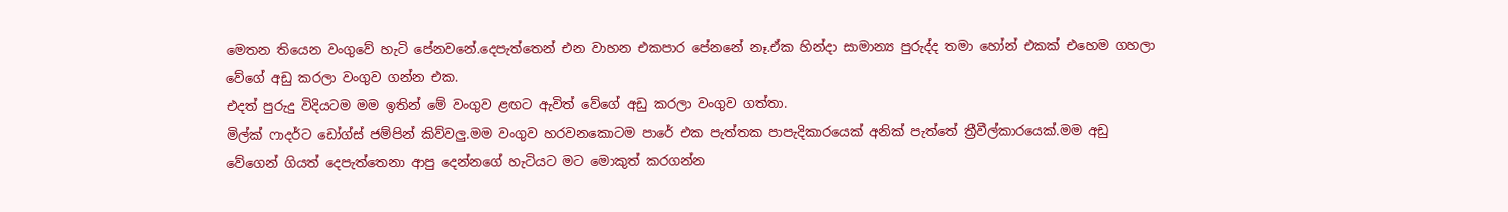මෙතන තියෙන වංගුවේ හැටි පේනවනේ.දෙපැත්තෙන් එන වාහන එකපාර පේනනේ නෑ.ඒක හින්දා සාමාන්‍ය පුරුද්ද තමා හෝන් එකක් එහෙම ගහලා වේගේ අඩු කරලා වංගුව ගන්න එක.
එදත් පුරුදු විදියටම මම ඉතින් ‍මේ වංගුව ළඟට ඇවිත් වේගේ අඩු කරලා වංගුව ගත්තා.
මිල්ක් ෆාදර්ට ඩෝග්ස් ජම්පින් කිව්වලු.මම වංගුව හරවනකොටම පාරේ එක පැත්තක පාපැදිකාරයෙක් අනික් පැත්තේ ත්‍රීවීල්කාරයෙක්.මම අඩු වේගෙන් ගියත් දෙපැත්තෙනා ආපු දෙන්නගේ හැටියට මට මොකුත් කරගන්න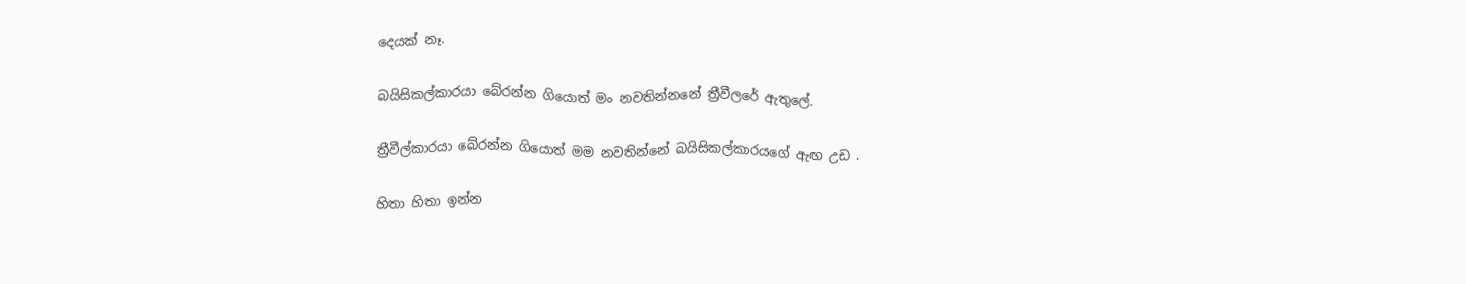දෙයක් නෑ.

බයිසිකල්කාරයා බේරන්න ගියොත් මං නවතින්න‍නේ ත්‍රීවීලරේ ඇතුලේ.

ත්‍රීවීල්කාරයා බේරන්න ගියොත් මම නවතින්නේ බයිසිකල්කාරයගේ ඇඟ උඩ .

හිතා හිතා ඉන්න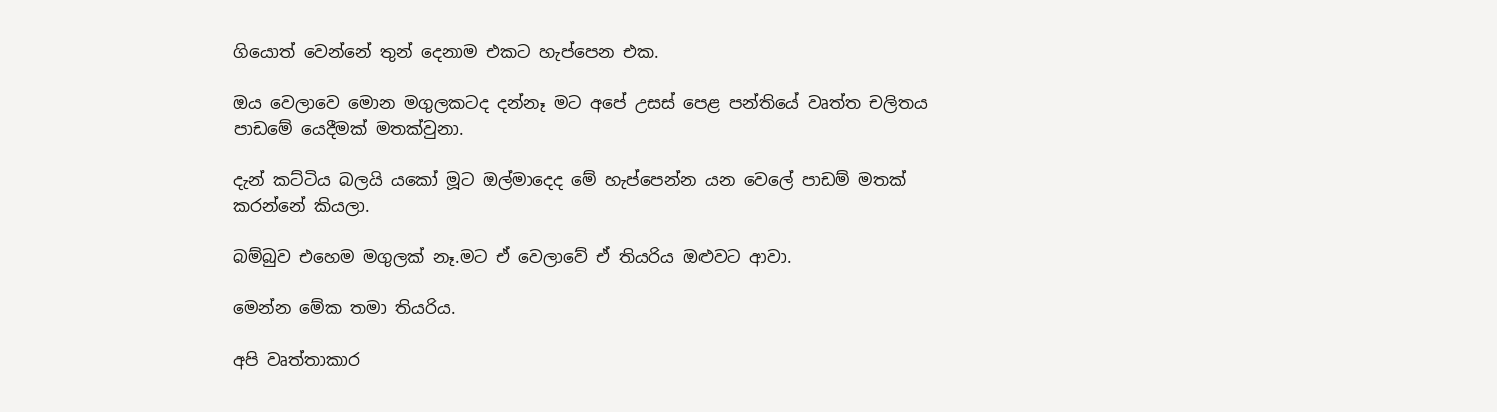ගියොත් වෙන්නේ තුන් දෙනාම එකට හැප්පෙන එක.

ඔය වෙලාවෙ මොන මගුලකටද දන්නෑ මට අපේ උසස්‍ පෙළ පන්තියේ වෘත්ත චලිතය පාඩමේ යෙදීමක් මතක්වුනා.

දැන් කට්ටිය බලයි යකෝ මූට ඔල්මාදෙද මේ හැප්පෙන්න යන වෙලේ පාඩම් මතක් කරන්නේ කියලා.

බම්බුව එහෙම මගුලක් නෑ.මට ඒ වෙලාවේ ඒ තියරිය ඔළුවට ආවා.

මෙන්න මේක තමා තියරිය.

අපි වෘත්තාකාර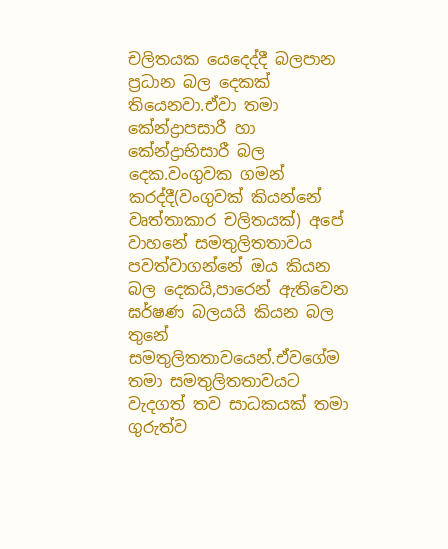චලිතයක යෙදෙද්දී බලපාන ප්‍රධාන බල දෙකක් තියෙනවා.ඒවා තමා කේන්ද්‍රාපසාරී හා කේන්ද්‍රාභිසාරී බල දෙක.වංගුවක ගමන් කරද්දී(වංගුවක් කියන්නේ වෘත්තාකාර චලිතයක්) අපේ වාහනේ සමතුලිතතාවය පවත්වාගන්නේ ඔය කියන බල දෙකයි,පාරෙන් ඇතිවෙන ඝර්ෂණ බලයයි කියන බල තුනේ සමතුලිතතාවයෙන්.ඒවගේම තමා සමතුලිතතාවයට වැදගත් තව සාධකයක් තමා ගුරුත්ව‍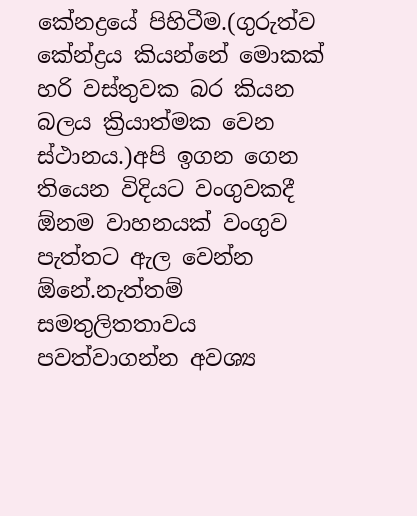කේනද්‍රයේ පිහිටීම.(ගුරුත්ව කේන්ද්‍රය කියන්නේ මොකක් හරි වස්තුවක බර කියන බලය ක්‍රියාත්මක වෙන ස්ථානය.)අපි ඉගන ගෙන තියෙන විදියට වංගුවකදී ඕනම වාහනයක් වංගුව පැත්තට ඇල වෙන්න ඕනේ.නැත්තම් සමතුලිතතාවය පවත්වාගන්න අවශ්‍ය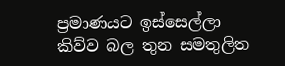ප්‍රමාණයට ඉස්සෙල්ලා කිව්ව බල තුන සමතුලිත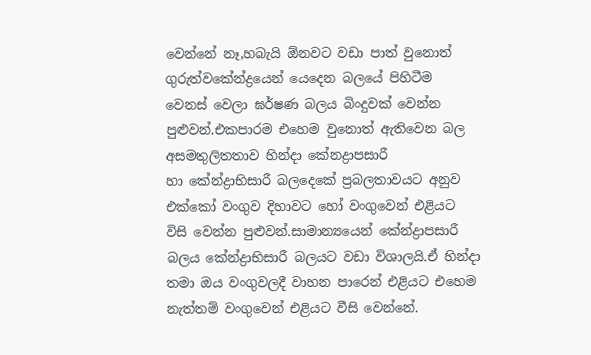වෙන්නේ නෑ,හබැයි ඕනවට වඩා පාත් වුනොත් ගුරුත්වකේන්ද්‍රයෙන් යෙදෙන බලයේ පිහිටීම වෙනස් වෙලා ඝර්ෂණ බලය බිංදුවක් වෙන්න පුළුවන්.එකපාරම එහෙම වුනොත් ඇතිවෙන බල අසමතුලිතතාව හින්දා කේනද්‍රාපසාරී හා ‍කේන්ද්‍රාභිසාරී බලදෙකේ ප්‍රබලතාවයට අනුව එක්කෝ වංගුව දිහාවට හෝ වංගුවෙන් එළියට විසි වෙන්න පුළුවන්.සාමාන්‍යයෙන් කේන්ද්‍රාපසාරී බලය කේන්ද්‍රාභිසාරී බලයට වඩා විශාලයි.ඒ හින්දා තමා ඔය වංගුවලදී වාහන පාරෙන් එළියට එහෙම නැත්තම් වංගුවෙන් එළියට වීසි වෙන්නේ.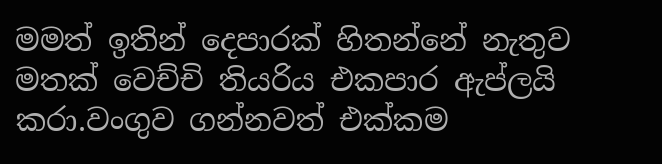මමත් ඉතින් දෙපාරක් හිතන්නේ නැතුව මතක් වෙච්චි තියරිය එකපාර ඇප්ලයි කරා.වංගුව ගන්නවත් එක්කම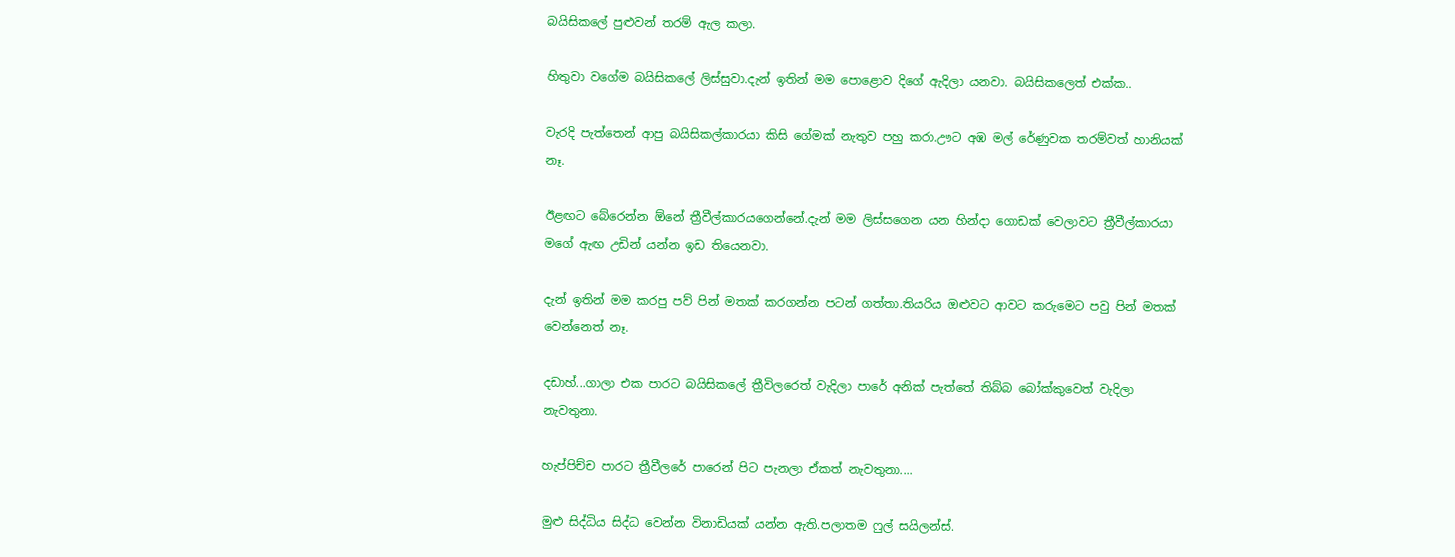බයිසිකලේ පුළුවන් තරම් ඇල කලා.

හිතුවා වගේම බයිසිකලේ ලිස්සුවා.දැන් ඉතින්‍ මම පොළොව දිගේ ඇදිලා යනවා. බයිසිකලෙත් එක්ක..

වැරදි පැත්තෙන් ආපු බයිසිකල්කාරයා කිසි ගේමක් නැතුව පහු කරා.ඌට අඹ මල් රේණුවක තරම්වත් හානියක් නෑ.

ඊළඟට බේරෙන්න ඕනේ ත්‍රීවීල්කාරයගෙන්නේ.දැන් මම ලිස්සගෙන යන හින්දා ගොඩක් වෙලාවට ත්‍රීවීල්කාරයා මගේ ඇඟ උඩින් යන්න ඉඩ තියෙනවා.

දැන් ඉතින් මම කරපු පව් පින් මතක් කරගන්න පටන් ගත්තා.තියරිය ඔළුවට ආවට කරුමෙට පවු පින් මතක් වෙන්නෙත් නෑ.

දඩාහ්...ගාලා එක පාරට බයිසිකලේ ත්‍රීවිලරෙත් වැදිලා පාරේ අනික් පැත්තේ තිබ්බ බෝක්කුවෙත් වැදිලා නැවතුනා.

හැප්පිච්ච පාරට ත්‍රීවීලරේ පාරෙන් පිට පැනලා ඒකත් නැවතුනා....

මුළු සිද්ධිය සිද්ධ වෙන්න විනාඩියක් යන්න ඇති.පලාතම ෆුල් සයිලන්ස්.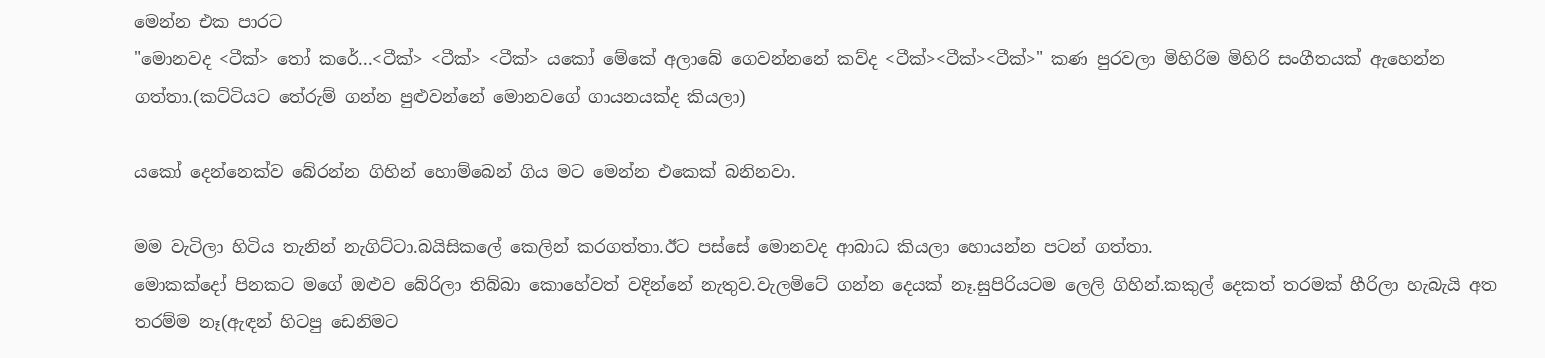මෙන්න එක පාරට
"මොනවද <ටීක්> තෝ කරේ...<ටීක්> <ටීක්> <ටීක්> යකෝ මේකේ අලාබේ ගෙවන්නනේ කව්ද <ටීක්><ටීක්><ටීක්>" කණ පුරවලා මිහිරිම මිහිරි සංගීතයක් ඇහෙන්න ගත්තා.(කට්ටියට තේරුම් ගන්න පුළුවන්නේ මොනවගේ ගායනයක්ද කියලා)

යකෝ දෙන්නෙක්ව බේරන්න ගිහින් හොම්බෙන් ගිය මට මෙන්න එකෙක් බනිනවා.

මම වැටිලා හිටිය තැනින් නැගිට්ටා.බයිසිකලේ කෙලින් කරගත්තා.ඊට පස්සේ මොනවද ආබාධ කියලා හොයන්න පටන් ගත්තා.
මොකක්දෝ පිනකට මගේ ඔළුව බේරිලා තිබ්බා කොහේවත් වදින්නේ නැතුව.වැලමිටේ ගන්න දෙයක් නෑ.සුපිරියටම ලෙලි ගිහින්.කකුල් දෙකත් තරමක් හීරිලා හැබැයි අත තරම්ම නෑ(ඇඳන් හිටපු ඩෙනිමට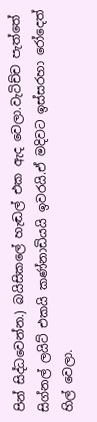පින් සිද්ධවෙන්න.) බයිසිකලේ හැඬල් එක ඇද වෙලා.වැටිච්ච පැත්තේ සිග්නල් ලයිට් එකයි කණ්නාඩියයි ඉවරයි.ඒ මදිවට ඉස්සරහා රෝදෙත් හිල් වෙලා.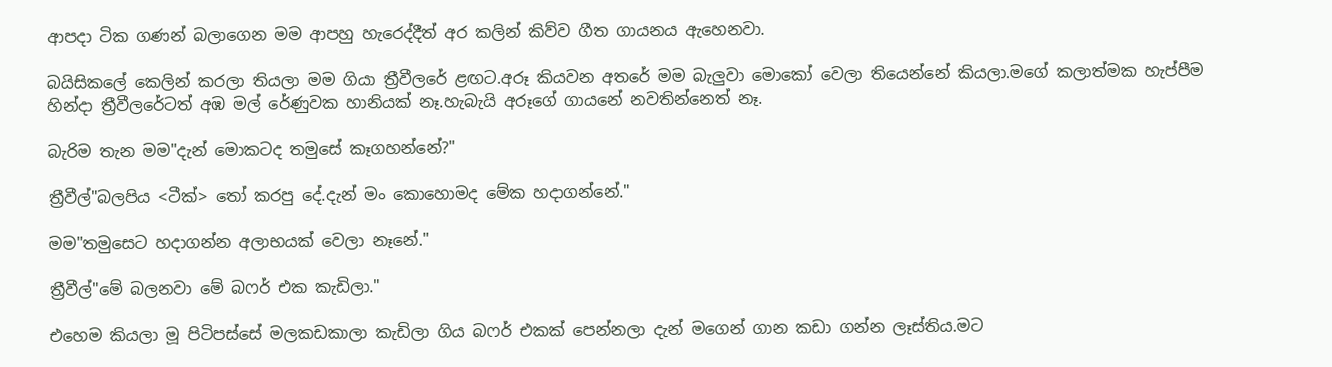ආපදා ටික ගණන් බලාගෙන මම ආපහු හැරෙද්දීත් අර කලින් කිව්ව ගීත ගායනය ඇහෙනවා.

බයිසිකලේ කෙලින් කරලා තියලා මම ගියා ත්‍රීවීලරේ ළඟට.අරූ කියවන අතරේ මම බැලුවා මොකෝ වෙලා තියෙන්නේ කියලා.මගේ කලාත්මක හැප්පීම හින්දා ත්‍රීවීලරේටත් අඹ මල් රේණුවක හානියක් නෑ.හැබැයි අරූගේ ගායනේ නවතින්නෙත් නෑ.

බැරිම තැන මම"දැන් මොකටද තමුසේ කෑගහන්නේ?"

ත්‍රීවීල්"බලපිය <ටීක්> තෝ කරපු දේ.දැන් මං කො‍‍‍හොමද මේක හදාගන්නේ."

මම"තමුසෙට හදාගන්න අලාභයක් වෙලා නෑනේ."

ත්‍රීවීල්"මේ බලනවා මේ බෆර් එක කැඩිලා."

එහෙම කියලා මූ පිටිපස්සේ මලකඩකාලා කැඩිලා ගිය බෆර් එකක් පෙන්නලා දැන් මගෙන් ගාන කඩා ගන්න ලෑස්තිය.මට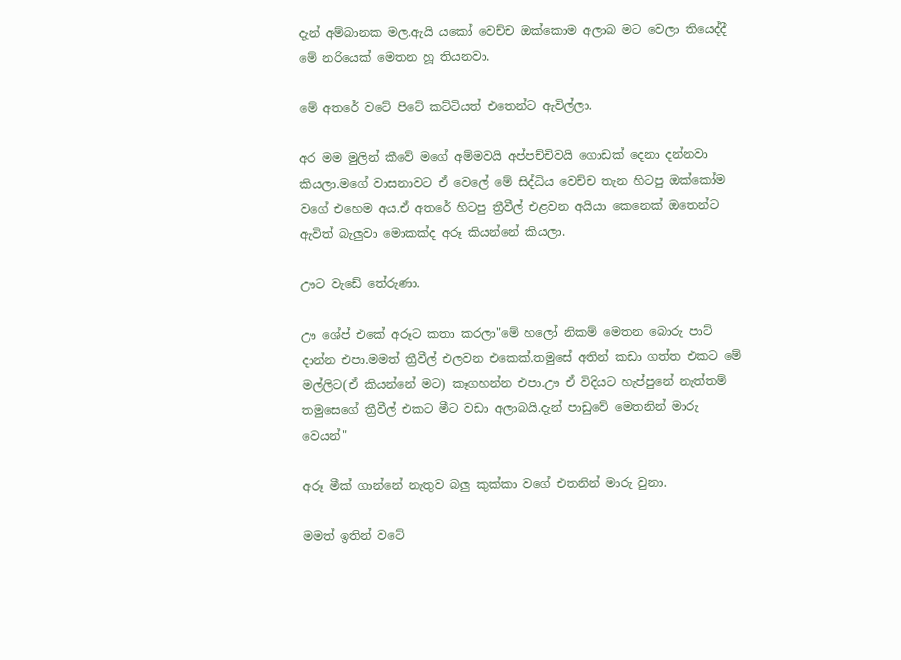දැන් අම්බානක මල.ඇයි යකෝ වෙච්ච ඔක්කොම අලාබ මට වෙලා තියෙද්දී මේ නරියෙක් මෙතන හූ තියනවා.

මේ අතරේ වටේ පිටේ කට්ටියත් එතෙන්ට ඇවිල්ලා.

අර මම මුලින් කීවේ මගේ අම්මවයි අප්පච්චිවයි ගොඩක් දෙනා දන්නවා කියලා.මගේ වාසනාවට ඒ වෙලේ මේ සිද්ධිය වෙච්ච තැන හිටපු ඔක්කෝම වගේ එහෙම අය.ඒ අතරේ හිටපු ත්‍රීවීල් එළවන අයියා කෙනෙක් ඔතෙන්ට ඇවිත් බැලුවා මොකක්ද අරූ කියන්නේ කියලා.

ඌට වැඩේ තේරුණා.

ඌ ‍‍‍ශේප් එකේ අරූට කතා කරලා"මේ හලෝ නිකම් මෙතන බොරු පාට් දාන්න එපා.මමත් ත්‍රීවීල් එලවන එකෙක්.තමුසේ අතින් කඩා ගත්ත එකට මේ මල්ලිට(ඒ කියන්නේ මට) කෑගහන්න එපා.ඌ ඒ විදියට හැප්පුනේ නැත්තම් තමුසෙගේ ත්‍රීවීල් එකට මීට වඩා අලාබයි.දැන් පාඩුවේ මෙතනින් මාරු වෙයන්"

අරූ මීක් ගාන්නේ නැතුව බලු කුක්කා වගේ එතනින් මාරු වුනා.

මමත් ඉතින් වටේ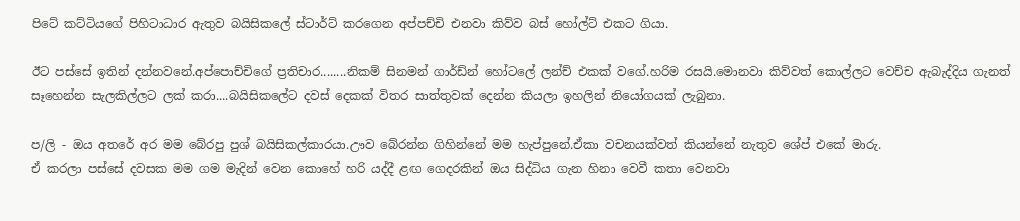පිටේ කට්ටියගේ පිහිටාධාර ඇතුව බයිසිකලේ ස්ටාර්ට් කරගෙන අප්පච්චි එනවා කිව්ව බස් හෝල්ට් එකට ගියා.

ඊට පස්සේ ඉතින් දන්නවනේ.අප්පොච්චිගේ ප්‍රතිචාර........නිකම් සිනමන් ගාර්ඩ්න් හෝටලේ ලන්ච් එකක් වගේ.හරිම රසයි.මොනවා කිව්වත් කොල්ලට වෙච්ච ඇබැද්දිය ගැනත් සෑහෙන්න සැලකිල්ලට ලක් කරා....බයිසිකලේට දවස් දෙකක් විතර සාත්තුවක් දෙන්න කියලා ඉහලින් නියෝගයක් ලැබුනා.

ප/ලි - ඔය අතරේ අර මම බේරපු පුශ් බයිසිකල්කාරයා.ඌව බේරන්න ගිහින්නේ මම හැප්පුනේ.ඒකා වචනයක්වත් කියන්නේ නැතුව ශේප් එකේ මාරු.
ඒ කරලා පස්සේ දවසක මම ගම මැදින් වෙන කොහේ හරි යද්දී ළඟ ගෙදරකින් ඔය සිද්ධිය ගැන හිනා වෙවී කතා වෙනවා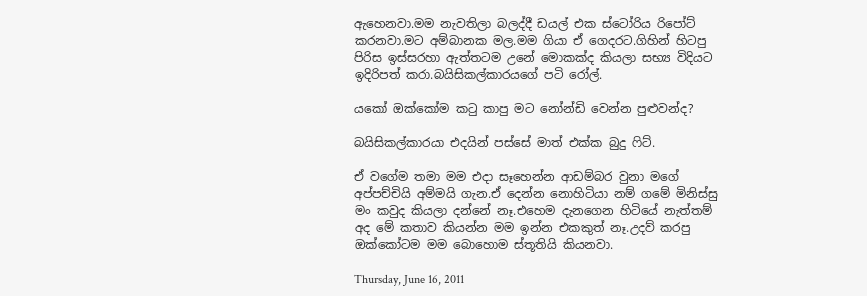ඇහෙනවා.මම නැවතිලා බලද්දී ඩයල් එක ස්ටෝරිය රිපෝට් කරනවා.මට අම්බානක මල.මම ගියා ඒ ගෙදරට.ගිහින් හිටපු පිරිස ඉස්සරහා ඇත්තටම උනේ මොකක්ද කියලා සභ්‍ය විදියට ඉදිරිපත් කරා.බයිසිකල්කාරය‍ගේ පටි රෝල්.

යකෝ ඔක්කෝම කටු කාපු මට නෝන්ඩි වෙන්න පුළුවන්ද?

බයිසිකල්කාරයා එදයින් පස්සේ මාත් එක්ක බුදු ෆිට්.

ඒ ව‍ගේම තමා මම එදා සෑහෙන්න ආඩම්බර වුනා මගේ අප්පච්චියි අම්මයි ගැන.ඒ දෙන්න නොහිටියා නම් ගමේ මිනිස්සු මං කවුද කියලා දන්නේ නෑ.එහෙම දැනගෙන හිටියේ නැත්තම් අද මේ කතාව කියන්න මම ඉන්න එකකුත් නෑ.උදව් කරපු ඔක්කෝටම මම බොහොම ස්තූතියි කියනවා.

Thursday, June 16, 2011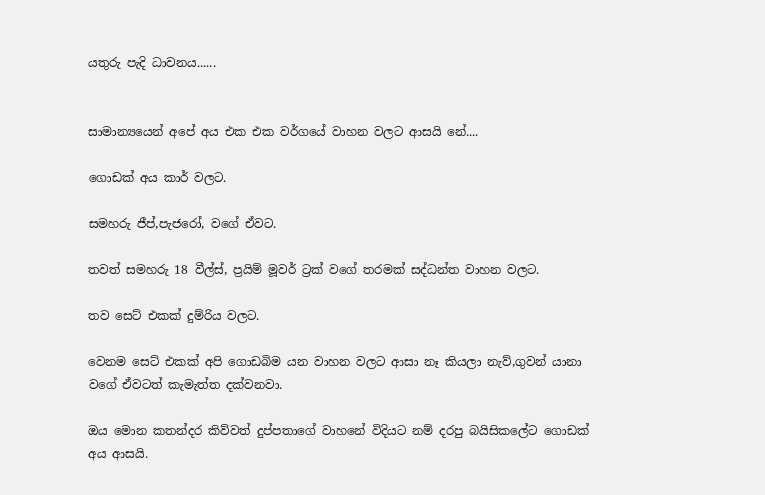යතුරු පැදි ධාවනය......


සාමාන්‍යයෙන් අපේ අය එක එක වර්ගයේ වාහන වලට ආසයි නේ....

ගොඩක් අය කාර් වලට.

සමහරු ජීප්,පැජරෝ, වගේ ඒවට.

තවත් සමහරු 18 වීල්ස්, ප්‍රයිම් මූවර් ට්‍රක් වගේ තරමක් සද්ධන්ත වාහන වලට.

තව සෙට් එකක් දුම්රිය වලට.

වෙනම සෙට් එකක් අපි ගොඩබිම යන වාහන වලට ආසා නෑ කියලා නැව්,ගුවන් යානා වගේ ඒවටත් කැමැත්ත දක්වනවා.

ඔය මොන කතන්දර කිව්ව‍ත් දුප්පතාගේ වාහනේ විදියට නම් දරපු බයිසිකලේට ගොඩක් අය ආසයි.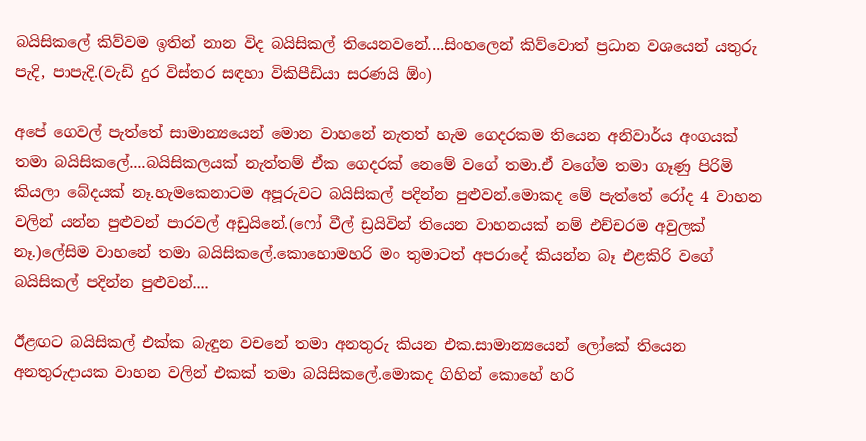බයිසිකලේ කිව්වම ඉතින් නාන විද බයිසිකල් තියෙනවනේ....සිංහලෙන් කිව්වොත් ප්‍රධාන වශයෙන් යතුරු පැදි, පාපැදි.(වැඩි දුර විස්තර සඳහා විකිපීඩියා සරණයි ඕං)

අපේ ගෙවල් පැත්තේ සාමාන්‍යයෙන් මොන වාහනේ නැතත් හැම ගෙදරකම තියෙන අනිවාර්ය අංගයක් තමා බයිසිකලේ....බයිසිකලයක් නැත්තම් ඒක ගෙදරක් නෙමේ වගේ තමා.ඒ වගේම තමා ගෑණු පිරිමි කියලා බේදයක් නෑ.හැමකෙනාටම අපූරුවට බයිසිකල් පදින්න පුළුවන්.මොකද මේ පැත්තේ රෝද 4 වාහන වලින් යන්න පුළුවන් පාරවල් අඩුයිනේ.(ෆෝ වීල් ඩ්‍රයිවින් තියෙන වාහනයක් නම් එච්චරම අවුලක් නෑ.)ලේසිම වාහනේ තමා බයිසිකලේ.කොහොමහරි මං තුමාටත් අපරා‍දේ කියන්න බෑ එළකිරි වගේ බයිසිකල් පදින්න පුළුවන්....

ඊළඟට බයිසිකල් එක්ක බැඳුන වචනේ තමා අනතුරු කියන එක.සාමාන්‍යයෙන් ලෝ‍කේ තියෙන අනතුරුදායක වාහන වලින් එකක් තමා බයිසිකලේ.මොකද ගිහින් කොහේ හරි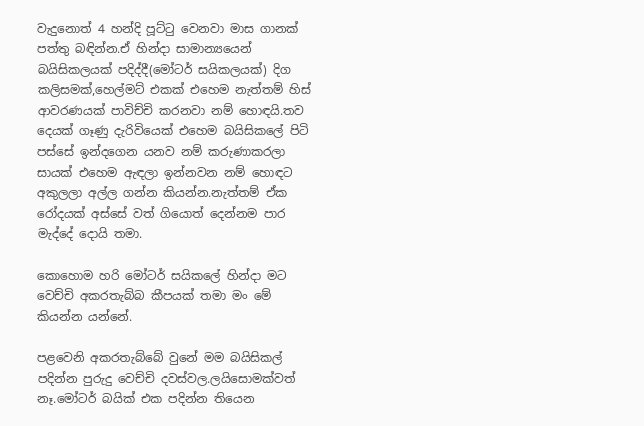වැදුනොත් 4 හන්දි පූට්ටු වෙනවා මාස ගානක් පත්තු බඳින්න.ඒ හින්දා සාමාන්‍යයෙන් බයිසිකලයක් පදිද්දී(මෝටර් සයිකලයක්) දිග කලිසමක්,හෙල්මට් එකක් එහෙම නැත්තම් හිස් ආවරණයක් පාවිච්චි කරනවා නම් හොඳයි.තව දෙයක් ගෑණු දැරිවියෙක් එහෙම බයිසිකලේ පිටි පස්සේ ඉන්දගෙන යනව නම් කරුණාකරලා සායක් එහෙම ඇඳලා ඉන්නවන නම් හොඳට අකුලලා අල්ල ගන්න කියන්න.නැත්තම් ඒක රෝදයක් අස්සේ වත් ගියොත් දෙන්නම පාර මැද්දේ දොයි තමා.

කොහොම හරි මෝටර් සයිකලේ හින්දා මට වෙච්චි අකරතැබ්බ කීපයක් තමා මං මේ කියන්න යන්නේ.

පළවෙනි අකරතැබ්බේ වුනේ මම බයිසිකල් පදින්න පුරුදු වෙච්චි දවස්වල.ලයිසොමක්වත් නෑ.මෝටර් බයික් එක පදින්න තියෙන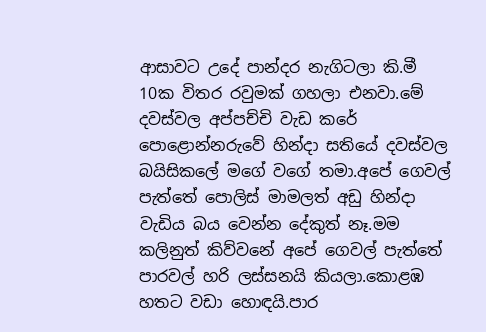ආසාවට උදේ පාන්දර නැගිටලා කි.මී 10ක විතර රවුමක් ගහලා එනවා.මේ දවස්වල අප්පච්චි වැඩ කරේ පොළොන්නරුවේ හින්දා සතියේ දවස්වල බයිසිකලේ මගේ වගේ තමා.අපේ ගෙවල් පැත්තේ පොලිස් මාමලත් අඩු හින්දා වැඩිය බය වෙන්න දේකුත් නෑ.මම කලිනුත් කිව්වනේ අපේ ගෙවල් පැත්තේ පාරවල් හරි ලස්සනයි කියලා.කොළඹ හතට වඩා හොඳයි.පාර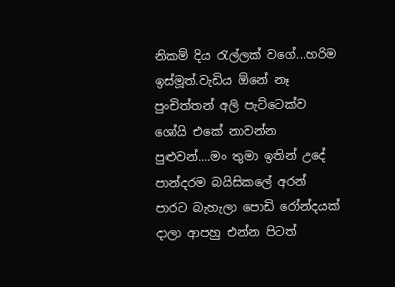නිකම් දිය රැල්ලක් ‍වගේ...හරිම ඉස්මූත්.වැඩිය ඕනේ නෑ පුංචිත්තන් අලි පැට්ටෙක්ව ශෝයි එකේ නාවන්න පුළුවන්....මං තුමා ඉතින් උදේ පාන්දරම බයිසිකලේ අරන් පාරට බැහැලා ‍‍පොඩි රෝන්දයක් දාලා ආපහු එන්න පිටත්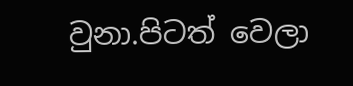වුනා.පිටත් වෙලා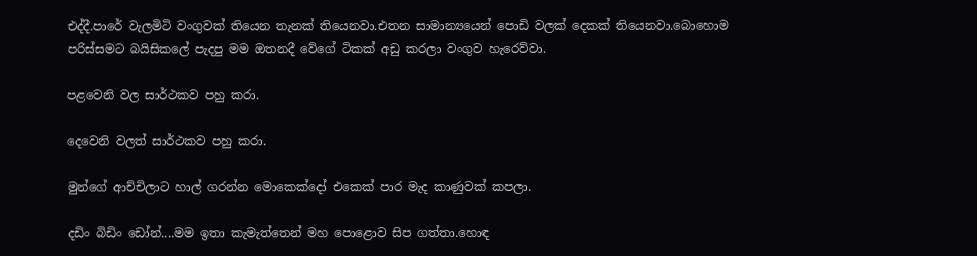එද්දී.පාරේ වැලමිටි වංගුවක් තියෙන තැනක් තියෙනවා.එතන සාමාන්‍යයෙන් පොඩි වලක් දෙකක් තියෙනවා.බොහොම පරිස්සමට බයිසිකලේ පැදපු මම ඔතනදී වේගේ ටිකක් අඩු කරලා වංගුව හැරෙව්වා.

පළවෙනි වල සාර්ථකව පහු කරා.

දෙවෙනි වලත් සාර්ථකව පහු කරා.

මුන්ගේ ආච්චිලාට හාල් ගරන්න මොකෙක්දෝ එකෙක් පාර මැද කාණුවක් කපලා.

දඩිං බිඩිං ඩෝන්....මම ඉතා කැමැත්තෙන් මහ පොළොව සිප ගත්තා.හොඳ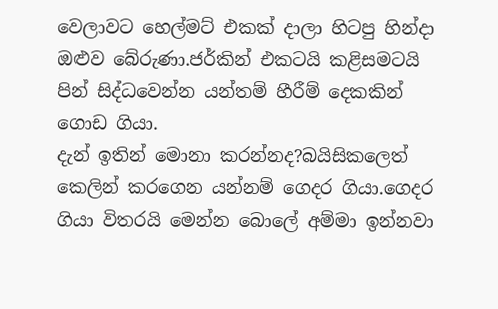වෙලාවට හෙල්මට් එකක් දාලා හිටපු හින්දා ඔළුව බේරුණා.ජර්කින් එකටයි කළිසමටයි පින් සිද්ධවෙන්න යන්තම් හීරීම් දෙකකින් ගොඩ ගියා.
දැන් ඉතින් මොනා කරන්නද?බයිසිකලෙත් කෙලින් කරගෙන යන්නම් ගෙදර ගියා.ගෙදර ගියා විතරයි මෙන්න බොලේ අම්මා ඉන්නවා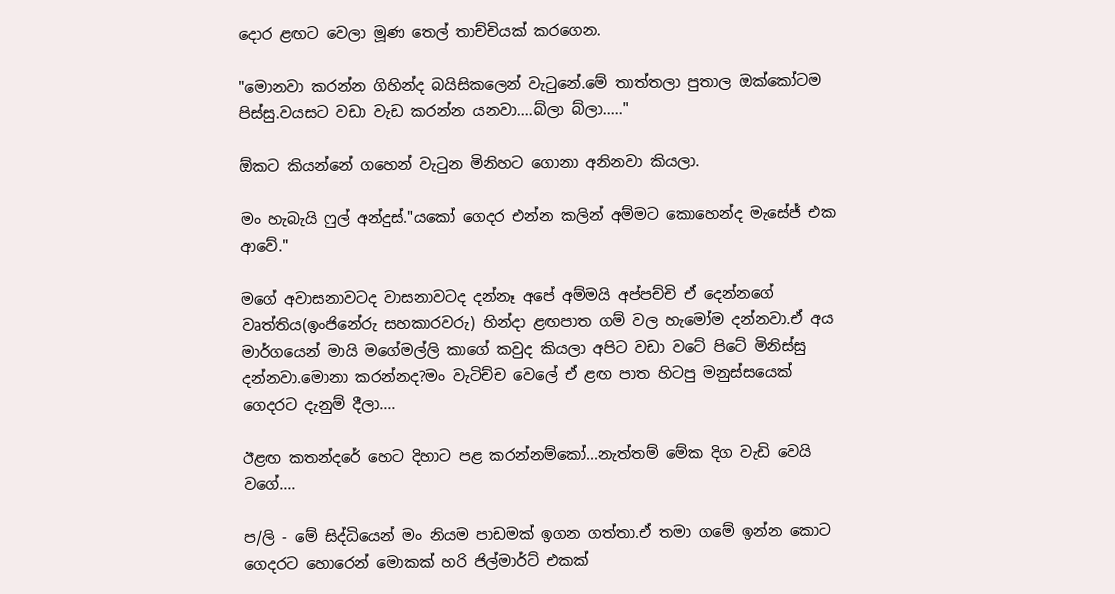දොර ළඟට වෙලා මූණ තෙල් තාච්චියක් කරගෙන.

"මොනවා කරන්න ගිහින්ද බයිසිකලෙන් වැටුනේ.මේ තාත්තලා පුතාල ඔක්කෝටම පිස්සු.වයසට වඩා වැඩ කරන්න යනවා....බ්ලා බ්ලා....."

ඕකට කියන්නේ ගහෙන් වැටුන මිනිහට ගොනා අනිනවා කියලා.

මං හැබැයි ෆුල් අන්දුස්."ය‍කෝ ගෙදර එන්න කලින් අම්මට කොහෙන්ද මැසේජ් එක ආවේ."

මගේ අවාසනාවටද වාසනාවටද දන්නෑ අපේ අම්මයි අප්පච්චි ඒ දෙන්නගේ වෘත්තිය(ඉංජිනේරු සහකාරවරු) හින්දා ළඟපාත ගම් වල හැමෝම දන්නවා.ඒ අය මාර්ගයෙන් මායි මගේමල්ලි කාගේ කවුද කියලා අපිට වඩා වටේ පිටේ මිනිස්සු දන්නවා.මොනා කරන්නද?මං වැටිච්ච වෙලේ ඒ ළඟ පාත හිටපු මනුස්සයෙක් ගෙදරට දැනුම් දීලා....

ඊළඟ කතන්දරේ හෙට දිහාට පළ කරන්නම්කෝ...නැත්තම් මේක දිග වැඩි වෙයි වගේ....

ප/ලි - මේ සිද්ධියෙන් මං නියම පාඩමක් ඉගන ගත්තා.ඒ තමා ගමේ ඉන්න කොට ගෙදරට හොරෙන් මොකක් හරි ජිල්මාර්ට් එකක්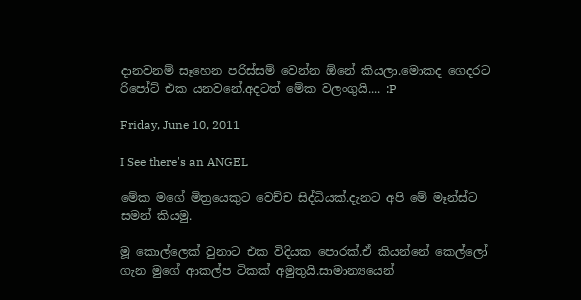දානවනම් සෑහෙන පරිස්සම් වෙන්න ඕනේ කියලා.මොකද ගෙදරට රි‍පෝට් එක යනවනේ.අදටත් මේක වලංගුයි.... :P

Friday, June 10, 2011

I See there's an ANGEL

මේක මගේ මිත්‍රයෙකුට වෙච්ච සිද්ධියක්.දැනට අපි මේ මෑන්ස්ට සමන් කියමු.

මූ කොල්ලෙක් වුනාට එක විදියක පොරක්.ඒ කියන්නේ කෙල්ලෝ ගැන මුගේ ආකල්ප ටිකක් අමුතුයි.සාමාන්‍යයෙන්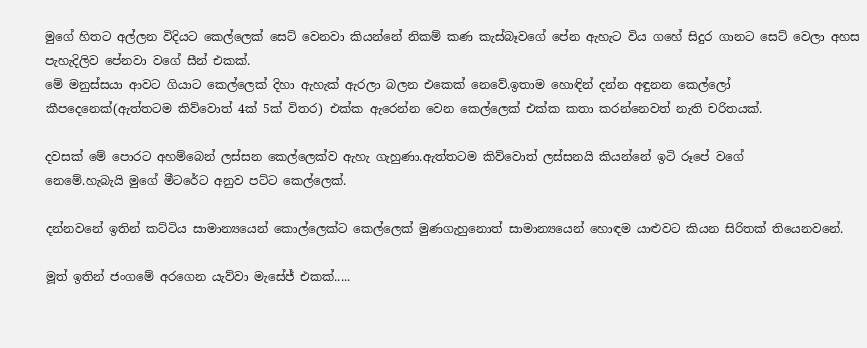මුගේ හිතට අල්ලන විදියට කෙල්ලෙක් සෙට් වෙනවා කියන්නේ නිකම් කණ කැස්බෑවගේ පේන ඇහැට විය ගහේ සිදුර ගානට සෙට් වෙලා අහස පැහැදිලිව පේනවා වගේ සීන් එකක්.
මේ මනුස්සයා ආවට ගියාට කෙල්ලෙක් දිහා ඇහැක් ඇරලා බලන එකෙක් නෙවේ.ඉතාම හොඳින් දන්න අඳුනන කෙල්ලෝ කීපදෙනෙක්(ඇත්තටම කිව්වොත් 4ක් 5ක් විතර) එක්ක ඇරෙන්න වෙන කෙල්ලෙක් එක්ක කතා කරන්නෙවත් නැති චරිතයක්.

දවසක් මේ පොරට අහම්බෙන් ලස්සන කෙල්ලෙක්ව ඇහැ ගැහුණා.ඇත්තටම කිව්වොත් ලස්සනයි කියන්නේ ඉටි රූපේ වගේ නෙමේ.හැබැයි ‍මුගේ මීටරේට අනුව පට්ට කෙල්ලෙක්.

දන්නවනේ ඉතින් කට්ටිය සාමාන්‍යයෙන් කොල්ලෙක්ට කෙල්ලෙක් මුණගැහුනොත් සාමාන්‍යයෙන් හොඳම යාළුවට කියන සිරිතක් තියෙනව‍නේ.

මූත් ඉතින් ජංගමේ අරගෙන යැව්වා මැසේජ් එකක්.....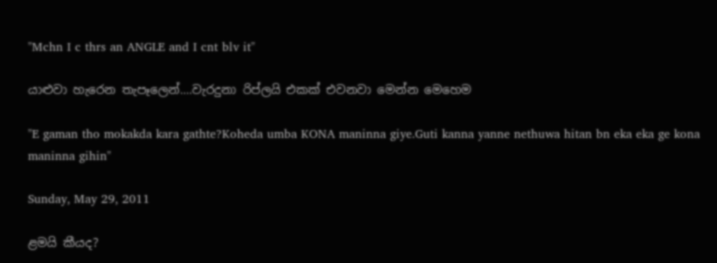"Mchn I c thrs an ANGLE and I cnt blv it"

යාළුවා හැරෙන තැපෑලෙන්....වැරදුනා රිප්ලයි එකක් එවනවා මෙන්න මෙහෙම

"E gaman tho mokakda kara gathte?Koheda umba KONA maninna giye.Guti kanna yanne nethuwa hitan bn eka eka ge kona maninna gihin"

Sunday, May 29, 2011

ළමයි කීයද?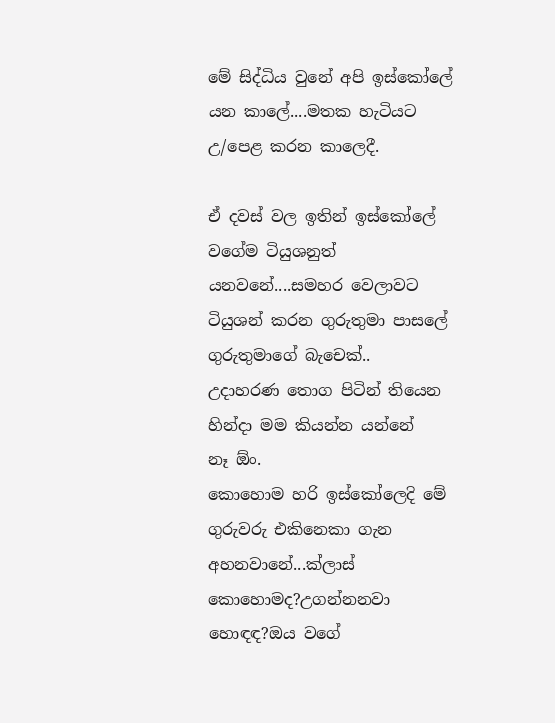මේ සිද්ධිය වුනේ අපි ඉස්කෝලේ යන කාලේ....මතක හැටියට උ/පෙළ කරන කාලෙදී.

ඒ දවස් වල ඉතින් ඉස්කෝලේ වගේම ටියුශනුත් යනවනේ....සමහර වෙලාවට ටියුශන් කරන ගුරුතුමා පාසලේ ගුරුතුමාගේ බැ‍‍චෙක්..
උදාහරණ තොග පිටින් තියෙන හින්දා මම කියන්න යන්නේ නෑ ‍ඕං.
කොහොම හරි ඉස්කෝලෙදි මේ ගුරුවරු එකිනෙකා ගැන අහනවානේ...ක්ලාස් කොහොමද?උගන්නනවා හොඳඳ?ඔය වගේ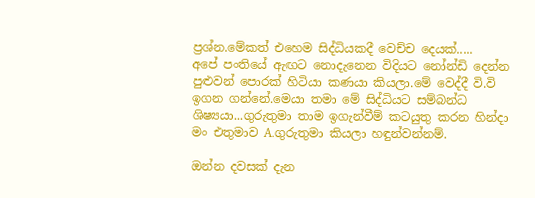ප්‍රශ්න.මේකත් එහෙම සිද්ධියකදී වෙච්ච දෙයක්.....
අපේ පංති‍යේ ඇඟට නොදැනෙන විදියට නෝන්ඩි දෙන්න පුළුවන් පොරක් හිටියා කණයා කියලා.මේ වෙද්දී වි.වි ඉගන ගන්නේ.මෙයා තමා මේ සිද්ධියට සම්බන්ධ ශිෂ්‍යයා...ගුරුතුමා තාම ඉගැන්වීම් කටයුතු කරන හින්දා මං එතුමාව A.ගුරුතුමා කියලා හඳුන්වන්නම්.

ඔන්න දවසක් දැන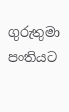ගුරුතුමා පංතියට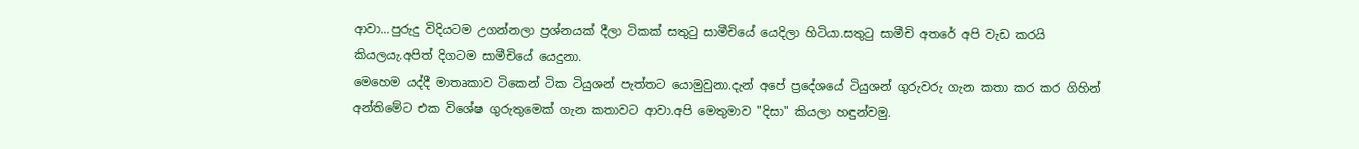ආවා...පුරුදු විදියටම උගන්නලා ප්‍රශ්නයක් දීලා ටිකක් සතුටු සාමීචියේ යෙදිලා හිටියා.සතුටු සාමීචි අතරේ අපි වැඩ කරයි කියලයැ.අපිත් දිගටම සාමීචියේ යෙදුනා.
මෙහෙම යද්දී මාතෘකාව ටිකෙන් ටික ටියුශන් පැත්තට යොමුවුනා.දැන් අපේ ප්‍රදේශයේ ටියුශන් ගුරුවරු ගැන කතා කර කර ගිහින් අන්තිමේට එක විශේෂ ගුරුතුමෙක් ගැන කතාවට ආවා.අපි මෙතුමාව "දිසා" කියලා හඳුන්වමු.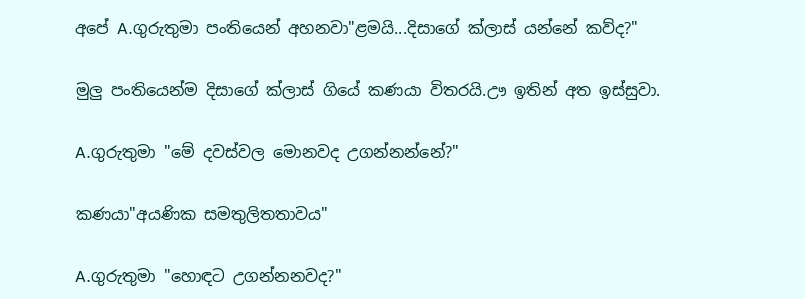අපේ A.ගුරුතුමා පංතියෙන් අහනවා"ළමයි...දිසාගේ ක්ලාස් යන්නේ කව්ද?"

මුලු පංතියෙන්ම දිසාගේ ක්ලාස් ගියේ කණයා විතරයි.ඌ ඉතින් අත ඉස්සුවා.

A.ගුරුතුමා "මේ දවස්වල මොනවද උගන්නන්නේ?"

කණයා"අයණික සමතුලිතතාවය"

A.ගුරුතුමා "හොඳට උගන්නනවද?"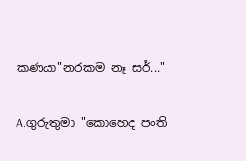කණයා"නරකම නෑ සර්..."

A.ගුරුතුමා "කොහෙද පංති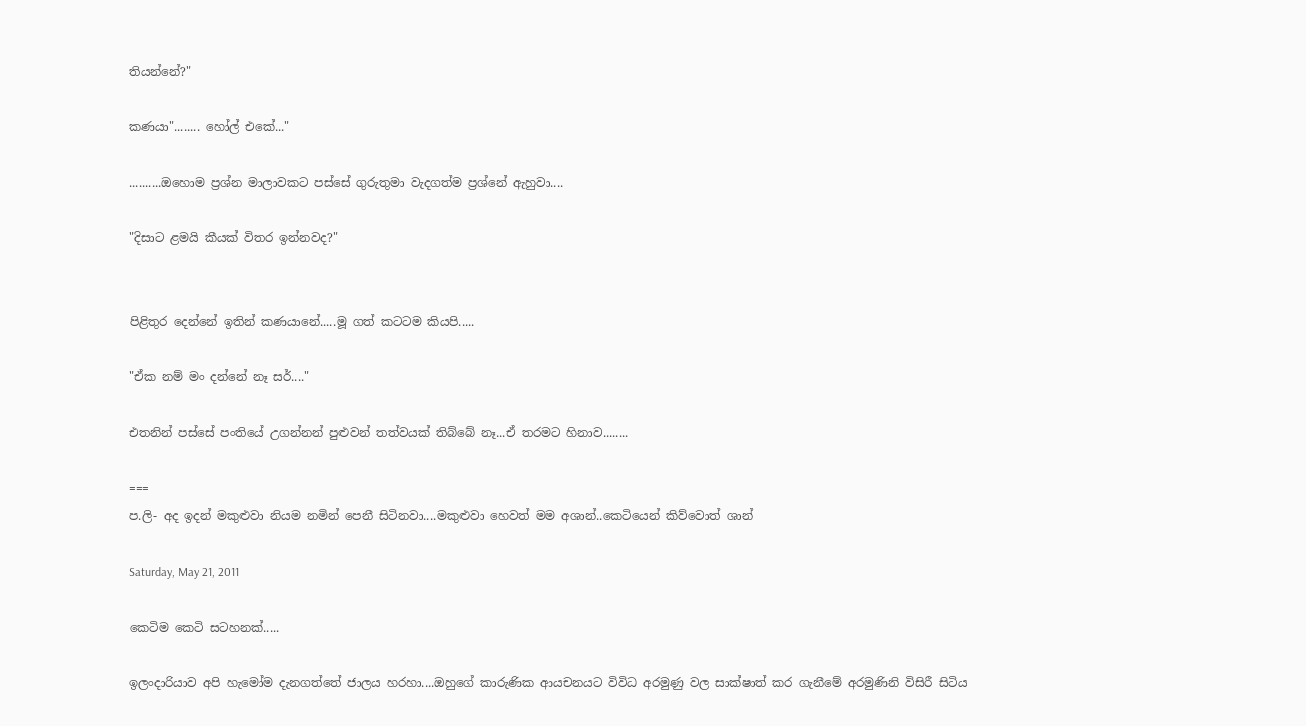තියන්නේ?"

කණයා"........ හෝල් එකේ..."

..........ඔහොම ප්‍රශ්න මාලාවකට පස්සේ ගුරුතුමා වැදගත්ම ප්‍රශ්නේ ඇහුවා....

"දිසාට ළමයි කීයක් විතර ඉන්නවද?"


පිළිතුර දෙන්නේ ඉතින් කණයා‍නේ.....මූ ගත් කටටම කියපි.....

"ඒක නම් මං දන්නේ නෑ සර්...."

එතනින් පස්සේ පංතියේ උගන්නන් පුළුවන් තත්වයක් තිබ්බේ නෑ...ඒ තරමට හිනාව........

===
ප.ලි- අද ඉදන් මකුළුවා නියම නමින් පෙනී සිටිනවා....මකුළුවා හෙවත් මම අශාන්..කෙටියෙන් කිව්වොත් ශාන්

Saturday, May 21, 2011

කෙටිම කෙටි සටහනක්.....

ඉලංදාරියාව අපි හැමෝම දැනගත්තේ ජාලය හරහා....ඔහුගේ කාරුණික ආයචනයට විවිධ අරමුණු වල සාක්ෂාත් කර ගැනීමේ අරමුණිනි විසිරී සිටිය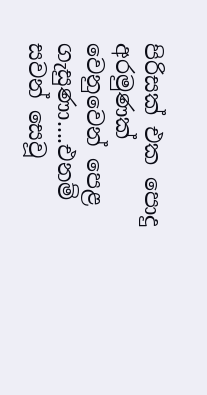පිරිසක් එක පොදු අරමුණක් වෙනුවෙන් පෙළ ගැසුණා....එනම් සවන් සෙවූ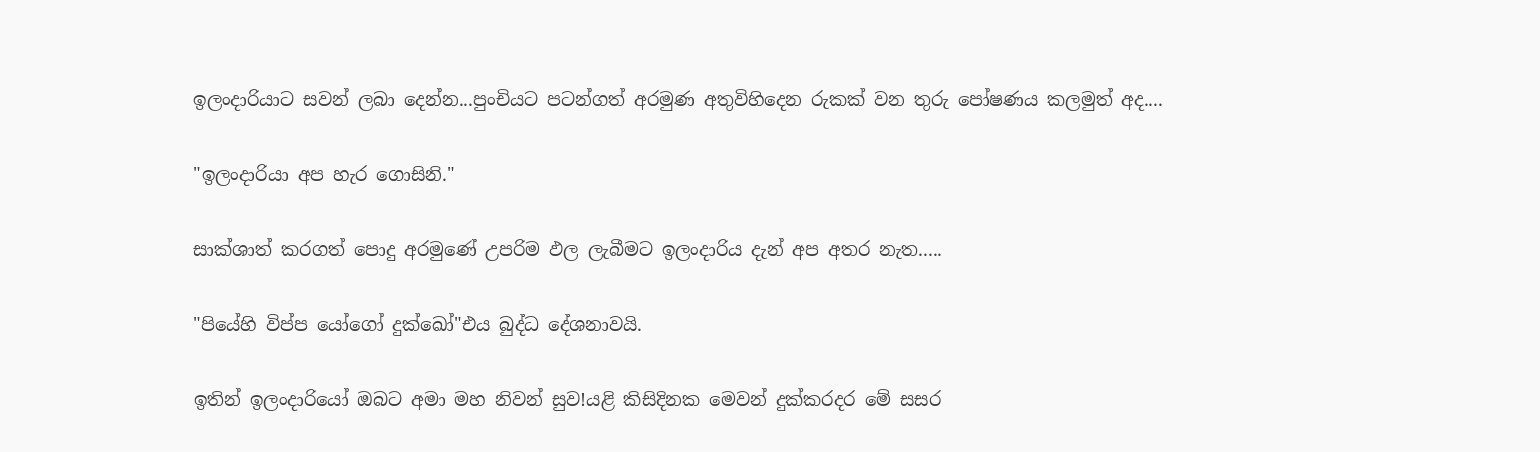ඉලංදාරියාට සවන් ලබා දෙන්න...පුංචියට පටන්ගත් අරමුණ අතුවිහිදෙන රුකක් වන තුරු පෝෂණය කලමුත් අද....

"ඉලංදාරියා අප හැර ගොසිනි."

සාක්ශාත් කරගත් පොදු අරමුණේ උපරිම ඵල ලැබීමට ඉලංදාරිය දැන් අප අතර නැත.....

"පියේහි විප්ප යෝගෝ දුක්ඛෝ"එය බුද්ධ දේශනාවයි.

ඉතින් ඉලංදාරියෝ ඔබට අමා මහ නිවන් සුව!යළි කිසිදිනක මෙවන් දුක්කරදර මේ සසර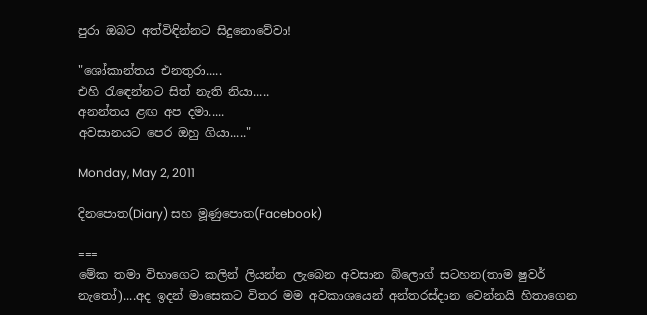පුරා ඔබට අත්විඳින්නට සිදුනොවේවා!

"ශෝකාන්තය එනතුරා.....
එහි රැඳෙන්නට සිත් නැති නියා.....
අනන්තය ළඟ අප දමා.....
අවසානයට පෙර ඔහු ගියා....."

Monday, May 2, 2011

දිනපොත(Diary) සහ මූණුපොත(Facebook)

===
මේක තමා විභාගෙට කලින් ලියන්න ලැබෙන අවසාන බ්ලොග් සටහන(තාම ෂුවර් නැතෝ)....අද ඉදන් මාසෙකට විතර මම අවකාශයෙන් අන්තරස්දාන වෙන්නයි හිතාගෙන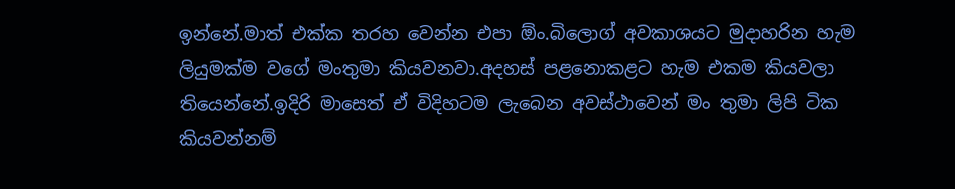ඉන්නේ.මාත් එක්ක තරහ වෙන්න එපා ඕං.බිලොග් අවකාශයට මුදාහරින හැම ලියුමක්ම වගේ මංතුමා කියවනවා.අදහස් පළනොකළට හැම එකම කියවලා තියෙන්නේ.ඉදිරි මාසෙත් ඒ විදිහටම ලැබෙන අවස්ථාවෙන් මං තුමා ලිපි ටික කියවන්නම්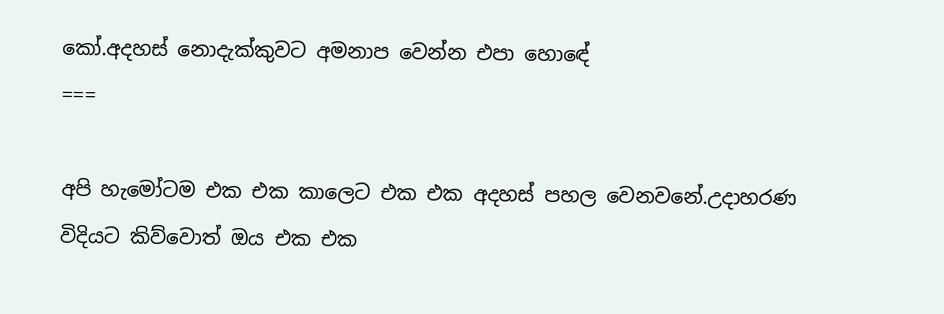කෝ.අදහස් නොදැක්කුවට අමනාප වෙන්න එපා හොඳේ
===

අපි හැමෝටම එක එක කාලෙට එක එක අදහස් පහල වෙනවනේ.උදාහරණ විදියට කිව්වොත් ඔය එක එක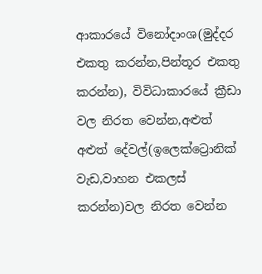ආකාරයේ විනෝදාංශ(මුද්දර එකතු කරන්න,පින්තූර එකතු කරන්න), විවිධාකාරයේ ක්‍රීඩා වල නිරත වෙන්න,අළුත් අළුත් දේවල්(ඉලෙක්ට්‍රොනික් වැ‍‍ඩ,වාහන එකලස් කරන්න)වල නිරත වෙන්න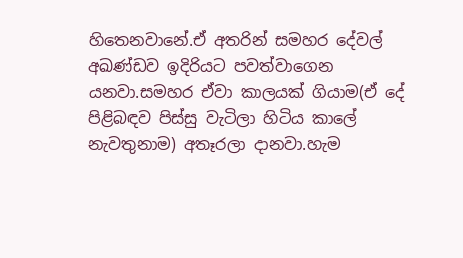හිතෙනවානේ.ඒ අතරින් සමහර දේවල් අඛණ්ඩව ඉදිරියට පවත්වාගෙන යනවා.සමහර ඒවා කාලයක් ගියාම(ඒ දේ පිළිබඳව පිස්සු වැටිලා හිටිය කාලේ නැවතුනාම) අතෑරලා දානවා.හැම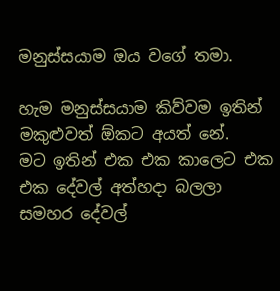මනුස්සයාම ඔය වගේ තමා.

හැම මනුස්සයාම කිව්වම ඉතින් මකුළුවත් ඕකට අයත් නේ.
මට ඉතින් එක එක කාලෙට එක එක දේවල් අත්හදා බලලා සමහර දේවල්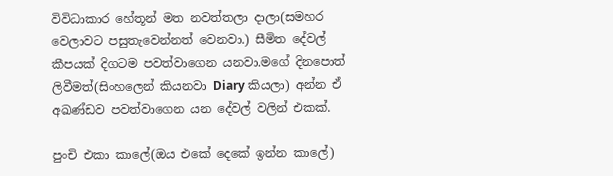විවිධාකාර හේතූන් මත නවත්තලා දාලා(සමහර වෙලාවට පසුතැවෙන්නත් වෙනවා.) සීමිත දේවල් කීපයක් දිගටම පවත්වාගෙන යනවා.මගේ දිනපොත් ලිවීමත්(සිංහලෙන් කියනවා Diary කියලා) අන්න ඒ අඛණ්ඩව පවත්වාගෙන යන දේවල් වලින් එකක්.

පුංචි එකා කාලේ(ඔය එකේ දෙකේ ඉන්න කාලේ)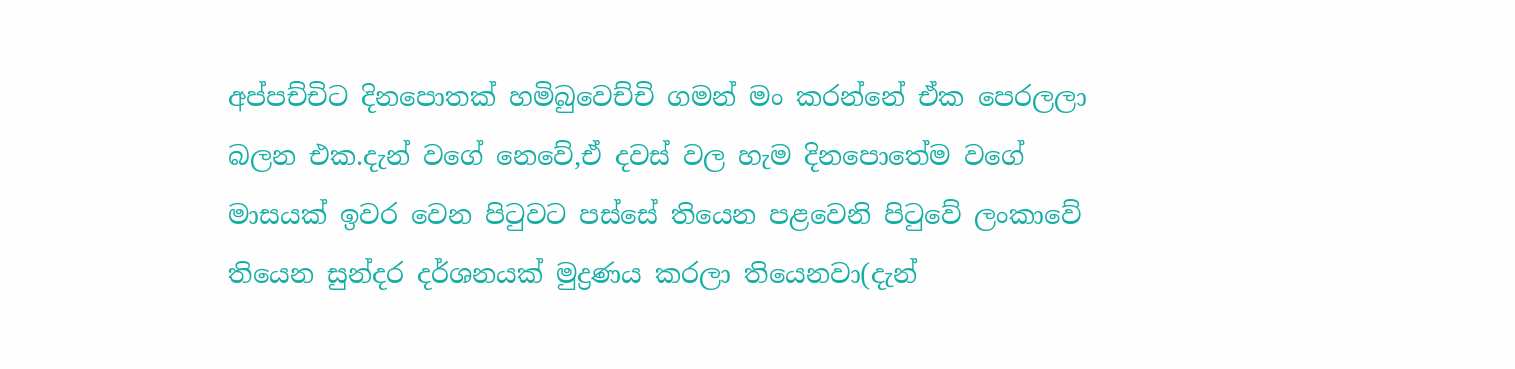අප්පච්චිට දිනපොතක් හමිබුවෙච්චි ගමන් මං කරන්නේ ඒක පෙරලලා බලන එක.දැන් වගේ නෙවේ,ඒ දවස් වල හැම දිනපොතේම වගේ මාසයක් ඉවර වෙන පිටුවට පස්සේ තියෙන පළවෙනි පිටුවේ ලංකාවේ තියෙන සුන්දර දර්ශනයක් මුද්‍රණය කරලා තියෙනවා(දැන්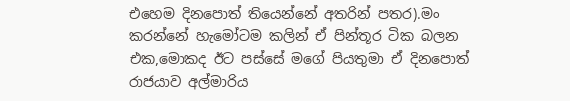එහෙම දිනපොත් තියෙන්නේ අතරින් පතර).මං කරන්නේ හැමෝටම කලින් ඒ පින්තූර ටික බලන එක,මොකද ඊට පස්සේ මගේ පියතුමා ඒ දිනපොත් රාජයාව අල්මාරිය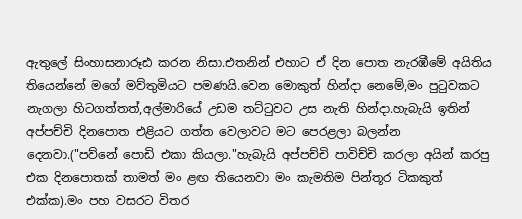ඇතුලේ සිංහාසනාරූඪ කරන නිසා.එතනින් එහාට ඒ දින පොත නැරඹීමේ අයිතිය තියෙන්නේ මගේ මව්තුමියට පමණයි.වෙන මොකුත් හින්දා නෙමේ,මං පුටුවකට නැගලා හිටගත්තත්,අල්මාරියේ උඩම තට්ටුවට උස නැති හින්දා.හැබැයි ඉතින් අප්පච්චි දිනපොත එළියට ගත්ත වෙලාවට මට පෙරළලා බලන්න දෙනවා.("පව්නේ පොඩි එකා කියලා."හැබැයි අප්පච්චි පාවිච්චි කරලා අයින් කරපු එක දිනපොතක් තාමත් මං ළඟ තියෙනවා මං කැමතිම පින්තූර ටිකකුත් එක්ක).මං පහ වසරට විතර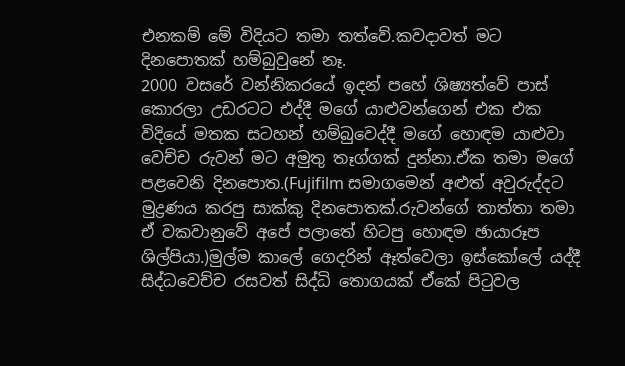එනකම් මේ විදියට තමා තත්වේ.කවදාවත් මට දිනපොතක් හම්බුවුනේ නෑ.
2000 වසරේ වන්නිකරයේ ඉදන් පහේ ශිෂ්‍යත්වේ පාස් කොරලා උඩරටට එද්දී මගේ යාළුවන්ගෙන් එක එක විදියේ මතක සටහන් හම්බුවෙද්දී මගේ හොඳම යාළුවා වෙච්ච රුවන් මට අමුතු තෑග්ගක් දුන්නා.ඒක තමා මගේ පළවෙනි දිනපොත.(Fujifilm සමාගමෙන් අළුත් අවුරුද්දට මුද්‍රණය කරපු සාක්කු දිනපොතක්.රුවන්ගේ තාත්තා තමා ඒ වකවානුවේ අපේ පලාතේ හිටපු හොඳම ඡායාරූප ශිල්පියා.)මුල්ම කාලේ ගෙදරින් ඈත්වෙලා ඉස්කෝලේ යද්දී සිද්ධවෙච්ච රසවත් සිද්ධි තොගයක් ඒකේ පිටුවල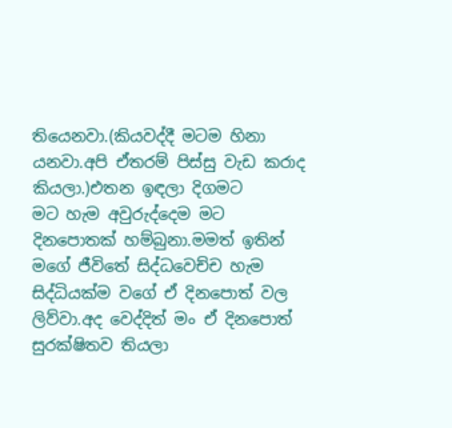තියෙනවා.(කියවද්දී මටම හිනා යනවා.අපි ඒතරම් පිස්සු වැඩ කරාද කියලා.)එතන ඉඳලා දිගමට මට ‍හැම අවුරුද්දෙම මට දිනපොතක් හම්බුනා.මමත් ඉතින් මගේ ජීවිතේ සිද්ධවෙච්ච හැම සිද්ධියක්ම වගේ ඒ දිනපොත් වල ලිව්වා.අද වෙද්දිත් මං ඒ දිනපොත් සුරක්ෂිතව තියලා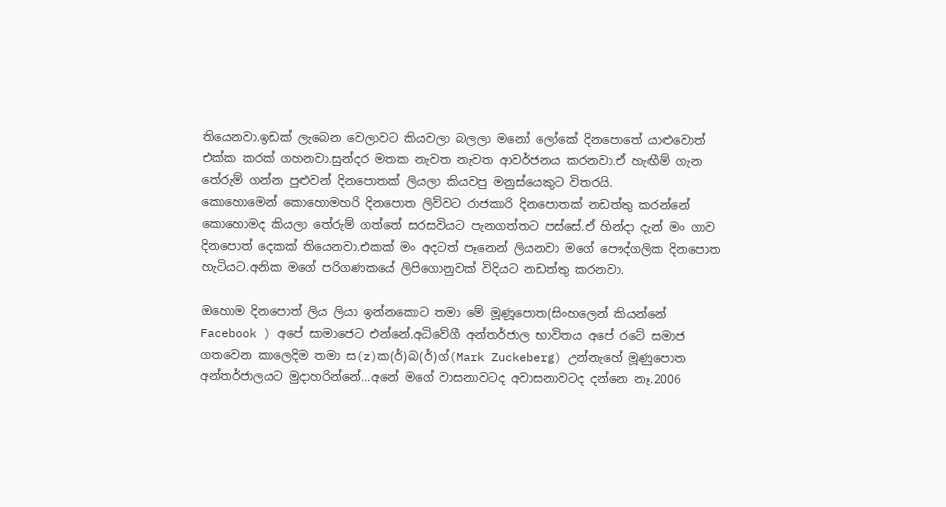තියෙනවා.ඉඩක් ලැබෙන වෙලාවට කියවලා බලලා මනෝ ලෝකේ දිනපොතේ යාළුවොත් එක්ක කරක් ගහනවා.සුන්දර මතක නැවත නැවත ආවර්ජනය කරනවා.ඒ හැඟීම් ගැන තේරුම් ගන්න පුළුවන් දිනපොතක් ලියලා කියවපු මනුස්යෙකුට විතරයි.
කොහොමෙන් කොහොමහරි දිනපොත ලිව්වට රාජකාරි දිනපොතක් නඩත්තු කරන්නේ කොහොමද කියලා තේරුම් ගත්තේ සරසවියට පැනගත්තට පස්සේ.ඒ හින්දා දැන් මං ගාව දිනපොත් දෙකක් තියෙනවා.එකක් මං අදටත් පෑනෙන් ලියනවා මගේ පෞද්ගලික දිනපොත හැටියට.අනික මගේ පරිගණකයේ ලිපිගොනුවක් විදියට නඩත්තු කරනවා.

ඔහොම දිනපොත් ලිය ලියා ඉන්නකොට තමා මේ මූණූපොත(සිංහලෙන් කියන්නේ Facebook ) අපේ සාමාජෙට එන්නේ.අධිවේගී අන්තර්ජාල භාවිතය අපේ රටේ සමාජ ගතවෙන කාලෙදිම තමා ස(z)ක(ර්)බ(ර්)ග්(Mark Zuckeberg) උන්නැහේ මූණුපොත අන්තර්ජාලයට මුදාහරින්නේ...අනේ මගේ වාසනාවටද අවාසනාවටද දන්නෙ නෑ.2006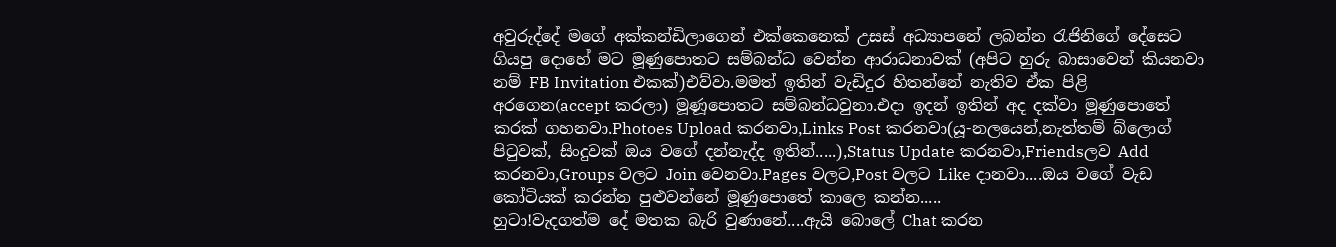අවුරුද්දේ මගේ අක්කන්ඩිලාගෙන් එක්කෙනෙක් උසස් අධ්‍යාපනේ ලබන්න රැජිනිගේ දේසෙට ගියපු දොහේ මට මූණුපොතට සම්බන්ධ වෙන්න ආරාධනාවක් (අපිට හුරු බාසාවෙන් කියනවා නම් FB Invitation එකක්)එව්වා.මමත් ඉතින් වැඩිදුර හිතන්නේ නැතිව ඒක පිළි අරගෙන(accept කරලා) මූණූපොතට සම්බන්ධවුනා.එදා ඉදන් ඉතින් අද දක්වා මූණුපොතේ කරක් ගහනවා.Photoes Upload කරනවා,Links Post කරනවා(යූ-නලයෙන්,නැත්තම් බ්ලොග් පිටුවක්, සිංදුවක් ඔය වගේ දන්නැද්ද ඉතින්.....),Status Update කරනවා,Friendsලව Add කරනවා,Groups වලට Join වෙනවා.Pages වලට,Post වලට Like දානවා....ඔය වගේ වැඩ කෝටියක් කරන්න පුළුවන්නේ මූණු‍පොතේ කාලෙ කන්න.....
හුටා!වැදගත්ම දේ මතක බැරි වුණානේ....ඇයි බොලේ Chat කරන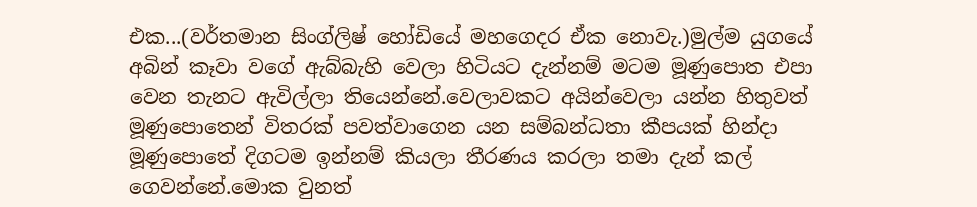එක...(වර්තමාන සිංග්ලිෂ් හෝඩියේ මහගෙදර ඒක නොවැ.)මුල්ම යුගයේ අබින් කෑවා වගේ ඇබ්බැහි වෙලා හිටියට දැන්නම් මටම මූණුපොත එපා වෙන තැනට ඇවිල්ලා තියෙන්නේ.වෙලාවකට අයින්වෙලා යන්න හිතුවත් මූණුපොතෙන් විතරක් පවත්වාගෙන යන සම්බන්ධතා කීපයක් හින්දා මූණුපොතේ දිගටම ඉන්නම් කියලා තීරණය කරලා තමා දැන් කල් ගෙවන්නේ.මොක වුනත්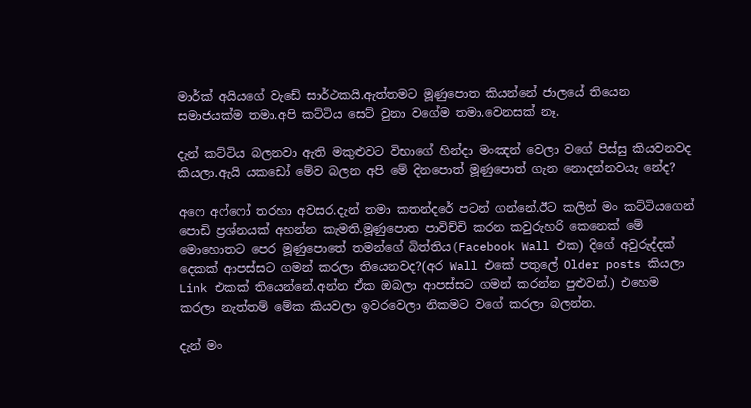මාර්ක් අයියගේ වැඩේ සාර්ථකයි.ඇත්තමට මූණුපොත කියන්නේ ජාලයේ තියෙන සමාජයක්ම තමා.අපි කට්ටිය සෙට් වුනා වගේම තමා.වෙනසක් නෑ.

දැන් කට්ටිය බලනවා ඇති මකුළුවට විභාගේ හින්දා මංඤන් වෙලා වගේ පිස්සු කියවනවද කියලා.ඇයි යකඩෝ මේව බලන අපි මේ දිනපොත් මූණුපොත් ගැන නොදන්නවයැ නේද?

අෆෙ අෆ්ෆෝ තරහා අවසර.දැන් තමා කතන්දරේ පටන් ගන්‍‍නේ.ඊට කලින් මං කට්ටියගෙන් පොඩි ප්‍රශ්නයක් අහන්න කැමති.මූණුපොත පාවිච්චි කරන කවුරුහරි කෙනෙක් මේ මොහොතට පෙර මූණුපොතේ තමන්ගේ බිත්තිය(Facebook Wall එක) දිගේ අවුරුද්දක් දෙකක් ආපස්සට ගමන් කරලා තියෙනවද?(අර Wall එකේ පතුලේ Older posts කියලා Link එකක් තියෙන්නේ.අන්න ඒක ඔබලා ආපස්සට ගමන් කරන්න පුළුවන්.) එහෙම කරලා නැත්තම් මේක කියවලා ඉවරවෙලා නිකමට වගේ කරලා බලන්න.

දැන් මං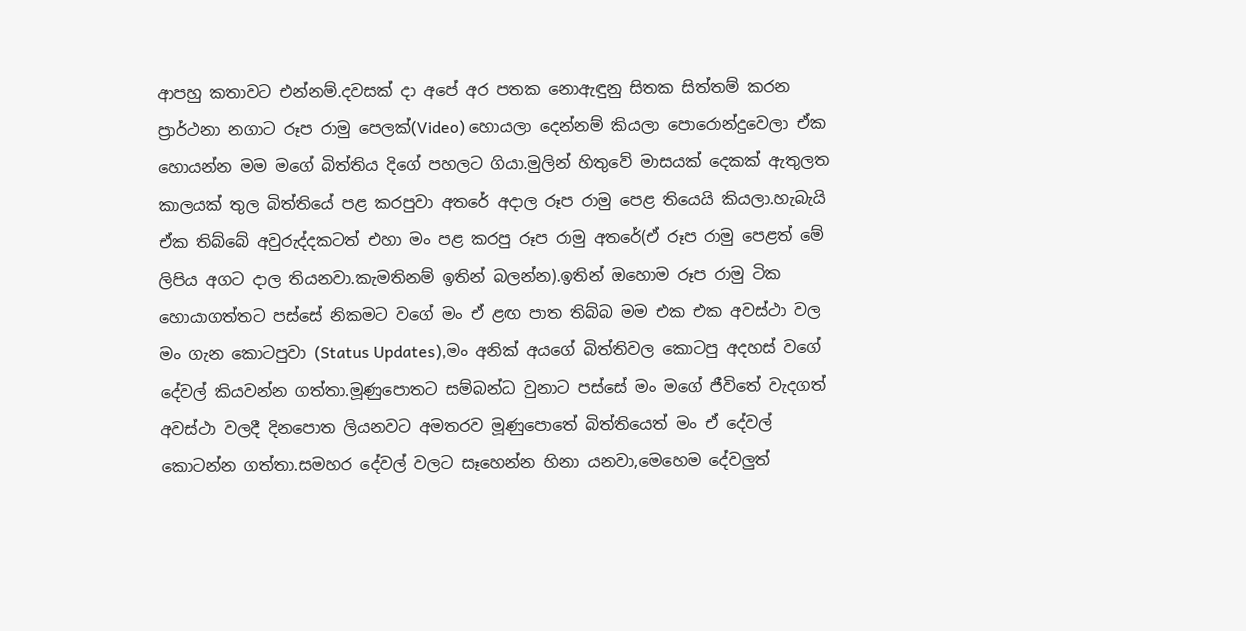ආපහු කතාවට එන්නම්.දවසක් දා අපේ අර පතක නොඇඳුනු සිතක සිත්තම් කරන ප්‍රාර්ථනා නගාට රූප රාමු පෙලක්(Video) හොයලා දෙන්නම් කියලා පො‍රොන්දුවෙලා ඒක හොයන්න මම මගේ බිත්තිය දිගේ පහලට ගියා.මුලින් හිතුවේ මාසයක් දෙකක් ඇතුලත කාලයක් තුල බිත්තියේ පළ කරපුවා අතරේ අදාල රූප රාමු පෙළ තියෙයි කියලා.හැබැයි ඒක තිබ්බේ අවුරුද්දකටත් එහා මං පළ කරපු රූප රාමු අතරේ(ඒ රූප රාමු පෙළත් මේ ලිපිය අගට දාල තියනවා.කැමතිනම් ඉතින් බලන්න).ඉතින් ඔහොම රූප රාමු ටික හොයාගත්තට පස්සේ නිකමට වගේ මං ඒ ළඟ පාත තිබ්බ මම එක එක අවස්ථා වල මං ගැන කොටපුවා (Status Updates),මං අනික් අයගේ බිත්තිවල කොටපු අදහස් වගේ දේවල් කියවන්න ගත්තා.මූණු‍පොතට සම්බන්ධ වුනාට පස්සේ මං මගේ ජීවිතේ වැදගත් අවස්ථා වලදී දිනපොත ලියනවට අමතරව මූණුපොතේ බිත්තියෙත් මං ඒ දේවල් කොටන්න ගත්තා.සමහර ‍දේවල් වලට සෑහෙන්න හිනා යනවා,මෙහෙම දේවලුත්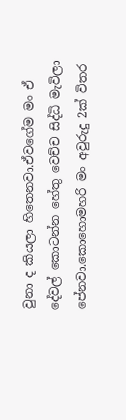වුනා ද කියලා හිතෙනවා.ඒවගේම මං ඒ දේවල් කොටන්න හේතු වෙච්ච සිද්ධි මැවිලා පේනවා.කොහොමහරි මං අවුරුදු 2ක් විතර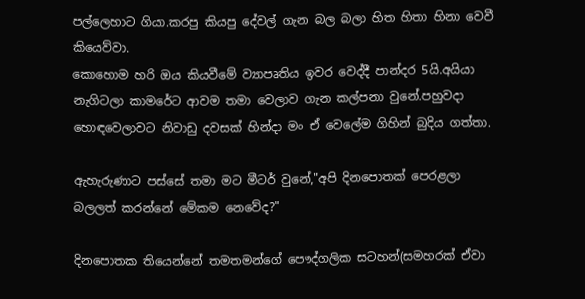පල්ලෙහාට ගියා.කරපු කියපු දේවල් ගැන බල බලා හිත හිතා හිනා වෙවී කියෙව්වා.
කොහොම හරි ඔය කියවීමේ ව්‍යාපෘතිය ඉවර වෙද්දී පාන්දර 5යි.අයියා නැගිටලා කාමරේට ආවම තමා වෙලාව ගැන කල්පනා වුනේ.පහුවදා හොඳවෙලාවට නිවාඩු දවසක් හින්දා මං ඒ වෙලේම ගිහින් බුදිය ගත්තා.

ඇහැරුණාට පස්සේ තමා මට මීටර් වුනේ,"අපි දිනපොතක් පෙරළලා බලලත් කරන්නේ මේකම නෙවේද?"

දිනපොතක තියෙන්නේ තමතමන්ගේ පෞද්ගලික සටහන්(සමහරක් ඒවා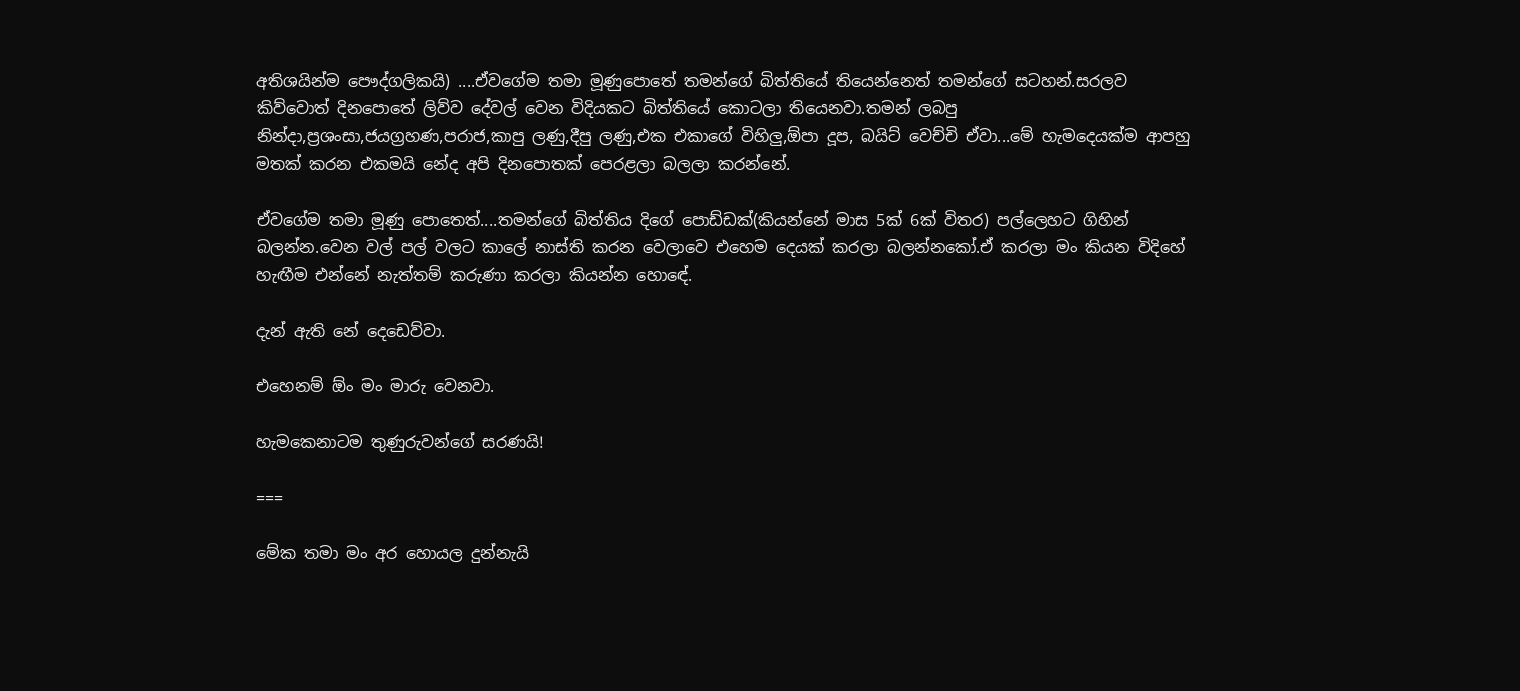අතිශයින්ම පෞද්ගලිකයි) ....ඒවගේම තමා මූණුපොතේ තමන්ගේ බිත්තියේ තියෙන්නෙත් තමන්ගේ සටහන්.සරලව කිව්වොත් දිනපොතේ ලිව්ව දේවල් වෙන විදියකට බිත්තියේ කොටලා තියෙනවා.තමන් ලබපු නින්දා,ප්‍රශංසා,ජයග්‍රහණ,පරාජ,කාපු ලණු,දීපු ලණු,එක එකා‍ගේ විහිලු,ඕපා දූප, බයිට් වෙච්චි ඒවා...මේ හැමදෙයක්ම ආපහු මතක් කරන එකමයි නේද අපි දිනපොතක් පෙරළලා බලලා කරන්නේ.

ඒවගේම තමා මූණු පො‍තෙත්....තමන්ගේ බිත්තිය දිගේ පොඩ්ඩක්(කියන්නේ මාස 5ක් 6ක් විතර) පල්ලෙහට ගිහින් බලන්න.වෙන වල් පල් වලට කාලේ නාස්ති කරන වෙලාවෙ එහෙම දෙයක් කරලා බලන්නකෝ.ඒ කරලා මං කියන විදිහේ හැඟීම එන්නේ නැත්තම් කරුණා කරලා කියන්න හොඳේ.

දැන් ඇති නේ දෙඩෙව්වා.

එහෙනම් ඕං මං මාරු වෙනවා.

හැමකෙනාටම තුණුරුවන්ගේ සරණයි!

===

මේක තමා මං අර හොයල දුන්නැයි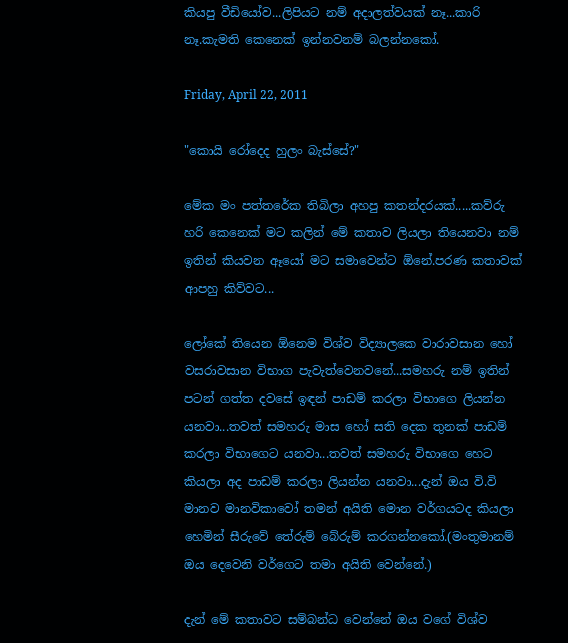කියපු වීඩියෝව...ලිපියට නම් අදාලත්වයක් නෑ...කාරි නෑ.කැමති කෙනෙක් ඉන්නවනම් බලන්නකෝ.

Friday, April 22, 2011

"කොයි රෝදෙද හුලං බැස්සේ?"

මේක මං පත්තරේක තිබිලා අහපු කතන්දරයක්.....කව්රු හරි කෙනෙක් මට කලින් මේ කතාව ලියලා තියෙනවා නම් ඉතින් කියවන ඈයෝ මට සමාවෙන්ට ඕනේ.පරණ කතා‍වක් ආපහු කිව්වට...

ලෝකේ තියෙන ඕනෙම විශ්ව විද්‍යාලකෙ වාරාවසාන හෝ වසරාවසාන විභාග පැවැත්වෙනවනේ...සමහරු නම් ඉතින් පටන් ගත්ත දවසේ ඉඳන් පාඩම් කරලා විභාගෙ ලියන්න යනවා...තවත් සමහරු මාස හෝ සති දෙක තුනක් පාඩම් කරලා විභාගෙට යනවා...තවත් සමහරු විභාගෙ හෙට කියලා අද පාඩම් කරලා ලියන්න යනවා...දැන් ඔය වි.වි මානව මානවිකාවෝ තමන් අයිති මොන වර්ගයටද කියලා හෙමින් සීරුවේ තේරුම් බේරුම් කරගන්නකෝ.(මංතුමානම් ඔය දෙවෙනි වර්ගෙට තමා අයිති වෙන්නේ.)

දැන් මේ කතාවට සම්බන්ධ වෙන්නේ ඔය වගේ විශ්ව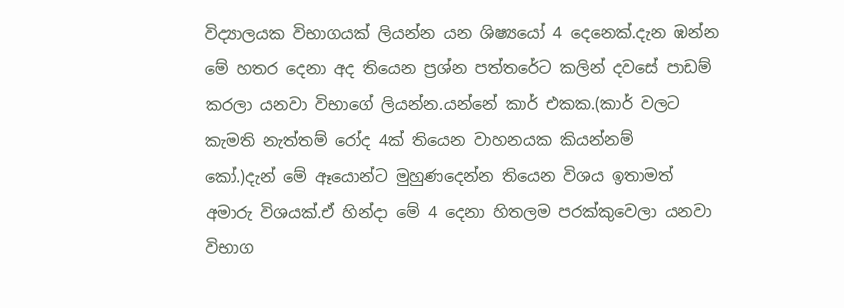විද්‍යාලයක විභාගයක් ලියන්න යන ශිෂ්‍යයෝ 4 දෙනෙක්.දැන ඹන්න මේ හ‍තර දෙනා අද තියෙන ප්‍රශ්න පත්තරේට කලින් දවසේ පාඩම් කරලා යනවා විභාගේ ලියන්න.යන්නේ කාර් එකක.(කාර් වලට කැමති නැත්තම් රෝද 4ක් තියෙන වාහනයක කියන්නම් කෝ.)දැන් ‍මේ ඈයොන්ට මුහුණදෙන්න තියෙන විශය ඉතාමත් අමාරු විශයක්.ඒ හින්දා මේ 4 දෙනා හිතලම පරක්කුවෙලා යනවා විභාග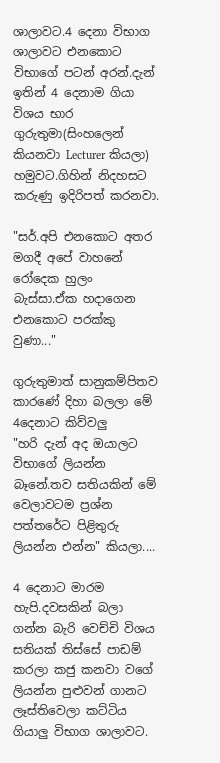ශාලාවට.4 දෙනා විභාග ශාලාවට එනකොට විභාගේ පටන් අරන්.දැන් ඉතින් 4 දෙනාම ගියා විශය භාර ගුරුතුමා(සිංහලෙන් කියනවා Lecturer කියලා) හමුවට.ගිහින් නිදහසට කරුණු ඉදිරිපත් කරනවා.

"සර්.අපි එනකොට අතර මගදී අපේ වාහනේ රෝදෙක හුලං බැස්සා.ඒක හදාගෙන එනකොට පරක්කු වුණා..."

ගුරුතුමාත් සානුකම්පිතව කාරණේ දිහා බලලා මේ 4දෙනාට කිව්වලු
"හරි දැන් අද ඔයාලට විභාගේ ලියන්න බෑනේ.තව සතියකින් මේ වෙලාවටම ප්‍රශ්න පත්තරේට පිළිතුරු ලියන්න එන්න" කියලා....

4 දෙනාට මාරම හැපි.දව‍සකින් බලා ගන්න බැරි වෙච්චි විශය සතියක් තිස්සේ පා‍ඩම් කරලා කජු කනවා වගේ ලියන්න පුළුවන් ගානට ලෑස්තිවෙලා කට්ටිය ගියාලු විභාග ශාලාවට.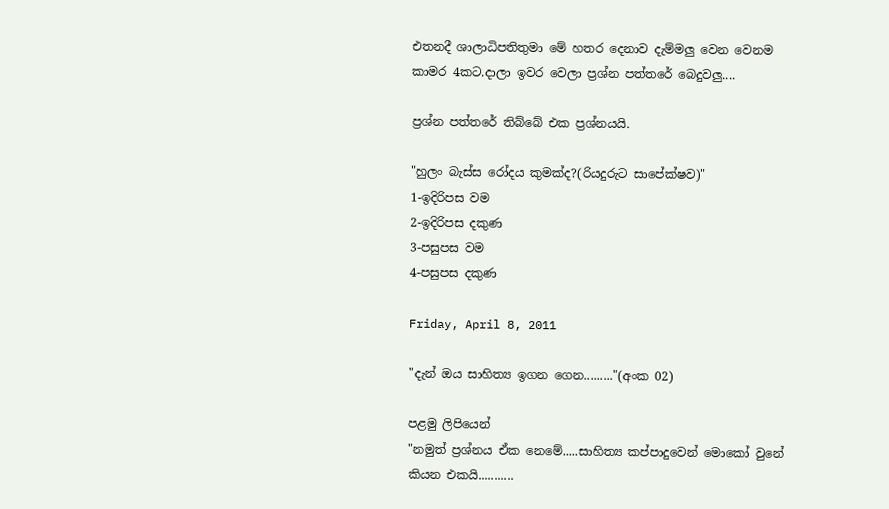එතනදී ශාලාධිපතිතුමා මේ හතර දෙනාව දැම්මලු වෙන වෙනම කාමර 4කට.දාලා ඉවර වෙලා ප්‍රශ්න පත්තරේ බෙදුවලු....

ප්‍රශ්න පත්තරේ තිබ්බේ එක ප්‍රශ්නයයි.

"හුලං බැස්ස රෝදය කුමක්ද?(රියදුරුට සාපේක්ෂව)"
1-ඉදිරිපස වම
2-ඉදිරිපස දකුණ
3-පසුපස වම
4-පසුපස දකුණ

Friday, April 8, 2011

"දැන් ඔය සාහිත්‍ය ඉගන ගෙන........."(අංක 02)

පළමු ලිපියෙන්
"නමුත් ප්‍රශ්නය ඒක නෙමේ.....සාහිත්‍ය කප්පාදුවෙන් මොකෝ වුනේ කියන එකයි...........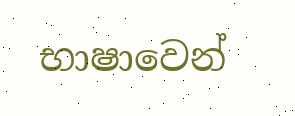භාෂාවෙන්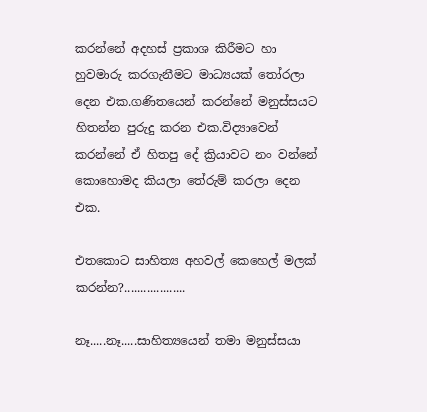කරන්නේ අදහස් ප්‍රකාශ කිරීමට හා හුවමාරු කරගැනීමට මාධ්‍යයක් තෝරලා දෙන එක.ගණිතයෙන් කරන්නේ මනුස්සයට හිතන්න පුරුදු කරන එක.විද්‍යාවෙන් කරන්නේ ඒ හිතපු දේ ක්‍රියාවට නං වන්නේ කොහොමද කියලා තේරුම් කරලා දෙන එක.

එතකොට සාහිත්‍ය අහවල් කෙහෙල් මලක් කරන්න?...................

නෑ.....නෑ.....සාහිත්‍යයෙන් තමා මනුස්සයා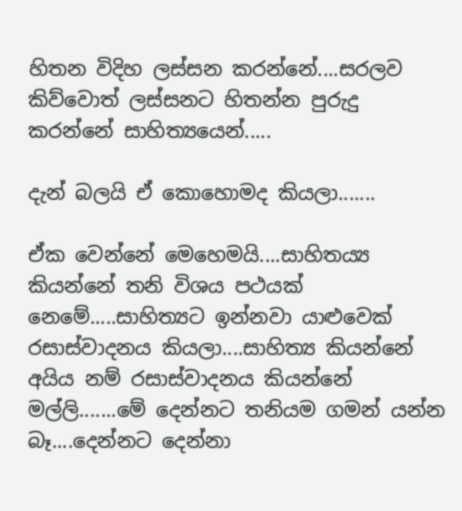හිතන විදිහ ලස්සන කරන්නේ....සරලව කිව්වොත් ලස්සනට හිතන්න පුරුදු කරන්නේ සාහිත්‍යයෙන්.....

දැන් බලයි ඒ කොහොමද කියලා.......

ඒක වෙන්නේ මෙහෙමයි....සාහිතය්‍ය කියන්නේ තනි විශය පථයක් නෙමේ.....සාහිත්‍යට ඉන්නවා යාළුවෙක් රසාස්වාදනය කියලා....සාහිත්‍ය කියන්නේ අයිය නම් රසාස්වාදනය කියන්නේ මල්ලි.......මේ දෙන්නට තනියම ගමන් යන්න බෑ....දෙන්නට දෙන්නා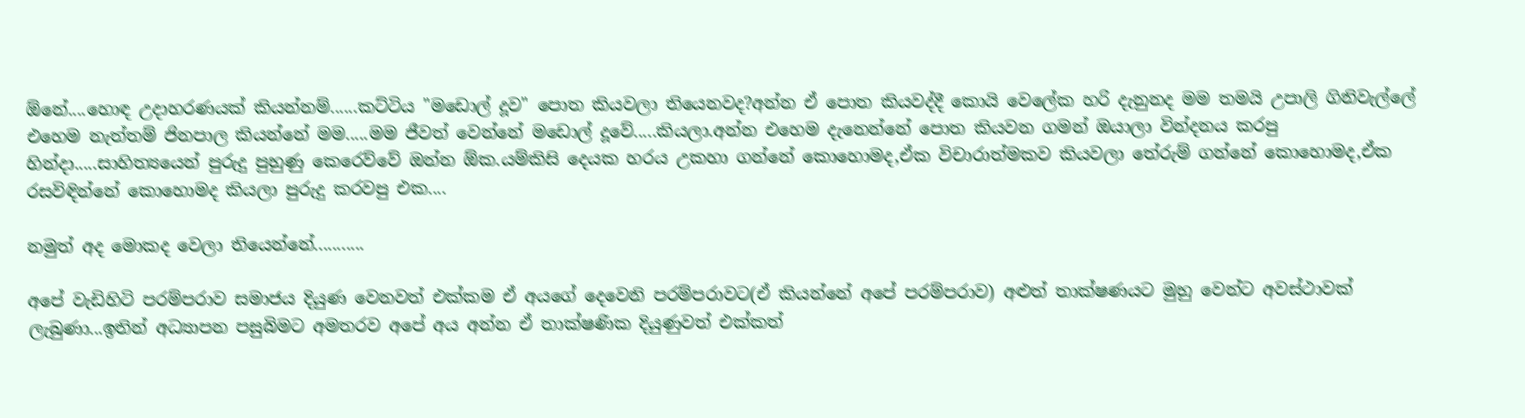ඕනේ....හොඳ උදාහරණයක් කියන්නම්......කට්ටිය "මඩොල් දූව" පොත කියවලා තියෙනවද?අන්න ඒ පොත කියවද්දී කොයි වෙලේක හරි දැනුනද මම තමයි උපාලි ගිනිවැල්ලේ එහෙම නැත්තම් ජිනපාල කියන්නේ මම.....මම ජීවත් වෙන්නේ ම‍‍‍ඩොල් දූවේ.....කියලා.අන්න එහෙම දැනෙන්නේ පොත කියවන ගමන් ඔයාලා වින්දනය කරපු හින්දා.....සාහිත්‍යයෙන් පුරුදු පුහුණු කෙරෙව්වේ ඔන්න ඕක.යම්කිසි දෙයක හරය උකහා ගන්නේ කොහොමද,ඒක විචාරාත්මකව කියවලා තේරුම් ගන්නේ කොහොමද,ඒක රසවිඳින්නේ කොහොමද කියලා පුරුදු කරවපු එක....

නමුත් අද මොකද වෙලා තියෙන්නේ...........

අපේ වැඩිහිටි පරම්පරාව සමාජය දියුණ වෙනවත් එක්කම ඒ අයගේ දෙවෙනි පරම්පරාවට(ඒ කියන්නේ අපේ පරම්පරාව) අළුත් තාක්ෂණයට මුහු වෙන්ට අවස්ථාවක් ලැබුණා...ඉතින් අධ්‍යාපන පසුබිමට අමතරව අපේ අය අන්න ඒ තාක්ෂණික දියුණුවත් එක්කත්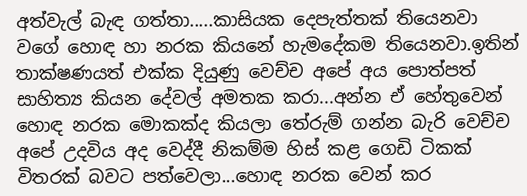අත්වැල් බැඳ ගත්තා.....කාසියක දෙපැත්තක් තියෙනවා වගේ හොඳ හා නරක කියනේ හැම‍දේකම තියෙනවා.ඉතින් තාක්ෂණයත් එක්ක දියුණු වෙච්ච අපේ අය පොත්පත් සාහිත්‍ය කියන දේවල් අමතක කරා...අන්න ඒ හේතුවෙන් හොඳ නරක මොකක්ද කියලා තේරුම් ගන්න බැරි වෙච්ච අපේ උදවිය අද වෙද්දී නිකම්ම හිස් කළ ගෙඩි ටිකක් විතරක් බවට පත්වෙලා...හොඳ නරක වෙන් කර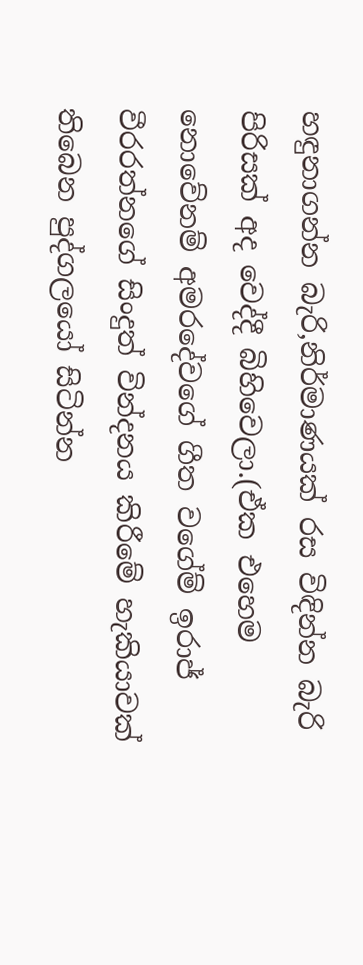හඳුනාගන්න බැරි,නිර්මාණයක් රස විඳින්න බැරි පිරිසක් අද වෙද්දී බිහිවෙලා.(ඒක එහෙම නොවේනම් අමරදේවගේ ගීත වගේම් ඉරාජ් වීරරත්නගේ සිංදුත් වින්දනය කිරීමේ හැකියාවක් තිබෙන පුද්ගලයෝ සිටින්න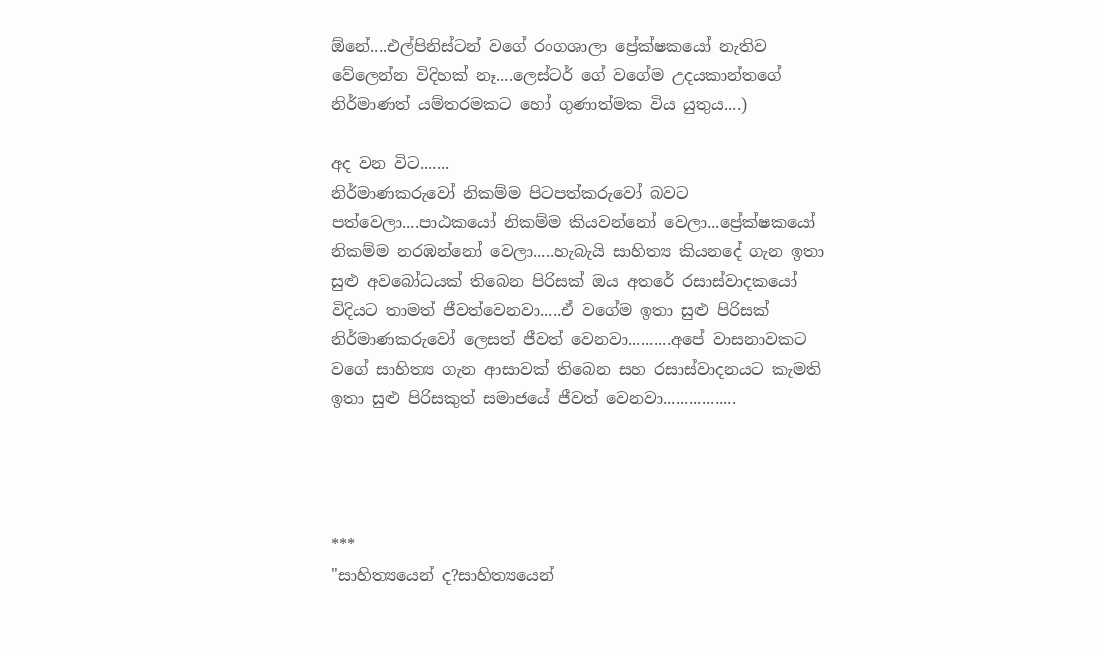ඕනේ....එල්පිනිස්ටන් වගේ රංගශාලා ප්‍රේක්ෂකයෝ නැතිව වේලෙන්න විදිහක් නෑ....ලෙස්ටර් ගේ වගේම උදයකාන්තගේ නිර්මාණත් යම්තරමකට හෝ ගුණාත්මක විය යුතුය....)

අද වන විට.......
නිර්මාණකරුවෝ නිකම්ම පිටපත්කරුවෝ බවට පත්වෙලා....පාඨකයෝ නිකම්ම කියවන්නෝ වෙලා...ප්‍රේක්ෂකයෝ නිකම්ම නරඹන්නෝ වෙලා.....හැබැයි සාහිත්‍ය කිය‍නදේ ගැන ඉතා සුළු අවබෝධයක් තිබෙන පිරිසක් ඔය අතරේ රසාස්වාදකයෝ විදියට තාමත් ජීවත්වෙනවා.....ඒ වගේම ඉතා සුළු පිරිසක් නිර්මාණකරුවෝ ලෙසත් ජීවත් වෙනවා..........අපේ වාසනාවකට වගේ සාහිත්‍ය ගැන ආසාවක් තිබෙන සහ රසාස්වාදනයට කැමති ඉතා සුළු පිරිසකුත් සමාජයේ ජීවත් වෙනවා.................




***
"සාහිත්‍යයෙන් ද?සාහිත්‍යයෙන්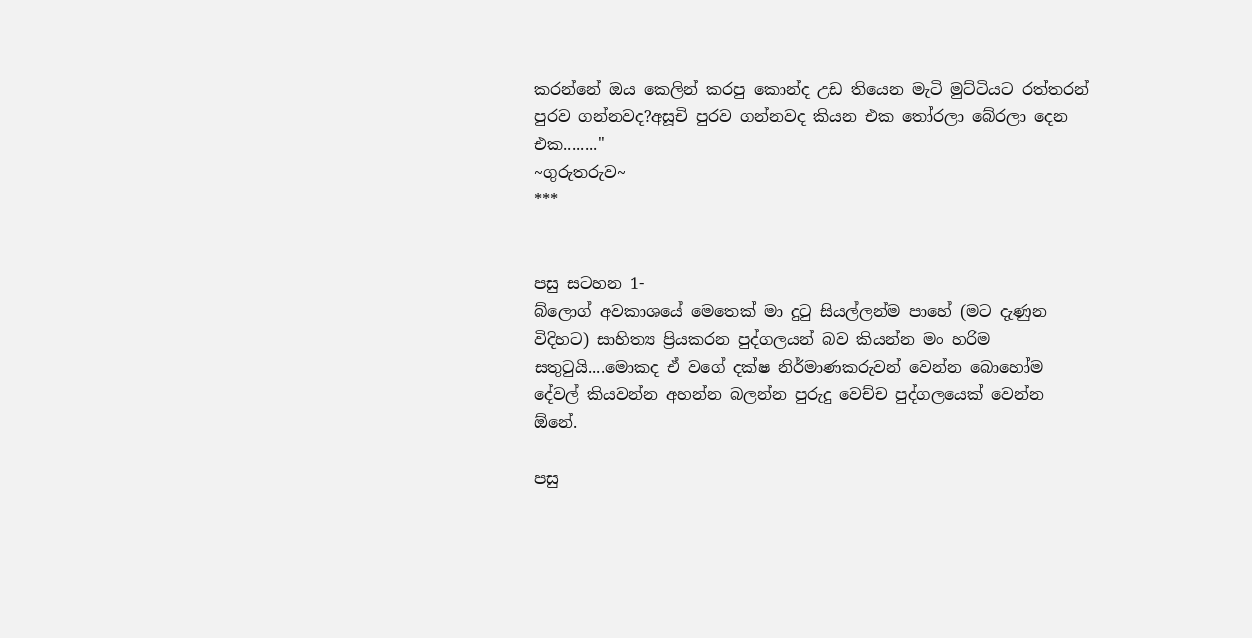කරන්නේ ඔය කෙලින් කරපු කොන්ද උඩ තියෙන මැටි මුට්ටියට රත්තරන් පුරව ගන්නවද?අසූචි පුරව ගන්නවද කියන එක තෝරලා බේරලා දෙන එක........"
~ගුරුතරුව~
***


පසු සටහන 1-
බ්ලොග් අවකාශයේ මෙතෙක් මා දුටු සියල්ලන්ම පාහේ (මට දැණුන විදිහට) සාහිත්‍ය ප්‍රියකරන පුද්ගලයන් බව කියන්න මං හරිම සතුටුයි....මොකද ඒ වගේ දක්ෂ නිර්මාණකරුවන් වෙන්න බොහෝම දේවල් කියවන්න අහන්න බලන්න පුරුදු වෙච්ච පුද්ගලයෙක් වෙන්න ඕනේ.

පසු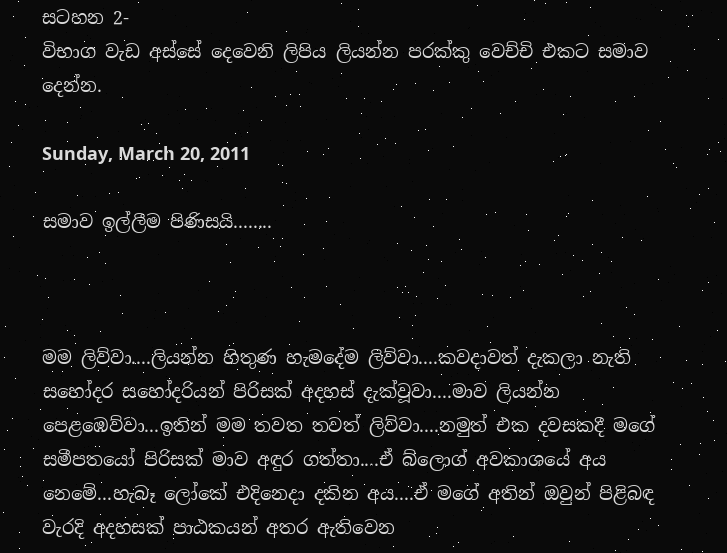සටහන 2-
විභාග වැඩ අස්සේ දෙවෙනි ලිපිය ලියන්න පරක්කු වෙච්චි එකට සමාව දෙන්න.

Sunday, March 20, 2011

සමාව ඉල්ලීම පිණිසයි........



මම ලිව්වා....ලියන්න හිතුණ හැමදේම ලිව්වා....කවදාවත් දැකලා නැති සහෝදර සහෝදරියන් පිරිසක් අදහස් දැක්වූවා....මාව ලියන්න පෙළඹෙව්වා...ඉතින් මම තවත තවත් ලිව්වා....නමුත් එක දවසකදී මගේ සමීපතයෝ පිරිසක් මාව අඳුර ගත්තා....ඒ බ්ලොග් අවකාශයේ අය නෙමේ...හැබෑ ලෝකේ එදිනෙදා දකින අය....ඒ මගේ අතින් ඔවුන් පිළිබඳ වැරදි අදහසක් පාඨකයන් අතර ඇතිවෙන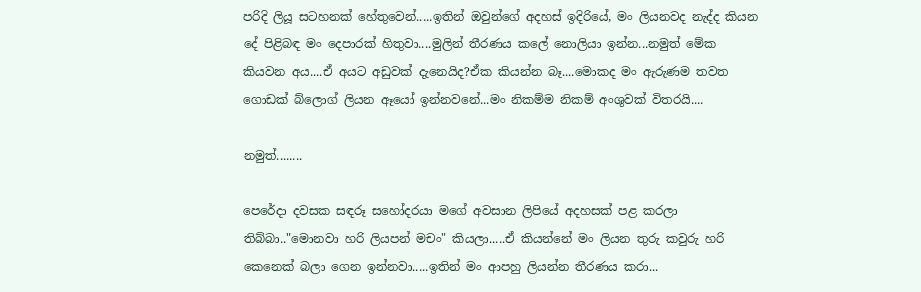පරිදි ලියූ සටහනක් හේතුවෙන්.....ඉතින් ඔවුන්ගේ අදහස් ඉදිරියේ, මං ලියනවද නැද්ද කියන දේ පිළිබඳ මං දෙපාරක් හිතුවා....මුලින් තීරණය කලේ නොලියා ඉන්න...නමුත් මේක කියවන අය....ඒ අයට අඩුවක් දැනෙයිද?ඒක කියන්න බෑ....මොකද මං ඇරුණම තවත ගොඩක් බ්ලොග් ලියන ඈයෝ ඉන්නවනේ...මං නිකම්ම නිකම් අංශුවක් විතරයි....

නමුත්........

පෙරේදා දවසක සඳරූ සහෝදරයා මගේ අවසාන ලිපියේ අදහසක් පළ කරලා තිබ්බා.."මොනවා හරි ලියපන් මචං" කියලා.....ඒ කියන්නේ මං ලියන තුරු කවුරු හරි කෙනෙක් බලා ගෙන ඉන්නවා.....ඉතින් මං ආපහු ලියන්න තීරණය කරා...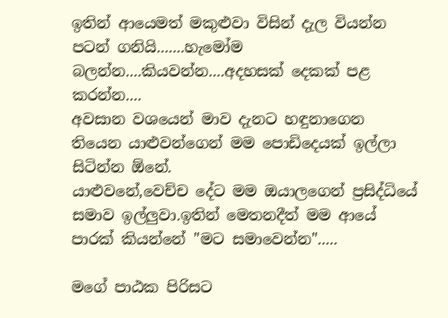ඉතින් ආයෙමත් මකුළුවා විසින් දැල වියන්න පටන් ගනියි.......හැමෝම බලන්න....කියවන්න....අදහසක් දෙකක් පළ කරන්න....
අවසාන වශයෙන් මාව දැනට හඳුනාගෙන තියෙන යාළුවන්ගෙන් මම පොඩිදෙයක් ඉල්ලා සිටින්න ඕනේ.
යාළුවනේ,වෙච්ච දේට මම ඔයාලගෙන් ප්‍රසිද්ධියේ සමාව ඉල්ලුවා.ඉතින් මෙතනදීත් මම ආයේ පාරක් කියන්නේ "මට සමාවෙන්න".....

මගේ පාඨක පිරිසට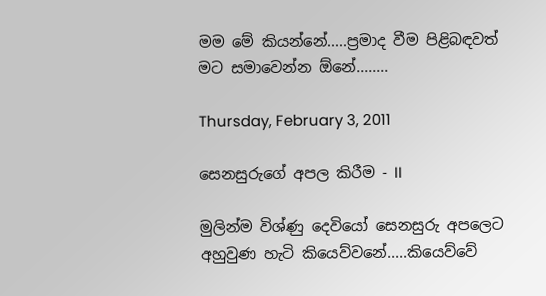මම මේ කියන්නේ.....ප්‍රමාද වීම පිළිබඳවත් මට සමාවෙන්න ඕනේ........

Thursday, February 3, 2011

සෙනසුරුගේ අපල කිරීම - II

මුලින්ම විශ්ණු දෙවියෝ සෙනසුරු අපලෙට අහුවුණ හැටි කියෙව්වනේ.....කියෙව්වේ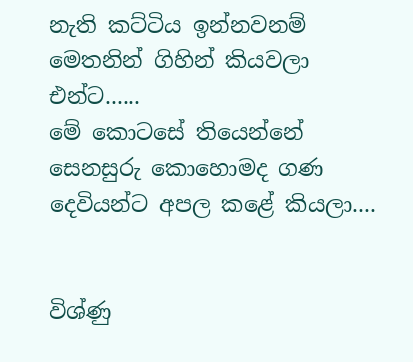නැති කට්ටිය ඉන්නවනම් මෙතනින් ගිහින් කියවලා එන්ට......
මේ ‍කොටසේ තියෙන්නේ සෙනසුරු කොහොමද ගණ දෙවියන්ට අපල කළේ කියලා....


විශ්ණු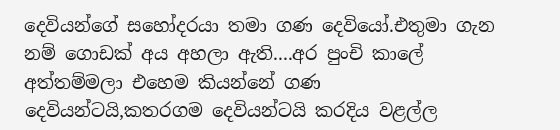දෙවියන්ගේ සහෝදරයා තමා ගණ දෙවියෝ.එතුමා ගැන නම් ගොඩක් අය අහලා ඇති....අර පුංචි කාලේ අත්තම්මලා එහෙම කියන්නේ ගණ දෙවියන්ටයි,කතරගම දෙවියන්ටයි කරදිය වළල්ල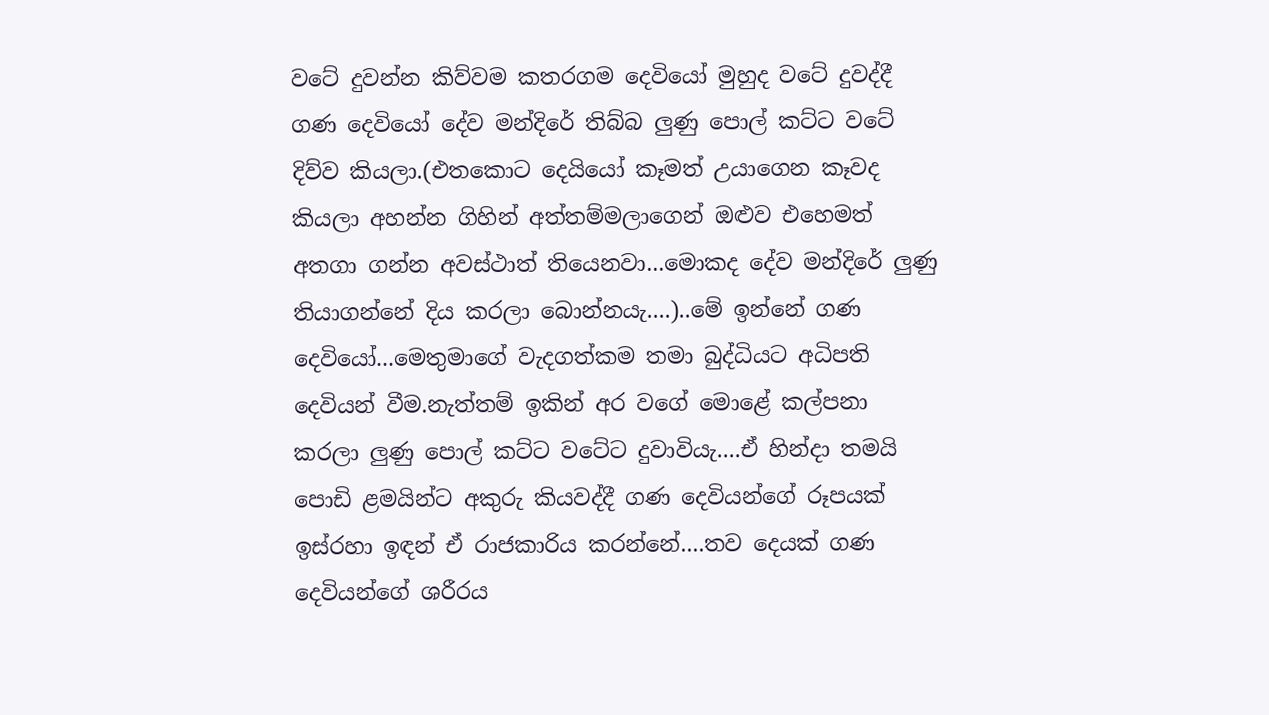වටේ දුවන්න කිව්වම කතරගම දෙවියෝ මුහුද වටේ දුවද්දී ගණ දෙවියෝ දේව මන්දිරේ තිබ්බ ලුණු පොල් කට්ට වටේ දිව්ව කියලා.(එතකොට දෙයියෝ කෑමත් උයාගෙන කෑවද කියලා අහන්න ගිහින් අත්තම්මලාගෙන් ඔළුව එහෙමත් අතගා ගන්න අවස්ථාත් තියෙනවා...මොකද දේව මන්දිරේ ලුණු තියාගන්නේ දිය කරලා බොන්නයැ....)..මේ ඉන්නේ ගණ දෙවියෝ...මෙතුමාගේ වැදගත්කම තමා බුද්ධියට අධිපති දෙවියන් වීම.නැත්තම් ඉකින් අර වගේ මොළේ කල්පනා කරලා ලුණු පොල් කට්ට වටේට දුවාවියැ....ඒ හින්දා තමයි පොඩි ළමයින්ට අකුරු කියවද්දී ගණ දෙවියන්ගේ රූපයක් ඉස්රහා ඉඳන් ඒ රාජකාරිය ‍කරන්නේ....තව දෙයක් ගණ දෙවියන්ගේ ශරීරය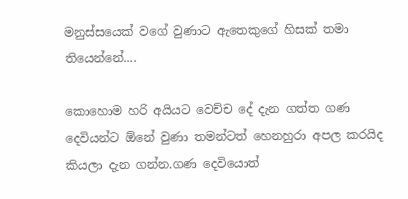මනුස්සයෙක් වගේ වුණාට ඇතෙකුගේ හිසක් තමා තියෙන්නේ....

කොහොම හරි අයියට වෙච්ච දේ දැන ගත්ත ගණ දෙවියන්ට ඕනේ වුණා තමන්ටත් හෙනහුරා අපල කරයිද කියලා දැන ගන්න.ගණ දෙවියොත්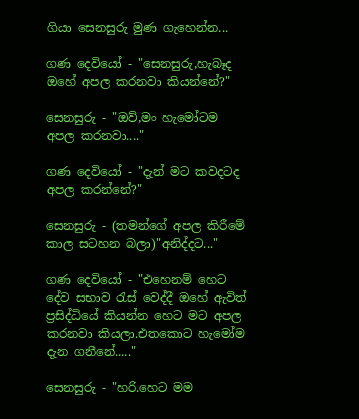ගියා සෙනසුරු මුණ ගැහෙන්න...

ගණ දෙවියෝ - "සෙනසුරු,හැබෑද ඔහේ අපල කරනවා කියන්නේ?"

සෙනසුරු - "ඔව්,මං හැමෝටම අපල කරනවා...."

ගණ දෙවියෝ - "දැන් මට කවදටද අපල කරන්නේ?"

සෙනසුරු - (තමන්ගේ අපල කිරීමේ කාල සටහන බලා)"අනිද්දට..."

ගණ දෙවියෝ - "එහෙනම් හෙට දේව සභාව රැස් වෙද්දී ඔහේ ඇවිත් ප්‍රසිද්ධියේ කියන්න හෙට මට අපල කරනවා කියලා.එතකොට හැමෝම දැන ගනීනේ....."

සෙනසුරු - "හරි.හෙට මම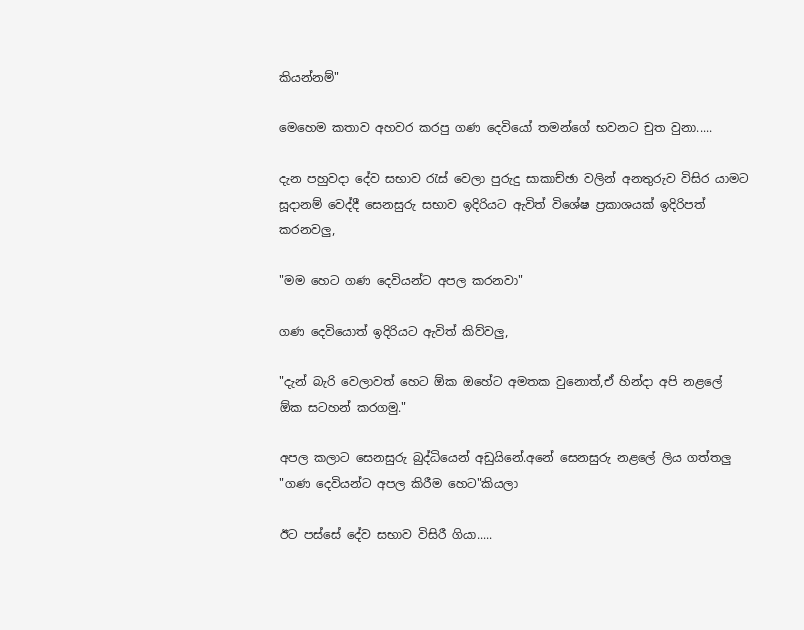කියන්නම්"

මෙහෙම කතාව අහවර කරපු ගණ දෙවියෝ තමන්ගේ භවනට චුත වුනා.....

දැන පහුවදා දේව සභාව රැස් වෙලා පුරුදු සාකාච්ඡා වලින් අනතුරුව විසිර යාමට සූදානම් වෙද්දී සෙනසුරු සභාව ඉදිරියට ඇවිත් විශේෂ ප්‍රකාශයක් ඉදිරිපත් කරනවලු,

"මම හෙට ගණ දෙවියන්ට අපල කරනවා"

ගණ දෙවියොත් ඉදිරියට ඇවිත් කිව්වලු,

"දැන් බැරි වෙලාවත් හෙට ඕක ඔහේට අමතක වුනොත්,ඒ හින්දා අපි නළලේ ඕක සටහන් කරගමු."

අපල කලාට සෙනසුරු බුද්ධියෙන් අඩුයිනේ.අනේ සෙනසුරු නළලේ ලිය ගත්තලු "ගණ දෙවියන්ට අපල කිරීම හෙට"කියලා

ඊට පස්සේ දේව සභාව විසිරී ගියා.....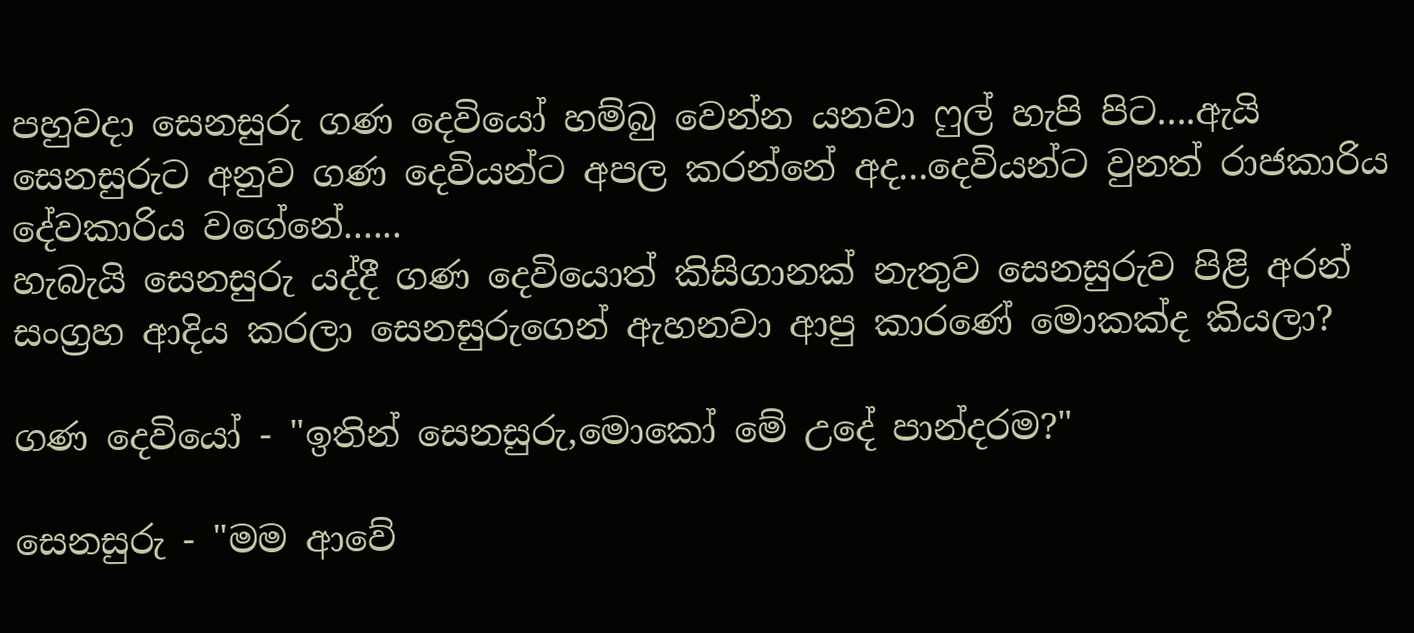පහුවදා සෙනසුරු ගණ දෙවියෝ හම්බු වෙන්න යනවා ෆුල් හැපි පිට....ඇයි සෙනසුරුට අනුව ගණ දෙවියන්ට අපල කරන්නේ අද...දෙවියන්ට වුනත් රාජකාරිය දේවකාරිය වගේනේ......
හැබැයි සෙනසුරු යද්දී ගණ දෙවියොත් කිසිගානක් නැතුව සෙනසුරුව පිළි අරන් සංග්‍රහ ආදිය කරලා සෙනසුරුගෙන් ඇහනවා ආපු කාරණේ මොකක්ද කියලා?

ගණ දෙවියෝ - "ඉතින් සෙනසුරු,මොකෝ මේ උදේ පාන්දරම?"

සෙනසුරු - "මම ආවේ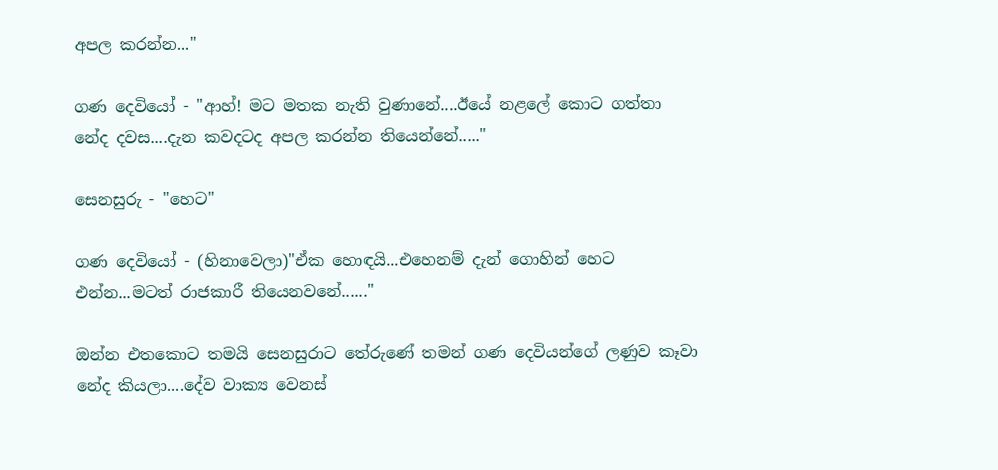අපල කරන්න..."

ගණ දෙවියෝ - "ආහ්! මට මතක නැති වුණානේ....ඊයේ නළලේ කොට ගත්තා නේද දවස....දැන කවදටද අපල කරන්න තියෙන්නේ....."

සෙනසුරු - "හෙට"

ගණ දෙවියෝ - (හිනාවෙලා)"ඒක හොඳයි...එහෙනම් දැන් ගොහින් හෙට එන්න...මටත් රාජකාරී තියෙනවනේ......"

ඔන්න එතකොට තමයි සෙනසුරාට තේරුණේ තමන් ගණ දෙවියන්ගේ ලණුව කෑවා නේද කියලා....දේව වාක්‍ය වෙනස්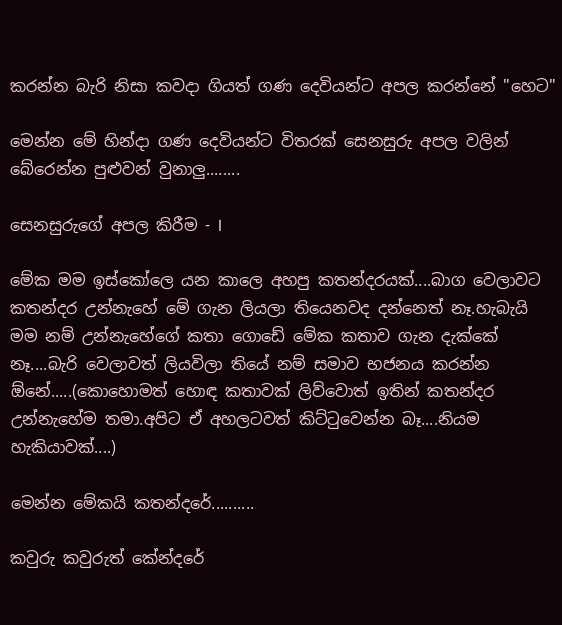කරන්න බැරි නිසා කවදා ගියත් ගණ දෙවියන්ට අපල කරන්නේ "හෙට"

මෙන්න මේ හින්දා ගණ දෙවියන්ට විතරක් සෙනසුරු අපල වලින් බේරෙන්න පුළුවන් වුනාලු........

සෙනසුරුගේ අපල කිරීම - I

මේක මම ඉස්කෝලෙ යන කාලෙ අහපු කතන්දරයක්....බාග වෙලාවට කතන්දර උන්නැහේ මේ ගැන ලියලා තියෙනවද දන්නෙත් නෑ.හැබැයි මම නම් උන්නැහේගේ කතා ගො‍ඩේ මේක කතාව ගැන දැක්කේ නෑ....බැරි වෙලාවත් ලියවිලා තියේ නම් සමාව භජනය කරන්න ඕනේ.....(කොහොමත් හොඳ කතාවක් ලිව්වොත් ඉතින් කතන්දර උන්නැහේම තමා.අපිට ඒ අහලටවත් කිට්ටුවෙන්න බෑ....නියම හැකියාවක්....)

මෙන්න මේකයි කතන්දරේ..........

කවුරු කවුරුත් කේන්දරේ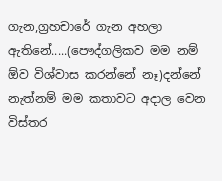ගැන,ග්‍රහචාරේ ගැන අහලා ඇතිනේ.....(පෞද්ගලිකව මම නම් ඕව විශ්වාස කරන්නේ නෑ)දන්නේ නැත්නම් මම කතාවට අදාල වෙන විස්තර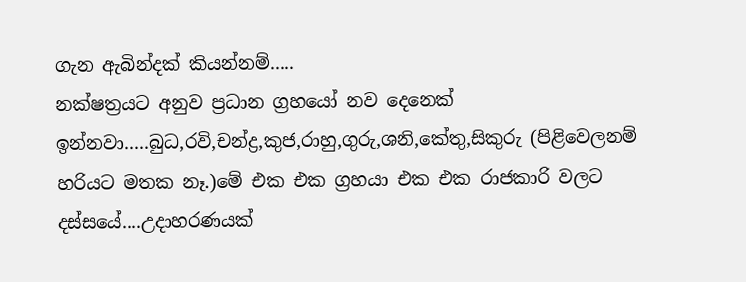ගැන ‍ඇබින්දක් කියන්නම්.....
නක්ෂත්‍රයට අනුව ප්‍රධාන ග්‍රහයෝ නව දෙනෙක් ඉන්නවා.....බුධ,රවි,චන්ද්‍ර,කුජ,රාහු,ගුරු,ශනි,කේතු,සිකුරු (පිළිවෙලනම් හරියට මතක නෑ.)මේ එක එක ග්‍රහයා එක එක රාජකාරි වලට දස්සයේ....උදාහරණයක්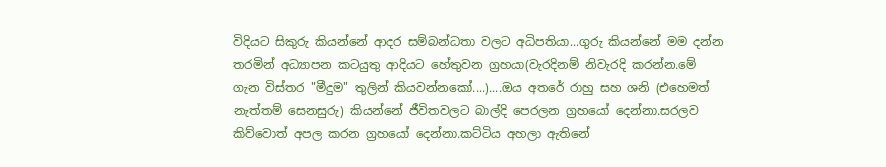විදියට සිකුරු කියන්නේ ආදර සම්බන්ධතා වලට අධිපතියා...ගුරු කියන්නේ මම දන්න තරමින් අධ්‍යාපන කටයුතු ආදියට හේතුවන ග්‍රහයා(වැරදිනම් නිවැරදි කරන්න.මේ ගැන විස්තර "මීදුම" තුලින් කියවන්නකෝ....)....ඔය අතරේ රාහු සහ ශනි (එහෙමත් නැත්තම් සෙනසුරු) කියන්නේ ජීවිතවලට බාල්දි පෙරලන ග්‍රහයෝ දෙන්නා.සරලව කිව්වොත් අපල කරන ග්‍රහයෝ දෙන්නා.කට්ටිය අහලා ඇතිනේ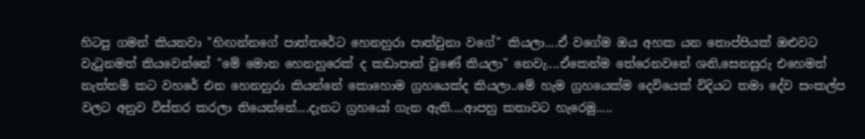හිටපු ගමන් කියනවා "හිඟන්නගේ පාත්තරේට හෙනහුරා පාත්වුනා වගේ" කියලා....ඒ වගේම ඔය අහක යන තොප්පියක් ඔළුවට වැටුනමත් කියවෙන්නේ "මේ මොන හෙනහුරෙක් ද කඩාපාත් වුණේ කියලා" නෙවැ....ඒකෙන්ම තේරෙනවනේ ශනි,සෙනසුරු එහෙමත් නැත්තම් කට වහරේ එන හෙනහුරා කියන්නේ කොහොම ග්‍රහයෙක්ද කියලා..මේ හැම ග්‍රහයෙක්ම දෙවියෙක් විදියට තමා දේව සංකල්ප වලට අනුව විස්තර කරලා තියෙන්නේ....දැනට ග්‍රහයෝ ගැන ඇති....ආපහු කතාවට හැරෙමු.....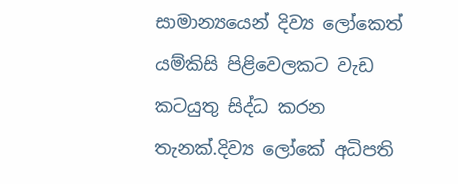සාමාන්‍ය‍යෙන් දිව්‍ය ලෝකෙත් යම්කිසි පිළිවෙලකට වැඩ කටයුතු සිද්ධ කරන තැනක්.දිව්‍ය ලෝකේ අධිපති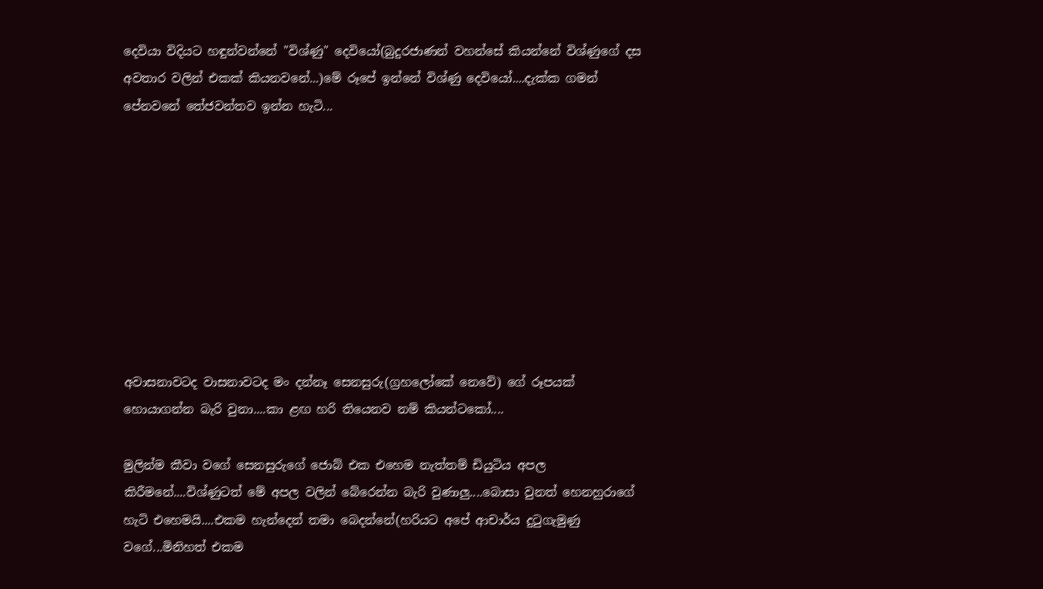දෙවියා විදියට හඳුන්වන්නේ "විශ්ණු" දෙවියෝ(බුදුරජාණන් වහන්සේ කියන්නේ විශ්ණුගේ දස අවතාර වලින් එකක් කියනවනේ...)මේ රූපේ ඉන්නේ විශ්ණු දෙවියෝ....දැක්ක ගමන් පේනවනේ ‍තේජවන්තව ඉන්න හැටි...









අවාසනාවටද වාසනාවටද මං දන්නෑ සෙනසුරු(ග්‍රහලෝකේ නෙවේ) ගේ රූපයක් හොයාගන්න බැරි වුනා....කා ළඟ හරි තියෙනව නම් ‍කියන්ටකෝ....

මුලින්ම කීවා වගේ සෙනසුරුගේ ජොබ් එක එහෙම නැත්තම් ඩියුටිය අපල කිරීමනේ....විශ්ණුටත් මේ අපල වලින් බේරෙන්න බැරි වුණාලු....බොසා වුනත් හෙනහුරාගේ හැටි එහෙමයි....එකම හැන්දෙන් තමා බෙදන්නේ(හරියට අපේ ආචාර්ය දුටුගැමුණු වගේ...මිනිහත් එකම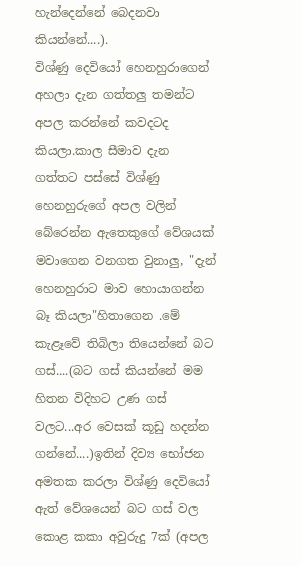හැන්දෙන්නේ බෙදනවා කියන්නේ....).
විශ්ණු දෙවියෝ හෙනහුරාගෙන් අහලා දැන ගත්තලු තමන්ට අපල කරන්නේ කවදටද කියලා.කාල සීමාව දැන ගත්තට පස්සේ විශ්ණු හෙනහුරුගේ අපල වලින් බේරෙන්න ඇතෙකුගේ වේශයක් මවාගෙන වනගත වුනාලු, "දැන් හෙනහුරාට මාව හොයාගන්න බෑ කියලා"හිතාගෙන .මේ කැළෑවේ තිබිලා තියෙන්නේ බට ගස්....(බට ගස් කියන්නේ මම හිතන විදිහට උණ ගස් වලට...අර වෙසක් කූඩු හදන්න ගන්නේ....)ඉතින් දිව්‍ය භෝජන අමතක කරලා විශ්ණු දෙවියෝ ඇත් වේශයෙන් බට ගස් වල කොළ කකා අවුරුදු 7ක් (අපල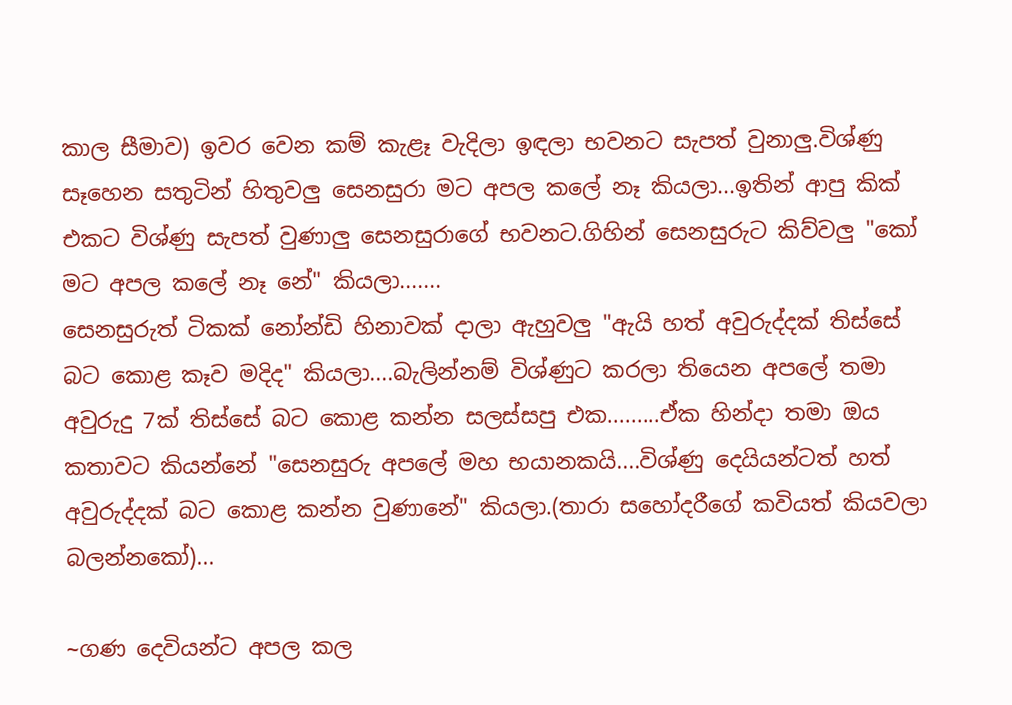කාල සීමාව) ඉවර වෙන කම් කැළෑ වැදිලා ඉඳලා භවනට සැපත් වුනාලු.විශ්ණු සෑහෙන සතුටින් හිතුවලු සෙනසුරා මට අපල කලේ නෑ කියලා...ඉතින් ආපු කික් එකට විශ්ණු සැපත් වුණාලු සෙනසුරාගේ භවනට.ගිහින් සෙනසුරුට කිව්වලු "කෝ මට අපල කලේ නෑ නේ" කියලා.......
සෙනසුරුත් ටිකක් නෝන්ඩි හිනාවක් දාලා ඇහුවලු "ඇයි හත් අවුරුද්දක් තිස්සේ බට කොළ කෑව මදිද" කියලා....බැලින්නම් විශ්ණුට කරලා තියෙන අපලේ තමා අවුරුදු 7ක් තිස්සේ බට කොළ කන්න සලස්සපු එක.........ඒක හින්දා තමා ඔය කතාවට කියන්නේ "සෙනසුරු අපලේ මහ භයානකයි....විශ්ණු දෙයියන්ටත් හත් අවුරුද්දක් බට කොළ කන්න වුණානේ" කියලා.(තාරා සහෝදරීගේ කවියත් කියවලා බලන්නකෝ)...

~ගණ දෙවියන්ට අපල කල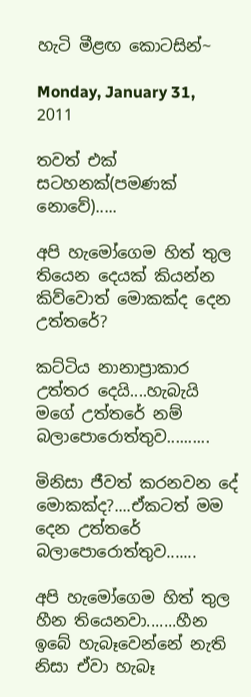හැටි මීළඟ කොටසින්~

Monday, January 31, 2011

තවත් එක් සටහනක්(පමණක් නොවේ).....

අපි හැමෝගෙම හිත් තුල තියෙන දෙයක් කියන්න කිව්වොත් මොකක්ද දෙන උත්තරේ?

කට්ටිය නානාප්‍රාකාර උත්තර දෙයි....හැබැයි මගේ උත්තරේ නම් බලාපොරොත්තුව..........

මිනිසා ජීවත් කරනවන දේ මොකක්ද?....ඒකටත් මම දෙන උත්තරේ බලාපොරොත්තුව.......

අපි හැමෝගෙම හිත් තුල හීන තියෙනවා.......හීන ඉබේ හැබෑවෙන්නේ නැති නිසා ඒවා හැබෑ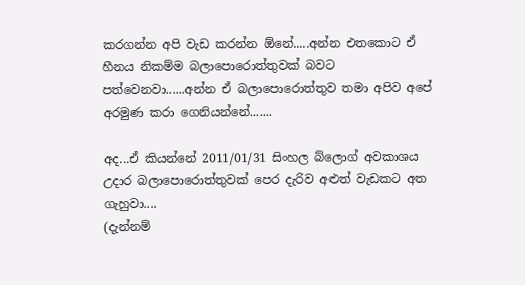කරගන්න අපි වැඩ කරන්න ඕනේ.....අන්න එතකොට ඒ හීනය නිකම්ම බලාපොරොත්තුවක් බවට පත්වෙනවා......අන්න ඒ බලාපොරොත්තුව තමා අපිව අපේ අරමුණ කරා ගෙනියන්නේ.......

අද...ඒ කියන්නේ 2011/01/31 සිංහල බ්ලොග් අවකාශය උදාර බලාපොරොත්තුවක් පෙර දැරිව අළුත් වැ‍ඩකට අත ගැහුවා....
(දැන්නම්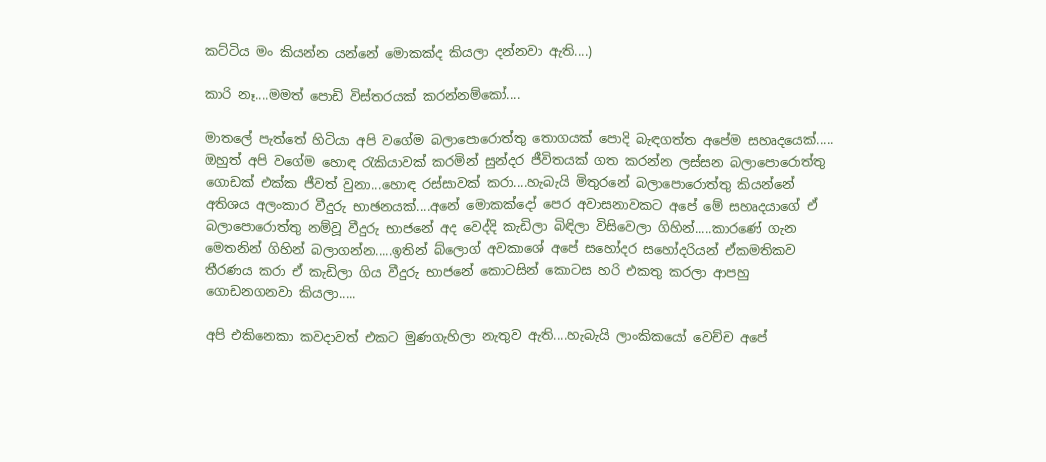කට්ටිය මං කියන්න යන්නේ මොකක්ද කියලා දන්නවා ඇති....)

කාරි නෑ....මමත් පොඩි විස්තරයක් කරන්නම්කෝ....

මාතලේ පැත්තේ හිටියා අපි වගේම බලාපොරොත්තු තොගයක් පොදි බැඳගත්ත අපේම සහෘදයෙක්.....
ඔහුත් අපි වගේම හොඳ රැකියාවක් කරමින් සුන්දර ජීවිතයක් ගත කරන්න ලස්සන බලාපොරොත්තු ගොඩක් එක්ක ජීවත් වුනා...හොඳ රස්සාවක් කරා....හැබැයි මිතුරනේ බලාපොරොත්තු කියන්නේ අතිශය අලංකාර වීදුරු භාඡනයක්....අනේ මොකක්දෝ පෙර අවාසනාවකට අපේ මේ සහෘදයාගේ ඒ බලාපොරොත්තු නම්වූ වීදුරු භාජනේ අද වෙද්දි කැඩිලා බිඳිලා විසි‍වෙලා ගිහින්.....කාරණේ ගැන මෙතනින් ගිහින් බලාගන්න.....ඉතින් බ්ලොග් අවකාශේ අපේ සහෝදර සහෝදරියන් ඒකමතිකව තීරණය කරා ඒ කැඩිලා ගිය වීදුරු භාජනේ කොටසින් කොටස හරි එකතු කරලා ආපහු ගොඩනගනවා කියලා.....

අපි එකිනෙකා කවදාවත් එකට මුණගැහිලා නැතුව ඇති....හැබැයි ලාංකිකයෝ වෙච්ච අපේ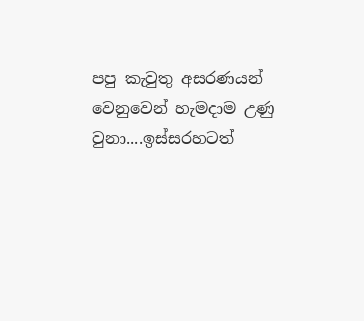පපු කැවුතු අසරණයන් වෙනුවෙන් හැමදාම උණු වුනා....ඉස්සරහටත්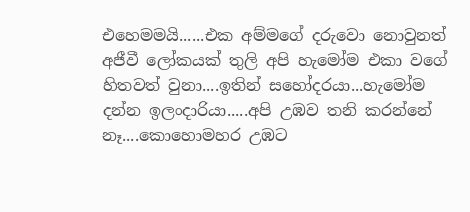එහෙමමයි......එක අම්මගේ දරුවො නොවුනත් අජීවී ලෝකයක් තුලි අපි හැමෝම එකා වගේ හිතවත් වුනා....ඉතින් සහෝදරයා...හැමෝම දන්න ඉලංදාරියා.....අපි උඹව තනි කරන්නේ නෑ....කොහොමහර උඹට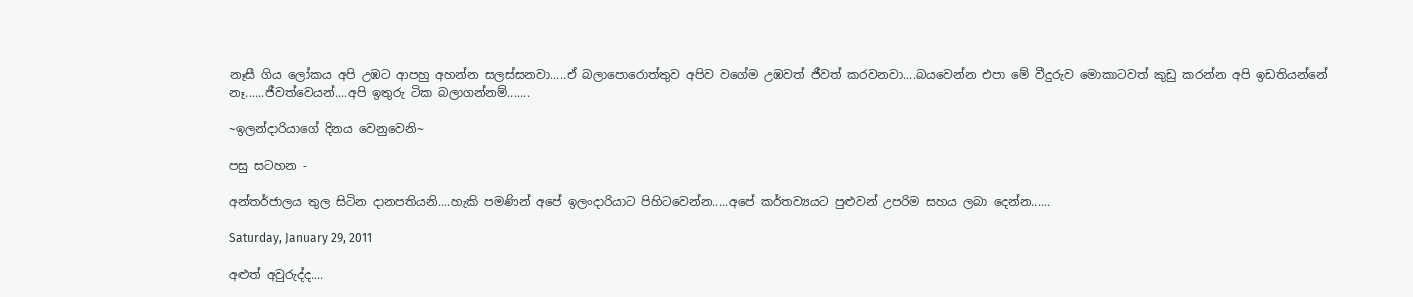නෑසී ගිය ලෝකය අපි උඹට ආපහු අහන්න සලස්සනවා.....ඒ බලාපොරොත්තුව අපිව වගේම උඹවත් ජීවත් කරවනවා....බයවෙන්න එපා මේ වීදුරුව මොකාටවත් කුඩු කරන්න අපි ඉඩතියන්නේ නෑ......ජීවත්වෙයන්....අපි ඉතුරු ටික බලාගන්නම්.......

~ඉලන්දාරියාගේ දිනය වෙනුවෙනි~

පසු සටහන -

අන්තර්ජාලය තුල සිටින දානපතියනි....හැකි පමණින් අපේ ඉලංදාරියාට පිහිටවෙන්න.....අපේ කර්තව්‍යයට පුළුවන් උපරිම සහය ලබා දෙන්න......

Saturday, January 29, 2011

අළුත් අවුරුද්ද....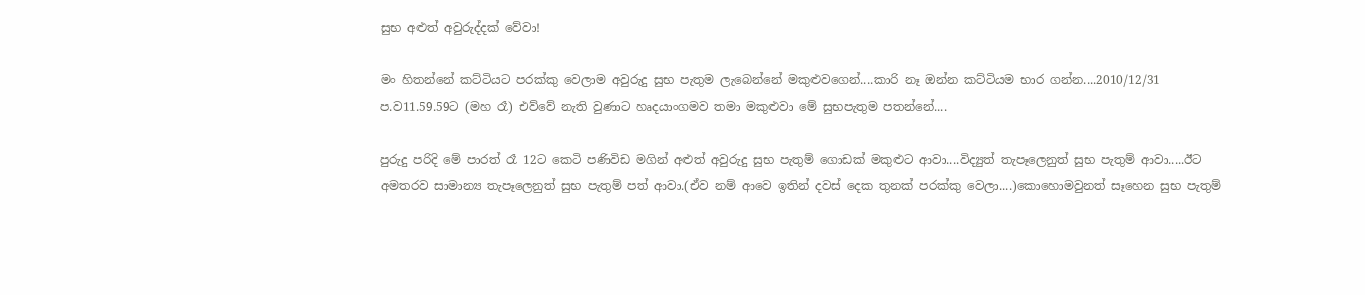සුභ අළුත් අවුරුද්දක් වේවා!

මං හිතන්නේ කට්ටියට පරක්කු වෙලාම අවුරුදු සුභ පැතුම ලැබෙන්නේ මකුළුවගෙන්....කාරි නෑ ඔන්න කට්ටියම භාර ගන්න....2010/12/31 ප.ව11.59.59ට (මහ රෑ) එව්වේ නැති වුණාට හෘදයාංගමව තමා මකුළුවා මේ සුභපැතුම පතන්නේ....

පුරුදු පරිදි මේ පාරත් රෑ 12ට කෙටි පණිවිඩ මගින් අළුත් අවුරුදු සුභ පැතුම් ගො‍ඩක් මකුළුට ආවා....විද්‍යුත් තැපෑලෙනුත් සුභ පැතුම් ආවා.....ඊට අමතරව සාමාන්‍ය තැපෑලෙනුත් සුභ පැතුම් පත් ආවා.(ඒව නම් ආවෙ ඉතින් දවස් දෙක තුනක් පරක්කු වෙලා....)කොහොමවුනත් සෑහෙන සුභ පැතුම්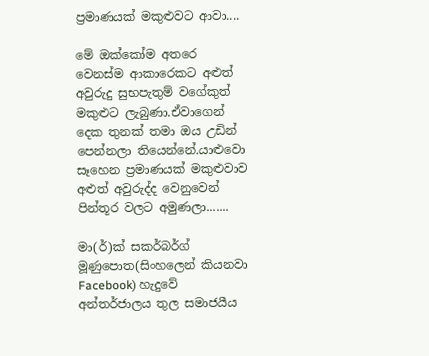ප්‍රමාණයක් මකුළුවට ආවා....

මේ ඔක්කෝම අතරෙ වෙනස්ම ආකාරෙකට අළුත් අවුරුදු සුභපැතුම් වගේකුත් මකුළුට ලැබුණා.ඒවාගෙන් දෙක තුනක් තමා ඔය උඩින් පෙන්නලා තියෙන්නේ.යාළුවො සෑහෙන ප්‍රමාණයක් මකුළුවාව අළුත් අවුරුද්ද වෙනුවෙන් පින්තූර වලට අමුණලා.......

මා(ර්)ක් සකර්බර්ග් මූණුපොත(සිංහලෙන් කියනවා Facebook) හැදුවේ අන්තර්ජාලය තුල සමාජයීය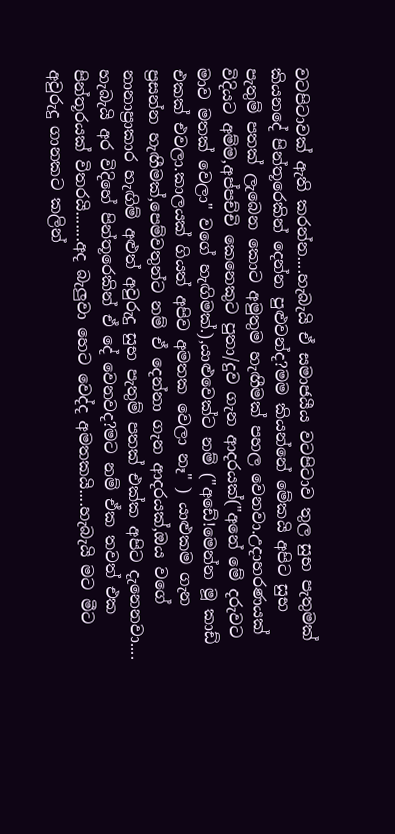වටපිටාවක් ඇති කරන්න....හැබැයි ඒ සමාජයීය වටපිටාව තුල සුභ පැතුමක් කියනදේ පින්තූරෙකින් දෙන්න පුළුවන්ද?මම කියන්නේ මේකයි අපිට සුභ පැතුම් පතක් ලැබෙන කොට අමුතුම හැඟීමක් පහල වෙනවා.උදාහරණයක් විදියට අම්ම,අප්පච්චි කෙනෙකුට පුතා/දුව ගැන ආදරයක්("අනේ මේ දරුවට මාව මතක් වෙලා" වගේ හැඟිමක්.),යාළුවෙක්ට නම් ("අඩේ!මෙන්න මූ කාඩ් එකක් එවලා.කාලයක් ගියත් අපිව අමතක වෙලා නෑ" ) යාළුකම ගැන ප්‍රසන්න හැඟීමක්,පෙම්වතුන්ට නම් ඒ දෙන්නා ගැන ආදරයක්,ඔය වගේ නානාප්‍රාකාර හැඟිම් අළුත් අවුරුදු සුභ පැතුම් පතක් එක්ක අපිට දැනෙනවා....
හැබැයි අර විදිහේ පින්තූරෙකින් ඒ දේ වෙනවද?මට නම් ඒක තවත් එක පින්තූරයක් විතරයි.......අද බැලුවා හෙට වෙද්ද අමතකයි....හැබැයි මට මීට අවුරුදු ගානකට කලින්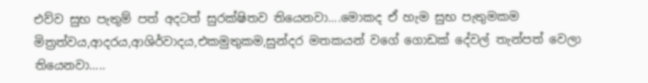එව්ව සුභ පැතුම් පත් අදටත් සුරක්ෂිතව තියෙනවා....මොකද ඒ හැම සුභ පැතුමකම මිත්‍රත්වය,ආදරය,ආශිර්වාදය,එකමුතුකම,සුන්දර මතකයන් වගේ ගොඩක් දේවල් තැන්පත් වෙලා තියෙනවා.....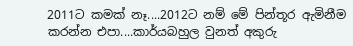2011ට කමක් නෑ....2012ට නම් මේ පින්තූර ඇමිනීම කරන්න එපා....කාර්යබහුල වුනත් අකුරු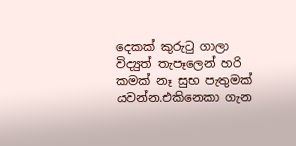දෙකක් කුරුටු ගාලා විද්‍යුත් තැපෑලෙන් හරි කමක් නෑ සුභ පැතුමක් යවන්න.එකිනෙකා ගැන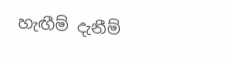හැඟීම් දැනීම්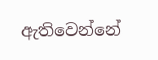ඇතිවෙන්නේ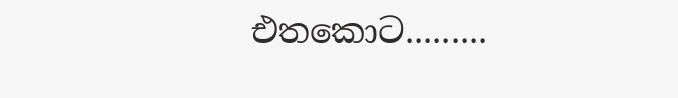එතකොට.........